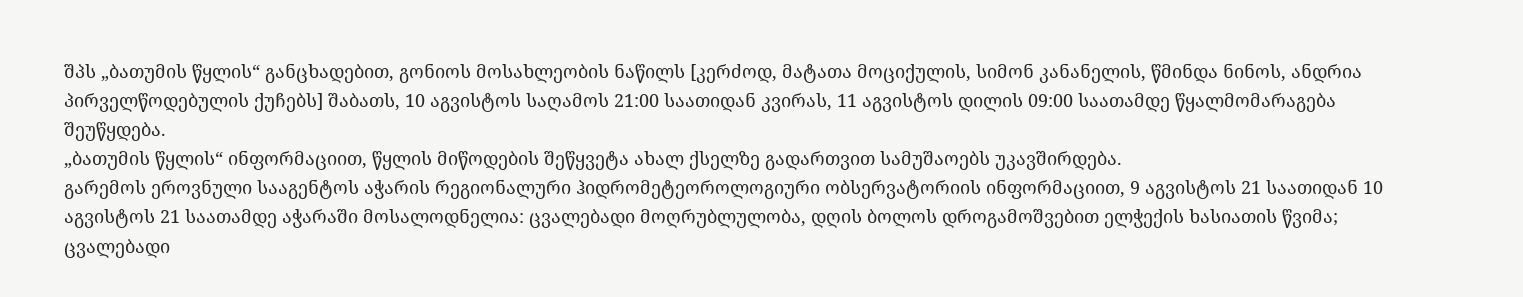შპს „ბათუმის წყლის“ განცხადებით, გონიოს მოსახლეობის ნაწილს [კერძოდ, მატათა მოციქულის, სიმონ კანანელის, წმინდა ნინოს, ანდრია პირველწოდებულის ქუჩებს] შაბათს, 10 აგვისტოს საღამოს 21:00 საათიდან კვირას, 11 აგვისტოს დილის 09:00 საათამდე წყალმომარაგება შეუწყდება.
„ბათუმის წყლის“ ინფორმაციით, წყლის მიწოდების შეწყვეტა ახალ ქსელზე გადართვით სამუშაოებს უკავშირდება.
გარემოს ეროვნული სააგენტოს აჭარის რეგიონალური ჰიდრომეტეოროლოგიური ობსერვატორიის ინფორმაციით, 9 აგვისტოს 21 საათიდან 10 აგვისტოს 21 საათამდე აჭარაში მოსალოდნელია: ცვალებადი მოღრუბლულობა, დღის ბოლოს დროგამოშვებით ელჭექის ხასიათის წვიმა; ცვალებადი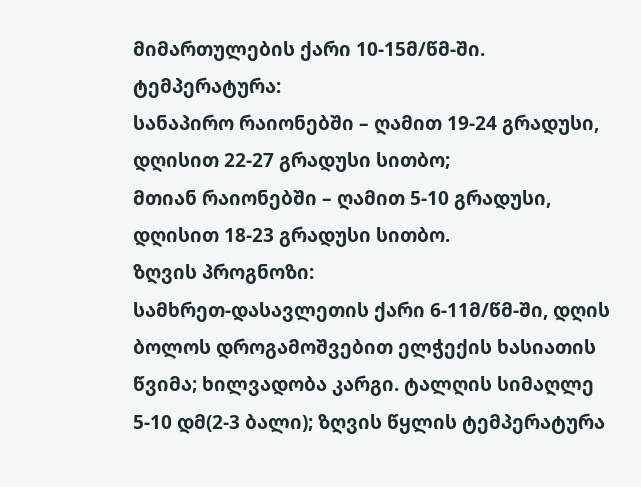მიმართულების ქარი 10-15მ/წმ-ში.
ტემპერატურა:
სანაპირო რაიონებში – ღამით 19-24 გრადუსი, დღისით 22-27 გრადუსი სითბო;
მთიან რაიონებში – ღამით 5-10 გრადუსი, დღისით 18-23 გრადუსი სითბო.
ზღვის პროგნოზი:
სამხრეთ-დასავლეთის ქარი 6-11მ/წმ-ში, დღის ბოლოს დროგამოშვებით ელჭექის ხასიათის წვიმა; ხილვადობა კარგი. ტალღის სიმაღლე 5-10 დმ(2-3 ბალი); ზღვის წყლის ტემპერატურა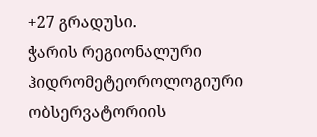+27 გრადუსი.
ჭარის რეგიონალური ჰიდრომეტეოროლოგიური ობსერვატორიის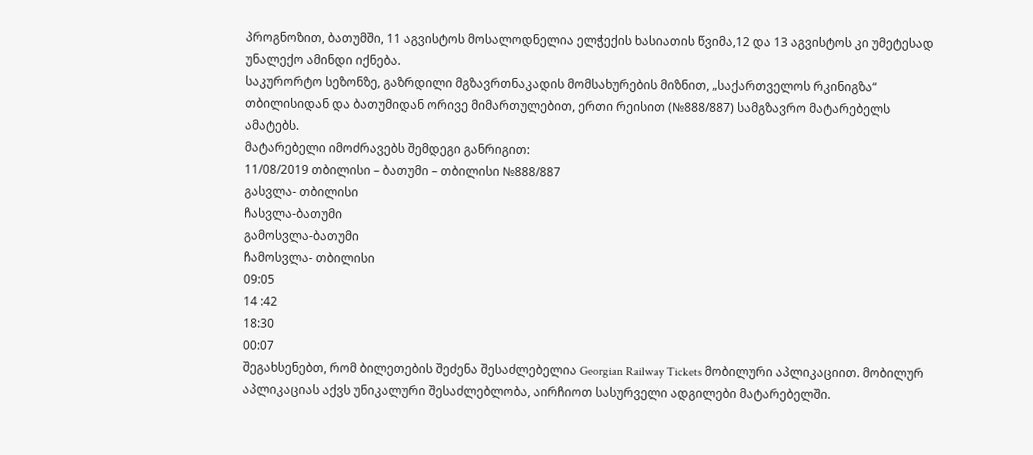პროგნოზით, ბათუმში, 11 აგვისტოს მოსალოდნელია ელჭექის ხასიათის წვიმა,12 და 13 აგვისტოს კი უმეტესად უნალექო ამინდი იქნება.
საკურორტო სეზონზე, გაზრდილი მგზავრთნაკადის მომსახურების მიზნით, „საქართველოს რკინიგზა“ თბილისიდან და ბათუმიდან ორივე მიმართულებით, ერთი რეისით (№888/887) სამგზავრო მატარებელს ამატებს.
მატარებელი იმოძრავებს შემდეგი განრიგით:
11/08/2019 თბილისი – ბათუმი – თბილისი №888/887
გასვლა- თბილისი
ჩასვლა-ბათუმი
გამოსვლა-ბათუმი
ჩამოსვლა- თბილისი
09:05
14 :42
18:30
00:07
შეგახსენებთ, რომ ბილეთების შეძენა შესაძლებელია Georgian Railway Tickets მობილური აპლიკაციით. მობილურ აპლიკაციას აქვს უნიკალური შესაძლებლობა, აირჩიოთ სასურველი ადგილები მატარებელში.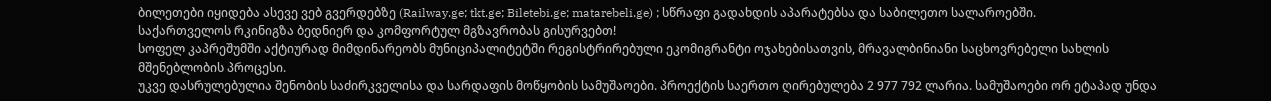ბილეთები იყიდება ასევე ვებ გვერდებზე (Railway.ge; tkt.ge; Biletebi.ge; matarebeli.ge) ; სწრაფი გადახდის აპარატებსა და საბილეთო სალაროებში.
საქართველოს რკინიგზა ბედნიერ და კომფორტულ მგზავრობას გისურვებთ!
სოფელ კაპრეშუმში აქტიურად მიმდინარეობს მუნიციპალიტეტში რეგისტრირებული ეკომიგრანტი ოჯახებისათვის, მრავალბინიანი საცხოვრებელი სახლის მშენებლობის პროცესი.
უკვე დასრულებულია შენობის საძირკველისა და სარდაფის მოწყობის სამუშაოები. პროექტის საერთო ღირებულება 2 977 792 ლარია. სამუშაოები ორ ეტაპად უნდა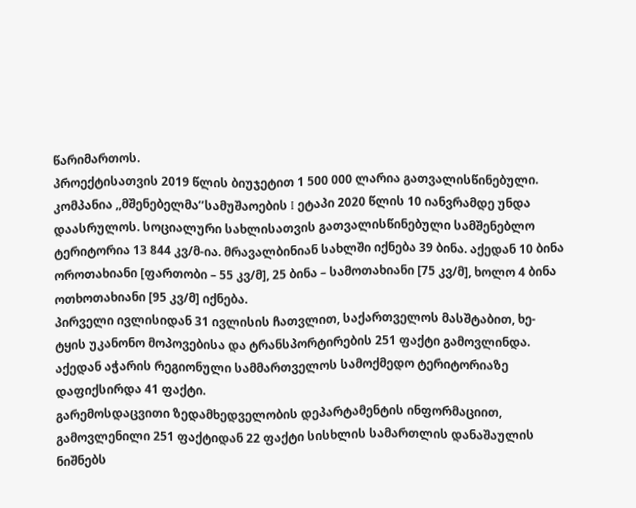წარიმართოს.
პროექტისათვის 2019 წლის ბიუჯეტით 1 500 000 ლარია გათვალისწინებული. კომპანია ,,მშენებელმა’’სამუშაოების I ეტაპი 2020 წლის 10 იანვრამდე უნდა დაასრულოს. სოციალური სახლისათვის გათვალისწინებული სამშენებლო ტერიტორია 13 844 კვ/მ-ია. მრავალბინიან სახლში იქნება 39 ბინა. აქედან 10 ბინა ოროთახიანი [ფართობი – 55 კვ/მ], 25 ბინა – სამოთახიანი [75 კვ/მ], ხოლო 4 ბინა ოთხოთახიანი [95 კვ/მ] იქნება.
პირველი ივლისიდან 31 ივლისის ჩათვლით, საქართველოს მასშტაბით, ხე-ტყის უკანონო მოპოვებისა და ტრანსპორტირების 251 ფაქტი გამოვლინდა. აქედან აჭარის რეგიონული სამმართველოს სამოქმედო ტერიტორიაზე დაფიქსირდა 41 ფაქტი.
გარემოსდაცვითი ზედამხედველობის დეპარტამენტის ინფორმაციით, გამოვლენილი 251 ფაქტიდან 22 ფაქტი სისხლის სამართლის დანაშაულის ნიშნებს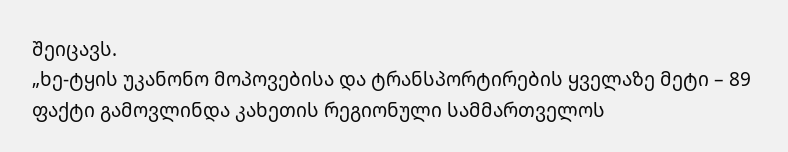შეიცავს.
„ხე-ტყის უკანონო მოპოვებისა და ტრანსპორტირების ყველაზე მეტი – 89 ფაქტი გამოვლინდა კახეთის რეგიონული სამმართველოს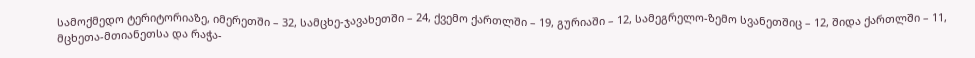სამოქმედო ტერიტორიაზე, იმერეთში – 32, სამცხე-ჯავახეთში – 24, ქვემო ქართლში – 19, გურიაში – 12, სამეგრელო-ზემო სვანეთშიც – 12, შიდა ქართლში – 11, მცხეთა-მთიანეთსა და რაჭა-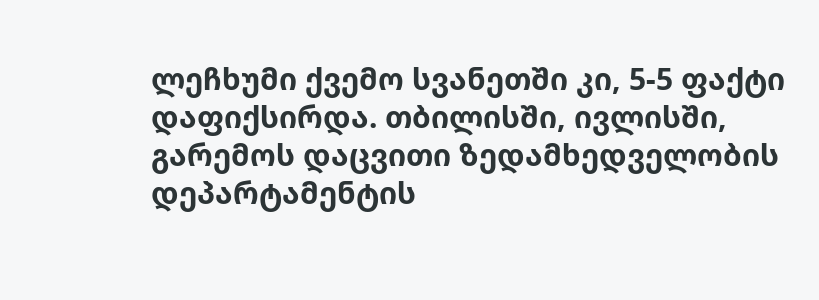ლეჩხუმი ქვემო სვანეთში კი, 5-5 ფაქტი დაფიქსირდა. თბილისში, ივლისში, გარემოს დაცვითი ზედამხედველობის დეპარტამენტის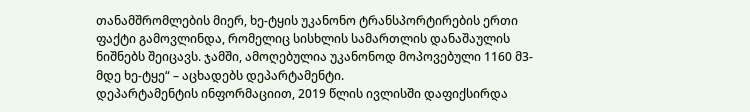თანამშრომლების მიერ, ხე-ტყის უკანონო ტრანსპორტირების ერთი ფაქტი გამოვლინდა, რომელიც სისხლის სამართლის დანაშაულის ნიშნებს შეიცავს. ჯამში, ამოღებულია უკანონოდ მოპოვებული 1160 მ3-მდე ხე-ტყე“ – აცხადებს დეპარტამენტი.
დეპარტამენტის ინფორმაციით, 2019 წლის ივლისში დაფიქსირდა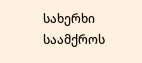სახერხი საამქროს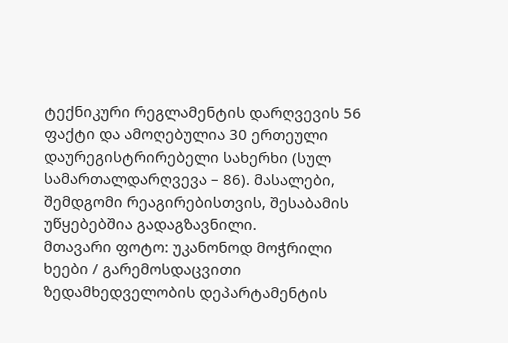ტექნიკური რეგლამენტის დარღვევის 56 ფაქტი და ამოღებულია 30 ერთეული დაურეგისტრირებელი სახერხი (სულ სამართალდარღვევა – 86). მასალები, შემდგომი რეაგირებისთვის, შესაბამის უწყებებშია გადაგზავნილი.
მთავარი ფოტო: უკანონოდ მოჭრილი ხეები / გარემოსდაცვითი ზედამხედველობის დეპარტამენტის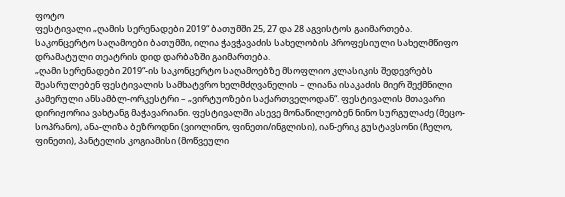ფოტო
ფესტივალი „ღამის სერენადები 2019“ ბათუმში 25, 27 და 28 აგვისტოს გაიმართება. საკონცერტო საღამოები ბათუმში, ილია ჭავჭავაძის სახელობის პროფესიული სახელმწიფო დრამატული თეატრის დიდ დარბაზში გაიმართება.
„ღამი სერენადები 2019“-ის საკონცერტო საღამოებზე მსოფლიო კლასიკის შედევრებს შეასრულებენ ფესტივალის სამხატვრო ხელმძღვანელის – ლიანა ისაკაძის მიერ შექმნილი კამერული ანსამბლ-ორკესტრი – „ვირტუოზები საქართველოდან“. ფესტივალის მთავარი დირიჟორია ვახტანგ მაჭავარიანი. ფესტივალში ასევე მონაწილეობენ ნინო სურგულაძე (მეცო-სოპრანო), ანა-ლიზა ბეზროდნი (ვიოლინო, ფინეთი/ინგლისი), იან-ერიკ გუსტავსონი (ჩელო, ფინეთი), პანტელის კოგიამისი (მოწვეული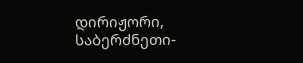დირიჟორი, საბერძნეთი-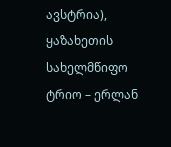ავსტრია), ყაზახეთის სახელმწიფო ტრიო – ერლან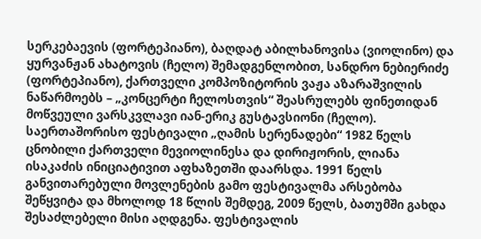სერკებაევის (ფორტეპიანო), ბაღდატ აბილხანოვისა (ვიოლინო) და ყურვანჟან ახატოვის (ჩელო) შემადგენლობით, სანდრო ნებიერიძე (ფორტეპიანო), ქართველი კომპოზიტორის ვაჟა აზარაშვილის ნაწარმოებს – „კონცერტი ჩელოსთვის“ შეასრულებს ფინეთიდან მოწვეული ვარსკვლავი იან-ერიკ გუსტავსიონი (ჩელო).
საერთაშორისო ფესტივალი „ღამის სერენადები“ 1982 წელს ცნობილი ქართველი მევიოლინესა და დირიჟორის, ლიანა ისაკაძის ინიციატივით აფხაზეთში დაარსდა. 1991 წელს განვითარებული მოვლენების გამო ფესტივალმა არსებობა შეწყვიტა და მხოლოდ 18 წლის შემდეგ, 2009 წელს, ბათუმში გახდა შესაძლებელი მისი აღდგენა. ფესტივალის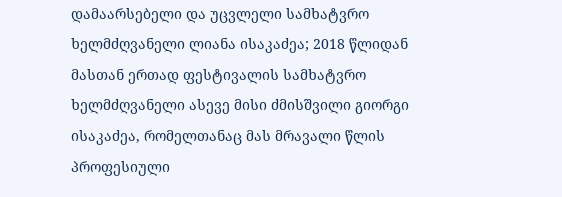დამაარსებელი და უცვლელი სამხატვრო ხელმძღვანელი ლიანა ისაკაძეა; 2018 წლიდან მასთან ერთად ფესტივალის სამხატვრო ხელმძღვანელი ასევე მისი ძმისშვილი გიორგი ისაკაძეა, რომელთანაც მას მრავალი წლის პროფესიული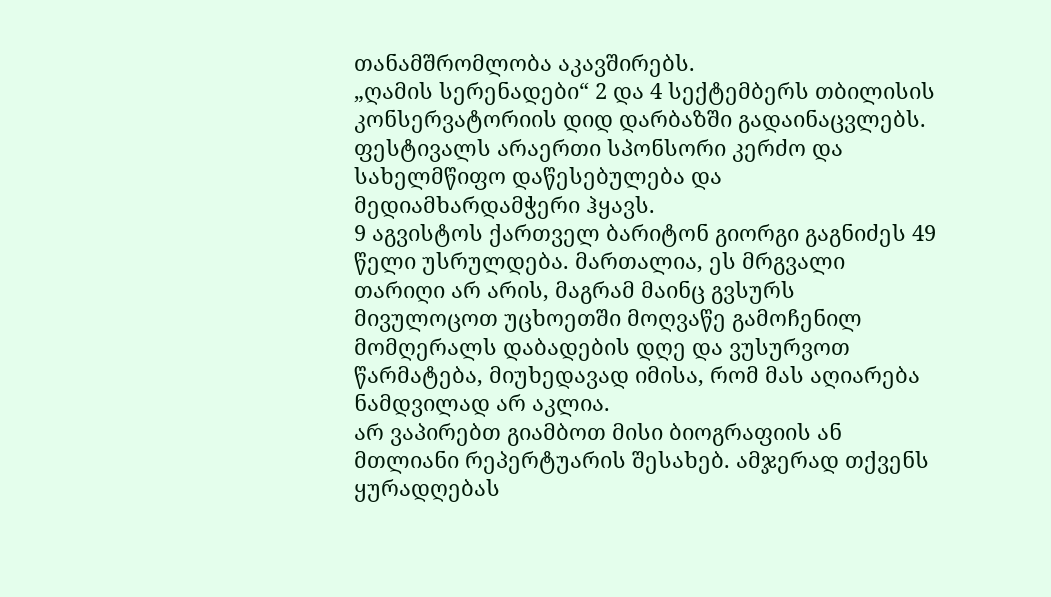თანამშრომლობა აკავშირებს.
„ღამის სერენადები“ 2 და 4 სექტემბერს თბილისის კონსერვატორიის დიდ დარბაზში გადაინაცვლებს.
ფესტივალს არაერთი სპონსორი კერძო და სახელმწიფო დაწესებულება და მედიამხარდამჭერი ჰყავს.
9 აგვისტოს ქართველ ბარიტონ გიორგი გაგნიძეს 49 წელი უსრულდება. მართალია, ეს მრგვალი თარიღი არ არის, მაგრამ მაინც გვსურს მივულოცოთ უცხოეთში მოღვაწე გამოჩენილ მომღერალს დაბადების დღე და ვუსურვოთ წარმატება, მიუხედავად იმისა, რომ მას აღიარება ნამდვილად არ აკლია.
არ ვაპირებთ გიამბოთ მისი ბიოგრაფიის ან მთლიანი რეპერტუარის შესახებ. ამჯერად თქვენს ყურადღებას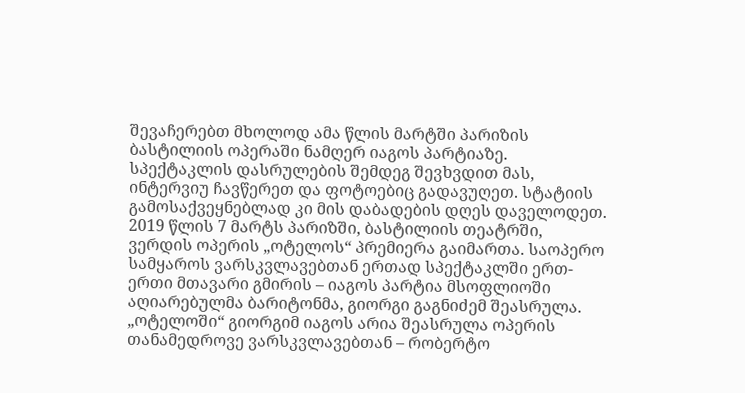შევაჩერებთ მხოლოდ ამა წლის მარტში პარიზის ბასტილიის ოპერაში ნამღერ იაგოს პარტიაზე. სპექტაკლის დასრულების შემდეგ შევხვდით მას, ინტერვიუ ჩავწერეთ და ფოტოებიც გადავუღეთ. სტატიის გამოსაქვეყნებლად კი მის დაბადების დღეს დაველოდეთ.
2019 წლის 7 მარტს პარიზში, ბასტილიის თეატრში, ვერდის ოპერის „ოტელოს“ პრემიერა გაიმართა. საოპერო სამყაროს ვარსკვლავებთან ერთად სპექტაკლში ერთ-ერთი მთავარი გმირის – იაგოს პარტია მსოფლიოში აღიარებულმა ბარიტონმა, გიორგი გაგნიძემ შეასრულა.
„ოტელოში“ გიორგიმ იაგოს არია შეასრულა ოპერის თანამედროვე ვარსკვლავებთან – რობერტო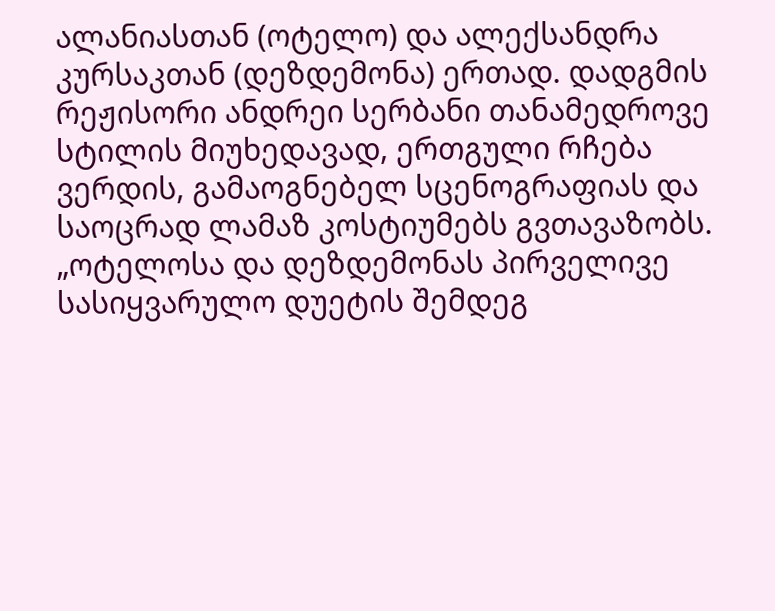ალანიასთან (ოტელო) და ალექსანდრა კურსაკთან (დეზდემონა) ერთად. დადგმის რეჟისორი ანდრეი სერბანი თანამედროვე სტილის მიუხედავად, ერთგული რჩება ვერდის, გამაოგნებელ სცენოგრაფიას და საოცრად ლამაზ კოსტიუმებს გვთავაზობს.
„ოტელოსა და დეზდემონას პირველივე სასიყვარულო დუეტის შემდეგ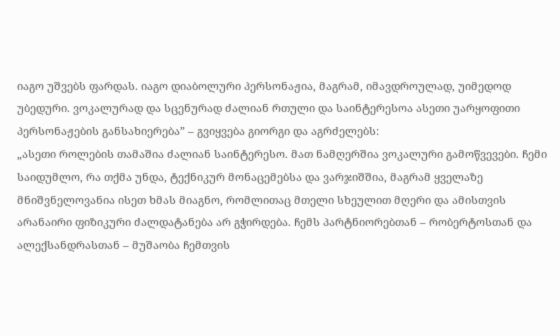იაგო უშვებს ფარდას. იაგო დიაბოლური პერსონაჟია, მაგრამ, იმავდროულად, უიმედოდ უბედური. ვოკალურად და სცენურად ძალიან რთული და საინტერესოა ასეთი უარყოფითი პერსონაჟების განსახიერება” – გვიყვება გიორგი და აგრძელებს:
„ასეთი როლების თამაშია ძალიან საინტერესო. მათ ნამღერშია ვოკალური გამოწვევები. ჩემი საიდუმლო, რა თქმა უნდა, ტექნიკურ მონაცემებსა და ვარჯიშშია, მაგრამ ყველაზე მნიშვნელოვანია ისეთ ხმას მიაგნო, რომლითაც მთელი სხეულით მღერი და ამისთვის არანაირი ფიზიკური ძალდატანება არ გჭირდება. ჩემს პარტნიორებთან – რობერტოსთან და ალექსანდრასთან – მუშაობა ჩემთვის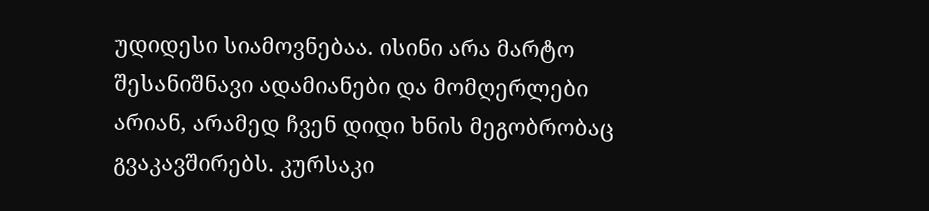უდიდესი სიამოვნებაა. ისინი არა მარტო შესანიშნავი ადამიანები და მომღერლები არიან, არამედ ჩვენ დიდი ხნის მეგობრობაც გვაკავშირებს. კურსაკი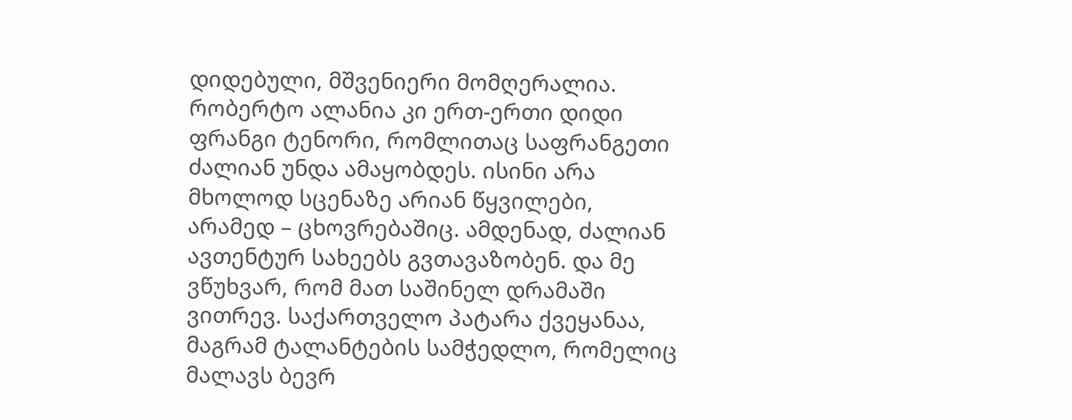დიდებული, მშვენიერი მომღერალია. რობერტო ალანია კი ერთ-ერთი დიდი ფრანგი ტენორი, რომლითაც საფრანგეთი ძალიან უნდა ამაყობდეს. ისინი არა მხოლოდ სცენაზე არიან წყვილები, არამედ – ცხოვრებაშიც. ამდენად, ძალიან ავთენტურ სახეებს გვთავაზობენ. და მე ვწუხვარ, რომ მათ საშინელ დრამაში ვითრევ. საქართველო პატარა ქვეყანაა, მაგრამ ტალანტების სამჭედლო, რომელიც მალავს ბევრ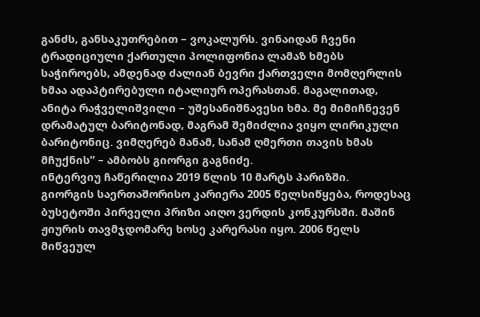განძს, განსაკუთრებით – ვოკალურს. ვინაიდან ჩვენი ტრადიციული ქართული პოლიფონია ლამაზ ხმებს საჭიროებს, ამდენად ძალიან ბევრი ქართველი მომღერლის ხმაა ადაპტირებული იტალიურ ოპერასთან. მაგალითად, ანიტა რაჭველიშვილი – უშესანიშნავესი ხმა. მე მიმიჩნევენ დრამატულ ბარიტონად, მაგრამ შემიძლია ვიყო ლირიკული ბარიტონიც. ვიმღერებ მანამ, სანამ ღმერთი თავის ხმას მჩუქნის” – ამბობს გიორგი გაგნიძე.
ინტერვიუ ჩაწერილია 2019 წლის 10 მარტს პარიზში.
გიორგის საერთაშორისო კარიერა 2005 წელსიწყება, როდესაც ბუსეტოში პირველი პრიზი აიღო ვერდის კონკურსში. მაშინ ჟიურის თავმჯდომარე ხოსე კარერასი იყო. 2006 წელს მიწვეულ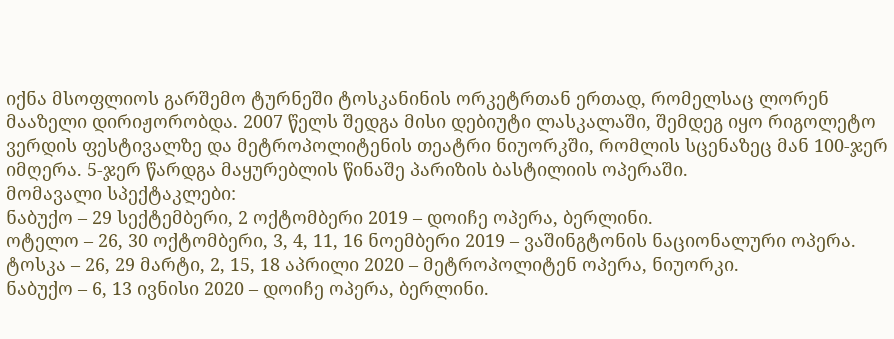იქნა მსოფლიოს გარშემო ტურნეში ტოსკანინის ორკეტრთან ერთად, რომელსაც ლორენ მააზელი დირიჟორობდა. 2007 წელს შედგა მისი დებიუტი ლასკალაში, შემდეგ იყო რიგოლეტო ვერდის ფესტივალზე და მეტროპოლიტენის თეატრი ნიუორკში, რომლის სცენაზეც მან 100-ჯერ იმღერა. 5-ჯერ წარდგა მაყურებლის წინაშე პარიზის ბასტილიის ოპერაში.
მომავალი სპექტაკლები:
ნაბუქო – 29 სექტემბერი, 2 ოქტომბერი 2019 – დოიჩე ოპერა, ბერლინი.
ოტელო – 26, 30 ოქტომბერი, 3, 4, 11, 16 ნოემბერი 2019 – ვაშინგტონის ნაციონალური ოპერა.
ტოსკა – 26, 29 მარტი, 2, 15, 18 აპრილი 2020 – მეტროპოლიტენ ოპერა, ნიუორკი.
ნაბუქო – 6, 13 ივნისი 2020 – დოიჩე ოპერა, ბერლინი.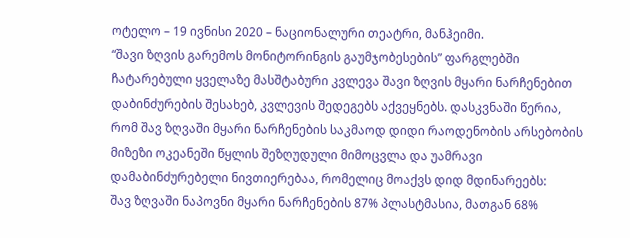ოტელო – 19 ივნისი 2020 – ნაციონალური თეატრი, მანჰეიმი.
“შავი ზღვის გარემოს მონიტორინგის გაუმჯობესების” ფარგლებში ჩატარებული ყველაზე მასშტაბური კვლევა შავი ზღვის მყარი ნარჩენებით დაბინძურების შესახებ, კვლევის შედეგებს აქვეყნებს. დასკვნაში წერია, რომ შავ ზღვაში მყარი ნარჩენების საკმაოდ დიდი რაოდენობის არსებობის მიზეზი ოკეანეში წყლის შეზღუდული მიმოცვლა და უამრავი დამაბინძურებელი ნივთიერებაა, რომელიც მოაქვს დიდ მდინარეებს:
შავ ზღვაში ნაპოვნი მყარი ნარჩენების 87% პლასტმასია, მათგან 68%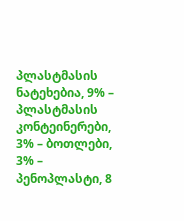პლასტმასის ნატეხებია, 9% – პლასტმასის კონტეინერები, 3% – ბოთლები, 3% – პენოპლასტი, 8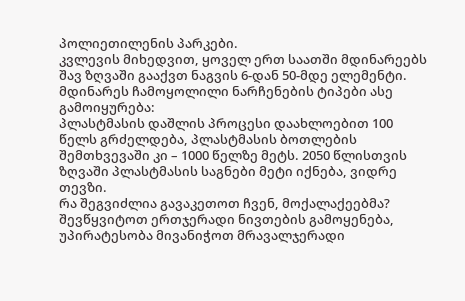პოლიეთილენის პარკები.
კვლევის მიხედვით, ყოველ ერთ საათში მდინარეებს შავ ზღვაში გააქვთ ნაგვის 6-დან 50-მდე ელემენტი.
მდინარეს ჩამოყოლილი ნარჩენების ტიპები ასე გამოიყურება:
პლასტმასის დაშლის პროცესი დაახლოებით 100 წელს გრძელდება, პლასტმასის ბოთლების შემთხვევაში კი – 1000 წელზე მეტს. 2050 წლისთვის ზღვაში პლასტმასის საგნები მეტი იქნება, ვიდრე თევზი.
რა შეგვიძლია გავაკეთოთ ჩვენ, მოქალაქეებმა?
შევწყვიტოთ ერთჯერადი ნივთების გამოყენება, უპირატესობა მივანიჭოთ მრავალჯერადი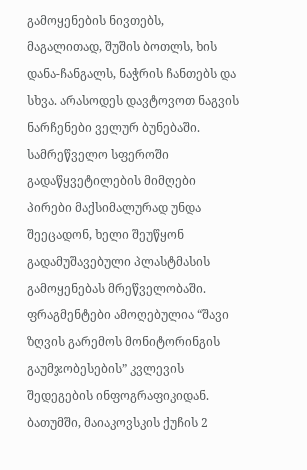გამოყენების ნივთებს, მაგალითად, შუშის ბოთლს, ხის დანა-ჩანგალს, ნაჭრის ჩანთებს და სხვა. არასოდეს დავტოვოთ ნაგვის ნარჩენები ველურ ბუნებაში.
სამრეწველო სფეროში გადაწყვეტილების მიმღები პირები მაქსიმალურად უნდა შეეცადონ, ხელი შეუწყონ გადამუშავებული პლასტმასის გამოყენებას მრეწველობაში.
ფრაგმენტები ამოღებულია “შავი ზღვის გარემოს მონიტორინგის გაუმჯობესების” კვლევის შედეგების ინფოგრაფიკიდან.
ბათუმში, მაიაკოვსკის ქუჩის 2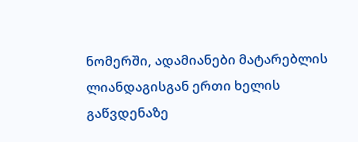ნომერში, ადამიანები მატარებლის ლიანდაგისგან ერთი ხელის გაწვდენაზე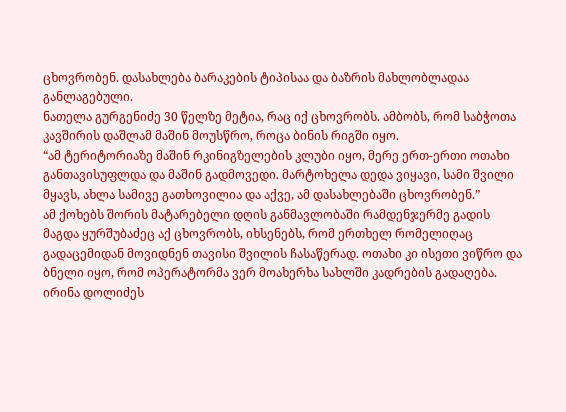ცხოვრობენ. დასახლება ბარაკების ტიპისაა და ბაზრის მახლობლადაა განლაგებული.
ნათელა გურგენიძე 30 წელზე მეტია, რაც იქ ცხოვრობს. ამბობს, რომ საბჭოთა კავშირის დაშლამ მაშინ მოუსწრო, როცა ბინის რიგში იყო.
“ამ ტერიტორიაზე მაშინ რკინიგზელების კლუბი იყო, მერე ერთ-ერთი ოთახი განთავისუფლდა და მაშინ გადმოვედი. მარტოხელა დედა ვიყავი, სამი შვილი მყავს, ახლა სამივე გათხოვილია და აქვე, ამ დასახლებაში ცხოვრობენ.”
ამ ქოხებს შორის მატარებელი დღის განმავლობაში რამდენჯერმე გადის
მაგდა ყურშუბაძეც აქ ცხოვრობს, იხსენებს, რომ ერთხელ რომელიღაც გადაცემიდან მოვიდნენ თავისი შვილის ჩასაწერად. ოთახი კი ისეთი ვიწრო და ბნელი იყო, რომ ოპერატორმა ვერ მოახერხა სახლში კადრების გადაღება.
ირინა დოლიძეს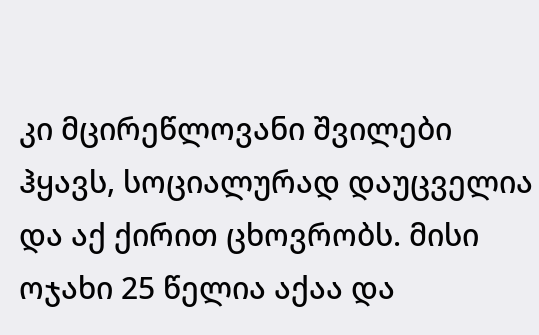კი მცირეწლოვანი შვილები ჰყავს, სოციალურად დაუცველია და აქ ქირით ცხოვრობს. მისი ოჯახი 25 წელია აქაა და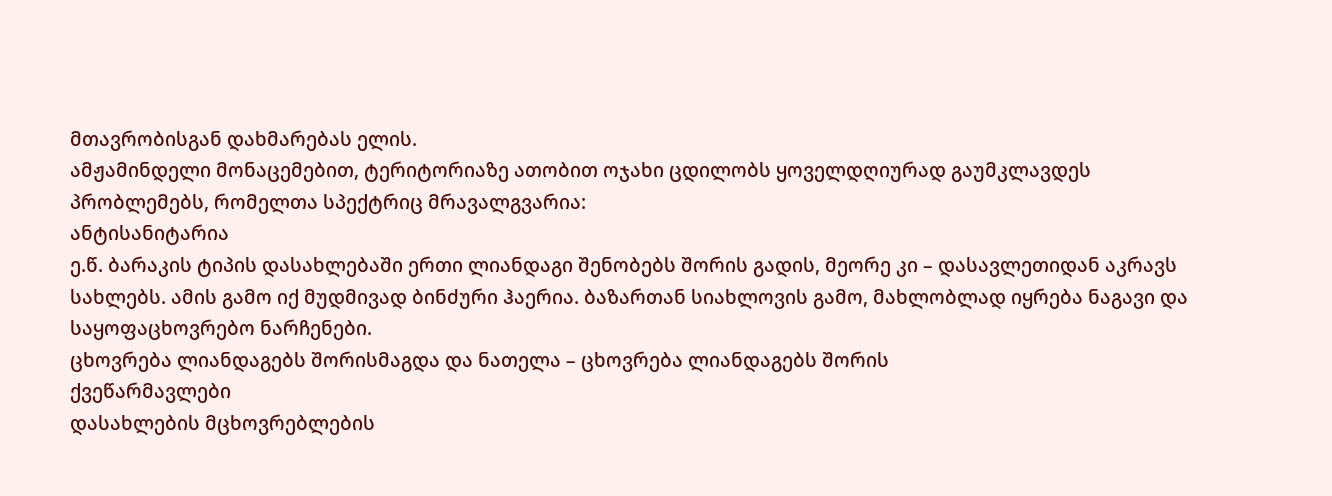მთავრობისგან დახმარებას ელის.
ამჟამინდელი მონაცემებით, ტერიტორიაზე ათობით ოჯახი ცდილობს ყოველდღიურად გაუმკლავდეს პრობლემებს, რომელთა სპექტრიც მრავალგვარია:
ანტისანიტარია
ე.წ. ბარაკის ტიპის დასახლებაში ერთი ლიანდაგი შენობებს შორის გადის, მეორე კი – დასავლეთიდან აკრავს სახლებს. ამის გამო იქ მუდმივად ბინძური ჰაერია. ბაზართან სიახლოვის გამო, მახლობლად იყრება ნაგავი და საყოფაცხოვრებო ნარჩენები.
ცხოვრება ლიანდაგებს შორისმაგდა და ნათელა – ცხოვრება ლიანდაგებს შორის
ქვეწარმავლები
დასახლების მცხოვრებლების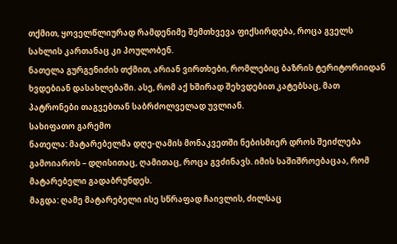თქმით, ყოველწლიურად რამდენიმე შემთხვევა ფიქსირდება, როცა გველს სახლის კართანაც კი პოულობენ.
ნათელა გურგენიძის თქმით, არიან ვირთხები, რომლებიც ბაზრის ტერიტორიიდან ხვდებიან დასახლებაში. ასე, რომ აქ ხშირად შეხვდებით კატებსაც, მათ პატრონები თაგვებთან საბრძოლველად უვლიან.
სახიფათო გარემო
ნათელა: მატარებელმა დღე-ღამის მონაკვეთში ნებისმიერ დროს შეიძლება გამოიაროს – დღისითაც, ღამითაც, როცა გვძინავს. იმის საშიშროებაცაა, რომ მატარებელი გადაბრუნდეს.
მაგდა: ღამე მატარებელი ისე სწრაფად ჩაივლის, ძილსაც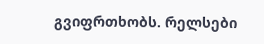გვიფრთხობს. რელსები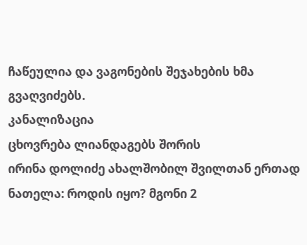ჩაწეულია და ვაგონების შეჯახების ხმა გვაღვიძებს.
კანალიზაცია
ცხოვრება ლიანდაგებს შორის
ირინა დოლიძე ახალშობილ შვილთან ერთად
ნათელა: როდის იყო? მგონი 2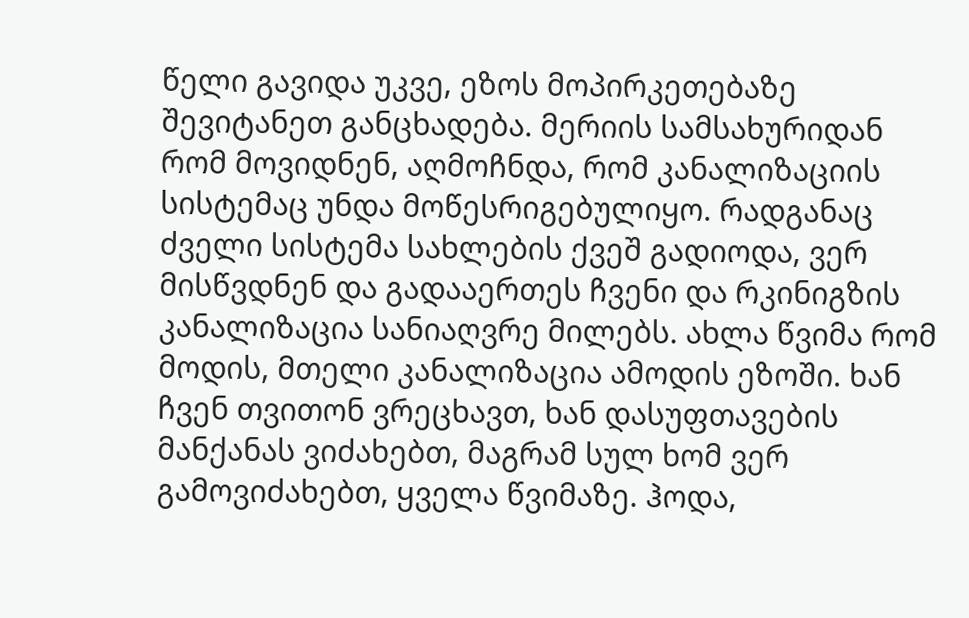წელი გავიდა უკვე, ეზოს მოპირკეთებაზე შევიტანეთ განცხადება. მერიის სამსახურიდან რომ მოვიდნენ, აღმოჩნდა, რომ კანალიზაციის სისტემაც უნდა მოწესრიგებულიყო. რადგანაც ძველი სისტემა სახლების ქვეშ გადიოდა, ვერ მისწვდნენ და გადააერთეს ჩვენი და რკინიგზის კანალიზაცია სანიაღვრე მილებს. ახლა წვიმა რომ მოდის, მთელი კანალიზაცია ამოდის ეზოში. ხან ჩვენ თვითონ ვრეცხავთ, ხან დასუფთავების მანქანას ვიძახებთ, მაგრამ სულ ხომ ვერ გამოვიძახებთ, ყველა წვიმაზე. ჰოდა,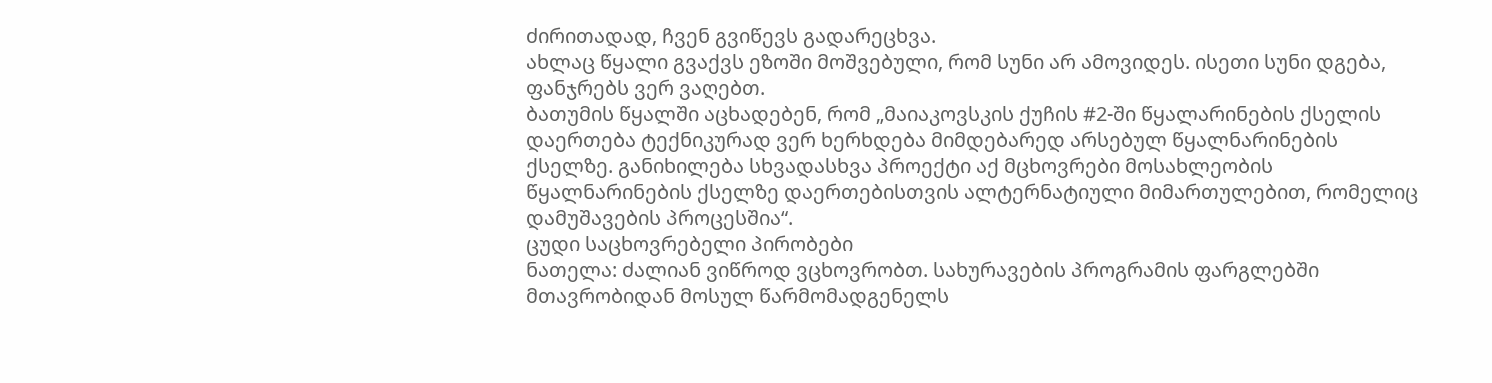ძირითადად, ჩვენ გვიწევს გადარეცხვა.
ახლაც წყალი გვაქვს ეზოში მოშვებული, რომ სუნი არ ამოვიდეს. ისეთი სუნი დგება, ფანჯრებს ვერ ვაღებთ.
ბათუმის წყალში აცხადებენ, რომ „მაიაკოვსკის ქუჩის #2-ში წყალარინების ქსელის დაერთება ტექნიკურად ვერ ხერხდება მიმდებარედ არსებულ წყალნარინების ქსელზე. განიხილება სხვადასხვა პროექტი აქ მცხოვრები მოსახლეობის წყალნარინების ქსელზე დაერთებისთვის ალტერნატიული მიმართულებით, რომელიც დამუშავების პროცესშია“.
ცუდი საცხოვრებელი პირობები
ნათელა: ძალიან ვიწროდ ვცხოვრობთ. სახურავების პროგრამის ფარგლებში მთავრობიდან მოსულ წარმომადგენელს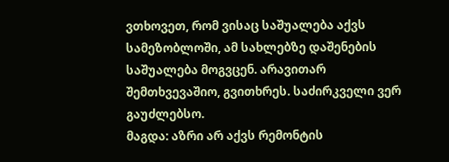ვთხოვეთ, რომ ვისაც საშუალება აქვს სამეზობლოში, ამ სახლებზე დაშენების საშუალება მოგვცენ. არავითარ შემთხვევაშიო, გვითხრეს. საძირკველი ვერ გაუძლებსო.
მაგდა: აზრი არ აქვს რემონტის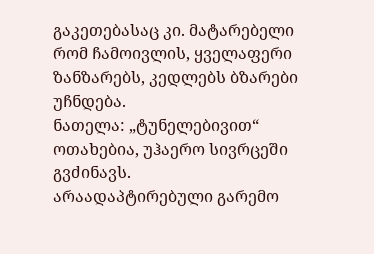გაკეთებასაც კი. მატარებელი რომ ჩამოივლის, ყველაფერი ზანზარებს, კედლებს ბზარები უჩნდება.
ნათელა: „ტუნელებივით“ ოთახებია, უჰაერო სივრცეში გვძინავს.
არაადაპტირებული გარემო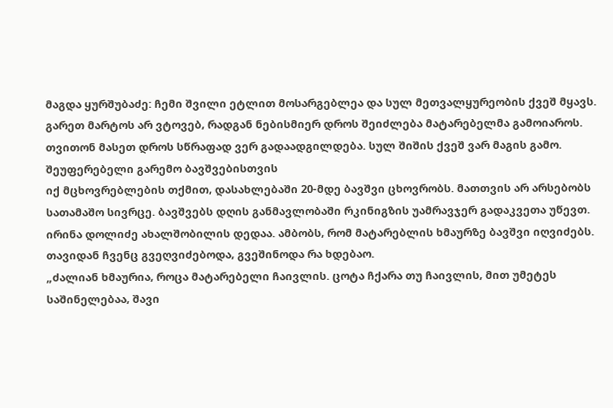მაგდა ყურშუბაძე: ჩემი შვილი ეტლით მოსარგებლეა და სულ მეთვალყურეობის ქვეშ მყავს. გარეთ მარტოს არ ვტოვებ, რადგან ნებისმიერ დროს შეიძლება მატარებელმა გამოიაროს. თვითონ მასეთ დროს სწრაფად ვერ გადაადგილდება. სულ შიშის ქვეშ ვარ მაგის გამო.
შეუფერებელი გარემო ბავშვებისთვის
იქ მცხოვრებლების თქმით, დასახლებაში 20-მდე ბავშვი ცხოვრობს. მათთვის არ არსებობს სათამაშო სივრცე. ბავშვებს დღის განმავლობაში რკინიგზის უამრავჯერ გადაკვეთა უწევთ.
ირინა დოლიძე ახალშობილის დედაა. ამბობს, რომ მატარებლის ხმაურზე ბავშვი იღვიძებს. თავიდან ჩვენც გვეღვიძებოდა, გვეშინოდა რა ხდებაო.
„ძალიან ხმაურია, როცა მატარებელი ჩაივლის. ცოტა ჩქარა თუ ჩაივლის, მით უმეტეს საშინელებაა, შავი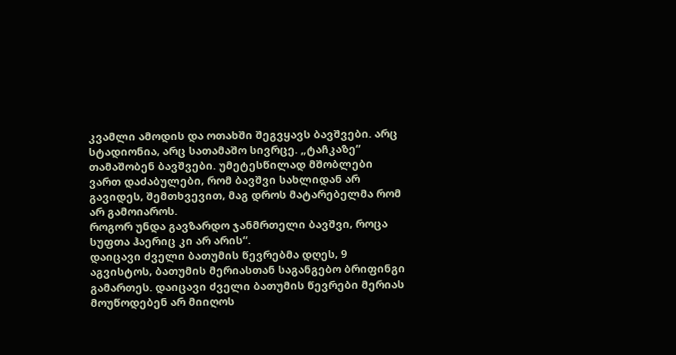კვამლი ამოდის და ოთახში შეგვყავს ბავშვები. არც სტადიონია, არც სათამაშო სივრცე. „ტაჩკაზე“ თამაშობენ ბავშვები. უმეტესწილად მშობლები ვართ დაძაბულები, რომ ბავშვი სახლიდან არ გავიდეს, შემთხვევით, მაგ დროს მატარებელმა რომ არ გამოიაროს.
როგორ უნდა გავზარდო ჯანმრთელი ბავშვი, როცა სუფთა ჰაერიც კი არ არის“.
დაიცავი ძველი ბათუმის წევრებმა დღეს, 9 აგვისტოს, ბათუმის მერიასთან საგანგებო ბრიფინგი გამართეს. დაიცავი ძველი ბათუმის წევრები მერიას მოუწოდებენ არ მიიღოს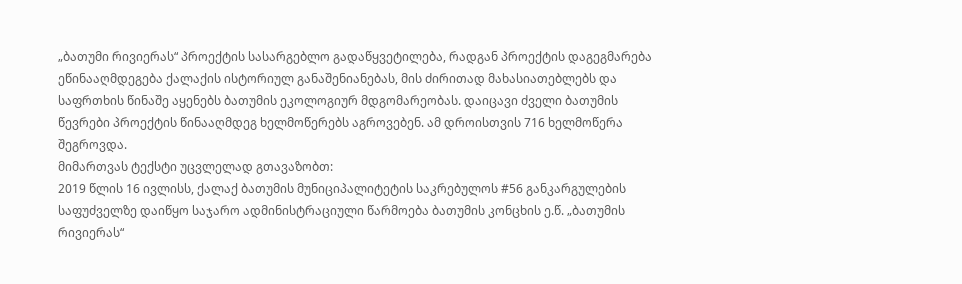„ბათუმი რივიერას“ პროექტის სასარგებლო გადაწყვეტილება, რადგან პროექტის დაგეგმარება ეწინააღმდეგება ქალაქის ისტორიულ განაშენიანებას, მის ძირითად მახასიათებლებს და საფრთხის წინაშე აყენებს ბათუმის ეკოლოგიურ მდგომარეობას. დაიცავი ძველი ბათუმის წევრები პროექტის წინააღმდეგ ხელმოწერებს აგროვებენ. ამ დროისთვის 716 ხელმოწერა შეგროვდა.
მიმართვას ტექსტი უცვლელად გთავაზობთ:
2019 წლის 16 ივლისს, ქალაქ ბათუმის მუნიციპალიტეტის საკრებულოს #56 განკარგულების საფუძველზე დაიწყო საჯარო ადმინისტრაციული წარმოება ბათუმის კონცხის ე.წ. „ბათუმის რივიერას“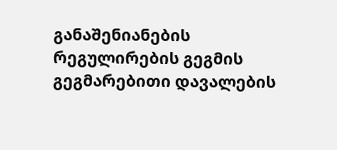განაშენიანების რეგულირების გეგმის გეგმარებითი დავალების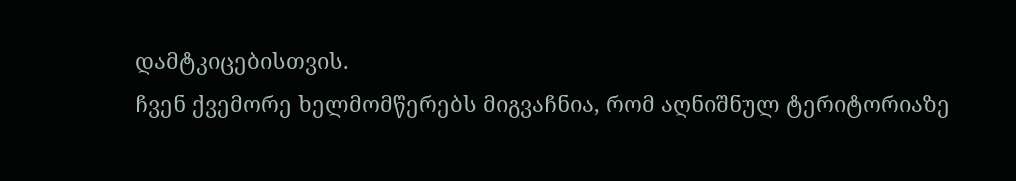დამტკიცებისთვის.
ჩვენ ქვემორე ხელმომწერებს მიგვაჩნია, რომ აღნიშნულ ტერიტორიაზე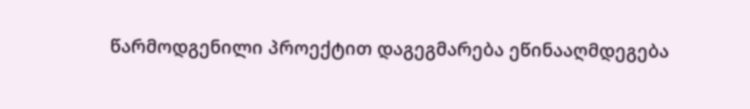წარმოდგენილი პროექტით დაგეგმარება ეწინააღმდეგება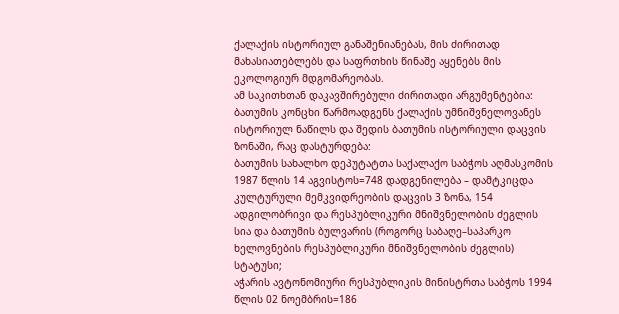ქალაქის ისტორიულ განაშენიანებას, მის ძირითად მახასიათებლებს და საფრთხის წინაშე აყენებს მის ეკოლოგიურ მდგომარეობას.
ამ საკითხთან დაკავშირებული ძირითადი არგუმენტებია:
ბათუმის კონცხი წარმოადგენს ქალაქის უმნიშვნელოვანეს ისტორიულ ნაწილს და შედის ბათუმის ისტორიული დაცვის ზონაში, რაც დასტურდება:
ბათუმის სახალხო დეპუტატთა საქალაქო საბჭოს აღმასკომის 1987 წლის 14 აგვისტოს=748 დადგენილება – დამტკიცდა კულტურული მემკვიდრეობის დაცვის 3 ზონა, 154 ადგილობრივი და რესპუბლიკური მნიშვნელობის ძეგლის სია და ბათუმის ბულვარის (როგორც საბაღე–საპარკო ხელოვნების რესპუბლიკური მნიშვნელობის ძეგლის) სტატუსი;
აჭარის ავტონომიური რესპუბლიკის მინისტრთა საბჭოს 1994 წლის 02 ნოემბრის=186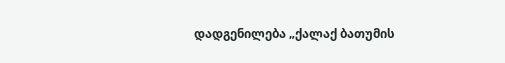დადგენილება „ქალაქ ბათუმის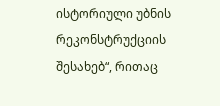ისტორიული უბნის რეკონსტრუქციის შესახებ“, რითაც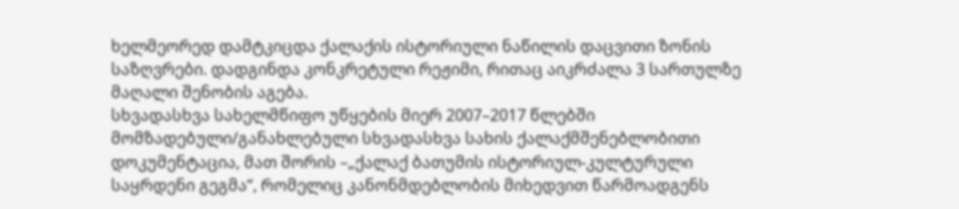ხელმეორედ დამტკიცდა ქალაქის ისტორიული ნაწილის დაცვითი ზონის საზღვრები. დადგინდა კონკრეტული რეჟიმი, რითაც აიკრძალა 3 სართულზე მაღალი შენობის აგება.
სხვადასხვა სახელმწიფო უწყების მიერ 2007–2017 წლებში მომზადებული/განახლებული სხვადასხვა სახის ქალაქმშენებლობითი დოკუმენტაცია, მათ შორის –„ქალაქ ბათუმის ისტორიულ-კულტურული საყრდენი გეგმა“, რომელიც კანონმდებლობის მიხედვით წარმოადგენს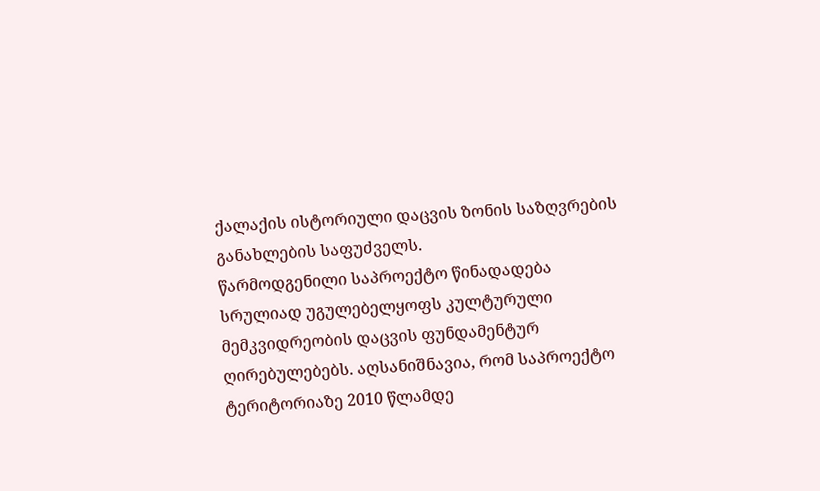ქალაქის ისტორიული დაცვის ზონის საზღვრების განახლების საფუძველს.
წარმოდგენილი საპროექტო წინადადება სრულიად უგულებელყოფს კულტურული მემკვიდრეობის დაცვის ფუნდამენტურ ღირებულებებს. აღსანიშნავია, რომ საპროექტო ტერიტორიაზე 2010 წლამდე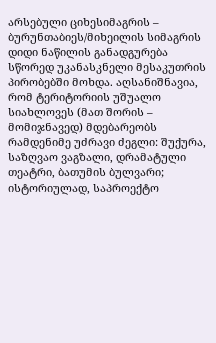არსებული ციხესიმაგრის – ბურუნთაბიეს/მიხეილის სიმაგრის დიდი ნაწილის განადგურება სწორედ უკანასკნელი მესაკუთრის პირობებში მოხდა. აღსანიშნავია, რომ ტერიტორიის უშუალო სიახლოვეს (მათ შორის – მომიჯნავედ) მდებარეობს რამდენიმე უძრავი ძეგლი: შუქურა, საზღვაო ვაგზალი, დრამატული თეატრი, ბათუმის ბულვარი; ისტორიულად, საპროექტო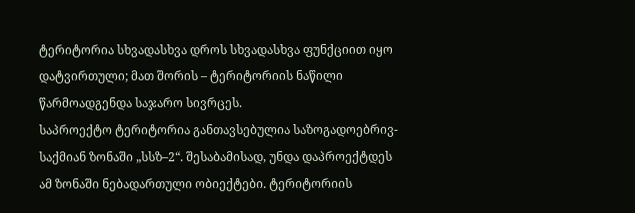ტერიტორია სხვადასხვა დროს სხვადასხვა ფუნქციით იყო დატვირთული; მათ შორის – ტერიტორიის ნაწილი წარმოადგენდა საჯარო სივრცეს.
საპროექტო ტერიტორია განთავსებულია საზოგადოებრივ-საქმიან ზონაში „სსზ–2“. შესაბამისად, უნდა დაპროექტდეს ამ ზონაში ნებადართული ობიექტები. ტერიტორიის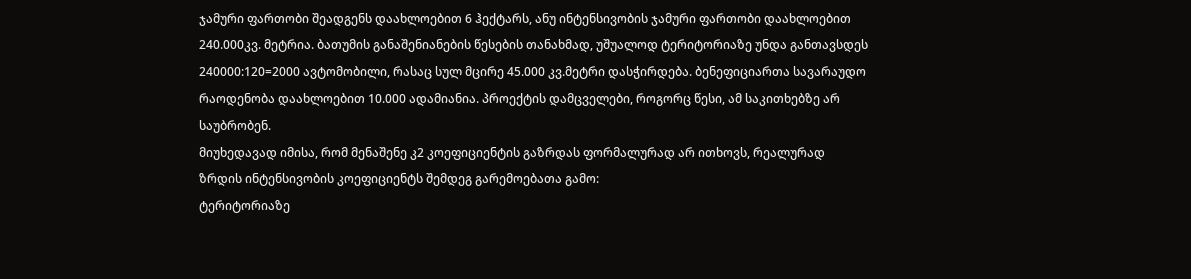ჯამური ფართობი შეადგენს დაახლოებით 6 ჰექტარს, ანუ ინტენსივობის ჯამური ფართობი დაახლოებით 240.000კვ. მეტრია. ბათუმის განაშენიანების წესების თანახმად, უშუალოდ ტერიტორიაზე უნდა განთავსდეს 240000:120=2000 ავტომობილი, რასაც სულ მცირე 45.000 კვ.მეტრი დასჭირდება. ბენეფიციართა სავარაუდო რაოდენობა დაახლოებით 10.000 ადამიანია. პროექტის დამცველები, როგორც წესი, ამ საკითხებზე არ საუბრობენ.
მიუხედავად იმისა, რომ მენაშენე კ2 კოეფიციენტის გაზრდას ფორმალურად არ ითხოვს, რეალურად ზრდის ინტენსივობის კოეფიციენტს შემდეგ გარემოებათა გამო:
ტერიტორიაზე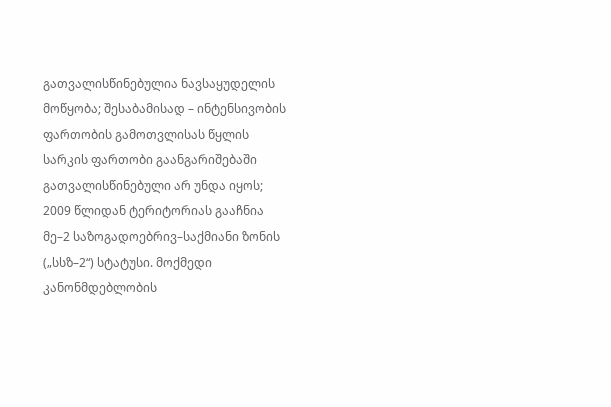გათვალისწინებულია ნავსაყუდელის მოწყობა; შესაბამისად – ინტენსივობის ფართობის გამოთვლისას წყლის სარკის ფართობი გაანგარიშებაში გათვალისწინებული არ უნდა იყოს;
2009 წლიდან ტერიტორიას გააჩნია მე–2 საზოგადოებრივ–საქმიანი ზონის („სსზ–2“) სტატუსი. მოქმედი კანონმდებლობის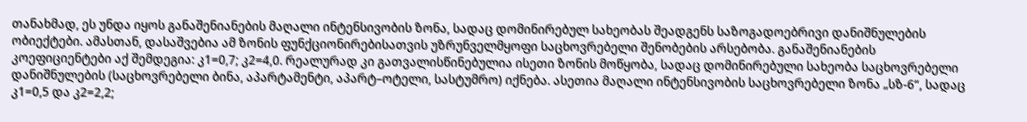თანახმად, ეს უნდა იყოს განაშენიანების მაღალი ინტენსივობის ზონა, სადაც დომინირებულ სახეობას შეადგენს საზოგადოებრივი დანიშნულების ობიექტები. ამასთან, დასაშვებია ამ ზონის ფუნქციონირებისათვის უზრუნველმყოფი საცხოვრებელი შენობების არსებობა. განაშენიანების კოეფიციენტები აქ შემდეგია: კ1=0,7; კ2=4,0. რეალურად კი გათვალისწინებულია ისეთი ზონის მოწყობა, სადაც დომინირებული სახეობა საცხოვრებელი დანიშნულების (საცხოვრებელი ბინა, აპარტამენტი, აპარტ–ოტელი, სასტუმრო) იქნება. ასეთია მაღალი ინტენსივობის საცხოვრებელი ზონა „სზ-6“, სადაც კ1=0,5 და კ2=2,2;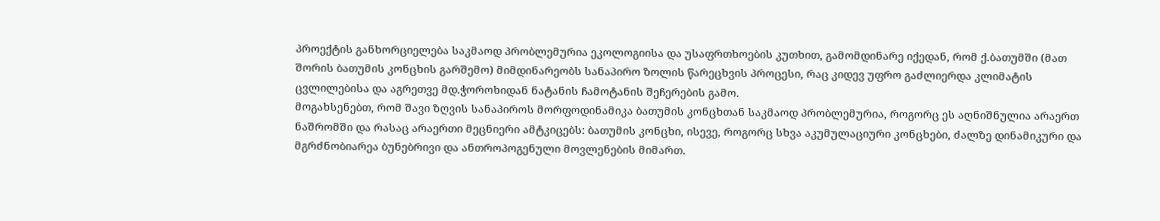პროექტის განხორციელება საკმაოდ პრობლემურია ეკოლოგიისა და უსაფრთხოების კუთხით, გამომდინარე იქედან, რომ ქ.ბათუმში (მათ შორის ბათუმის კონცხის გარშემო) მიმდინარეობს სანაპირო ზოლის წარეცხვის პროცესი, რაც კიდევ უფრო გაძლიერდა კლიმატის ცვლილებისა და აგრეთვე მდ.ჭოროხიდან ნატანის ჩამოტანის შეჩერების გამო.
მოგახსენებთ, რომ შავი ზღვის სანაპიროს მორფოდინამიკა ბათუმის კონცხთან საკმაოდ პრობლემურია, როგორც ეს აღნიშნულია არაერთ ნაშრომში და რასაც არაერთი მეცნიერი ამტკიცებს: ბათუმის კონცხი, ისევე, როგორც სხვა აკუმულაციური კონცხები, ძალზე დინამიკური და მგრძნობიარეა ბუნებრივი და ანთროპოგენული მოვლენების მიმართ.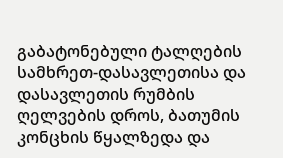გაბატონებული ტალღების სამხრეთ-დასავლეთისა და დასავლეთის რუმბის ღელვების დროს, ბათუმის კონცხის წყალზედა და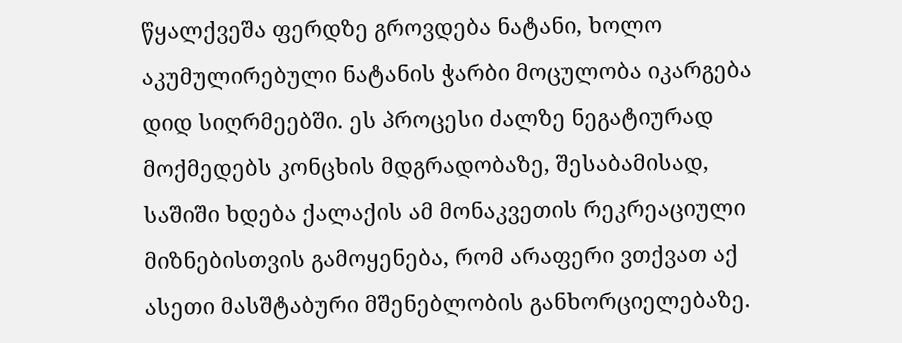წყალქვეშა ფერდზე გროვდება ნატანი, ხოლო აკუმულირებული ნატანის ჭარბი მოცულობა იკარგება დიდ სიღრმეებში. ეს პროცესი ძალზე ნეგატიურად მოქმედებს კონცხის მდგრადობაზე, შესაბამისად, საშიში ხდება ქალაქის ამ მონაკვეთის რეკრეაციული მიზნებისთვის გამოყენება, რომ არაფერი ვთქვათ აქ ასეთი მასშტაბური მშენებლობის განხორციელებაზე.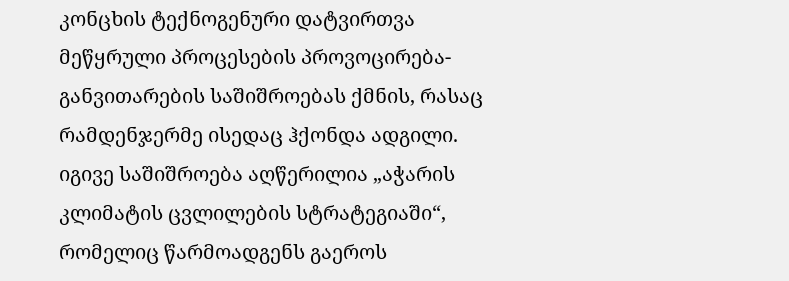კონცხის ტექნოგენური დატვირთვა მეწყრული პროცესების პროვოცირება-განვითარების საშიშროებას ქმნის, რასაც რამდენჯერმე ისედაც ჰქონდა ადგილი.
იგივე საშიშროება აღწერილია „აჭარის კლიმატის ცვლილების სტრატეგიაში“, რომელიც წარმოადგენს გაეროს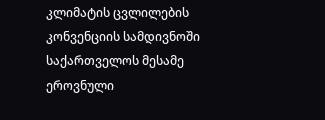კლიმატის ცვლილების კონვენციის სამდივნოში საქართველოს მესამე ეროვნული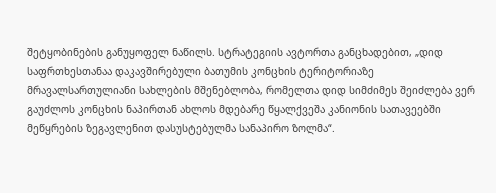შეტყობინების განუყოფელ ნაწილს. სტრატეგიის ავტორთა განცხადებით, „დიდ საფრთხესთანაა დაკავშირებული ბათუმის კონცხის ტერიტორიაზე მრავალსართულიანი სახლების მშენებლობა, რომელთა დიდ სიმძიმეს შეიძლება ვერ გაუძლოს კონცხის ნაპირთან ახლოს მდებარე წყალქვეშა კანიონის სათავეებში მეწყრების ზეგავლენით დასუსტებულმა სანაპირო ზოლმა“.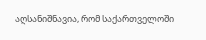აღსანიშნავია, რომ საქართველოში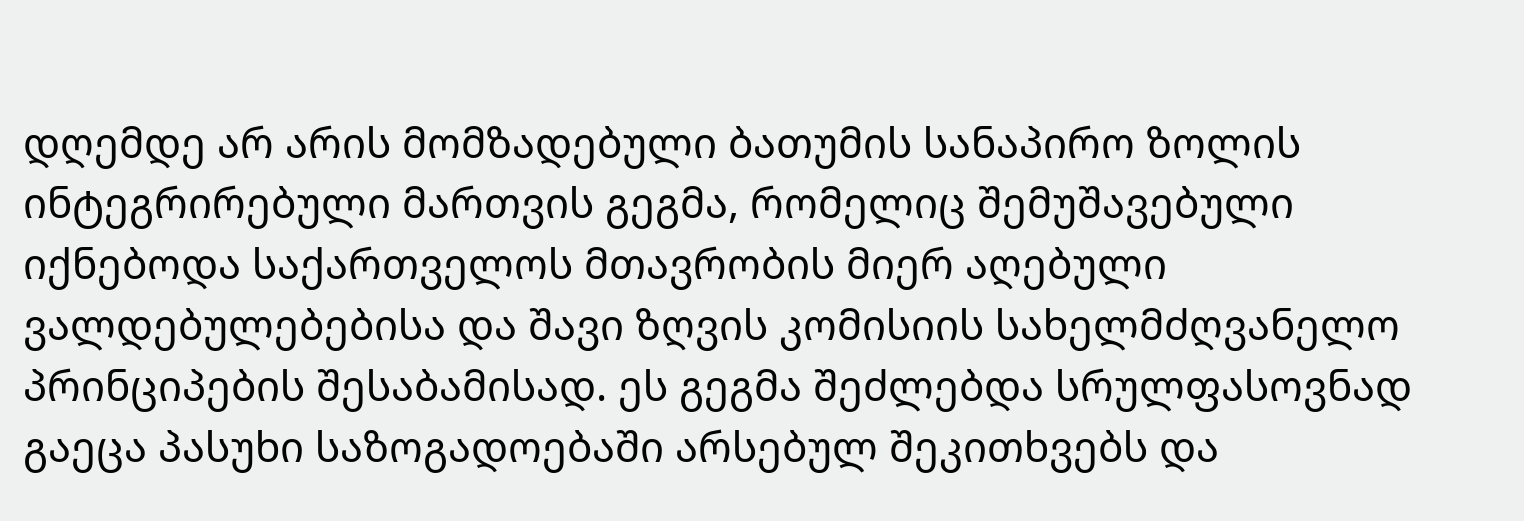დღემდე არ არის მომზადებული ბათუმის სანაპირო ზოლის ინტეგრირებული მართვის გეგმა, რომელიც შემუშავებული იქნებოდა საქართველოს მთავრობის მიერ აღებული ვალდებულებებისა და შავი ზღვის კომისიის სახელმძღვანელო პრინციპების შესაბამისად. ეს გეგმა შეძლებდა სრულფასოვნად გაეცა პასუხი საზოგადოებაში არსებულ შეკითხვებს და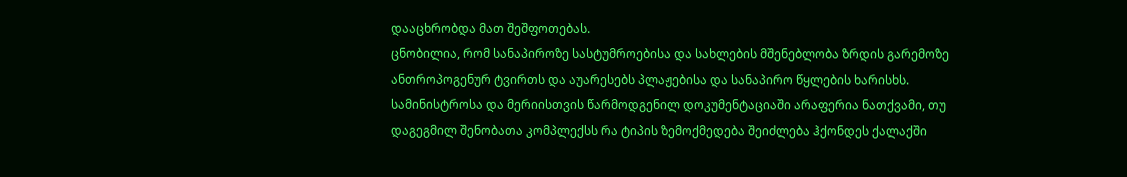დააცხრობდა მათ შეშფოთებას.
ცნობილია, რომ სანაპიროზე სასტუმროებისა და სახლების მშენებლობა ზრდის გარემოზე ანთროპოგენურ ტვირთს და აუარესებს პლაჟებისა და სანაპირო წყლების ხარისხს.
სამინისტროსა და მერიისთვის წარმოდგენილ დოკუმენტაციაში არაფერია ნათქვამი, თუ დაგეგმილ შენობათა კომპლექსს რა ტიპის ზემოქმედება შეიძლება ჰქონდეს ქალაქში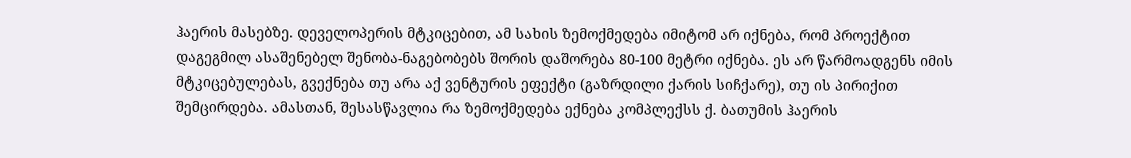ჰაერის მასებზე. დეველოპერის მტკიცებით, ამ სახის ზემოქმედება იმიტომ არ იქნება, რომ პროექტით დაგეგმილ ასაშენებელ შენობა-ნაგებობებს შორის დაშორება 80-100 მეტრი იქნება. ეს არ წარმოადგენს იმის მტკიცებულებას, გვექნება თუ არა აქ ვენტურის ეფექტი (გაზრდილი ქარის სიჩქარე), თუ ის პირიქით შემცირდება. ამასთან, შესასწავლია რა ზემოქმედება ექნება კომპლექსს ქ. ბათუმის ჰაერის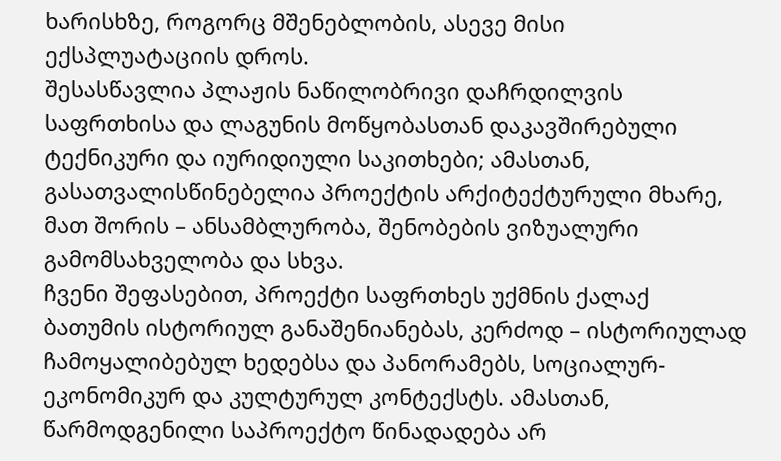ხარისხზე, როგორც მშენებლობის, ასევე მისი ექსპლუატაციის დროს.
შესასწავლია პლაჟის ნაწილობრივი დაჩრდილვის საფრთხისა და ლაგუნის მოწყობასთან დაკავშირებული ტექნიკური და იურიდიული საკითხები; ამასთან, გასათვალისწინებელია პროექტის არქიტექტურული მხარე, მათ შორის – ანსამბლურობა, შენობების ვიზუალური გამომსახველობა და სხვა.
ჩვენი შეფასებით, პროექტი საფრთხეს უქმნის ქალაქ ბათუმის ისტორიულ განაშენიანებას, კერძოდ – ისტორიულად ჩამოყალიბებულ ხედებსა და პანორამებს, სოციალურ-ეკონომიკურ და კულტურულ კონტექსტს. ამასთან, წარმოდგენილი საპროექტო წინადადება არ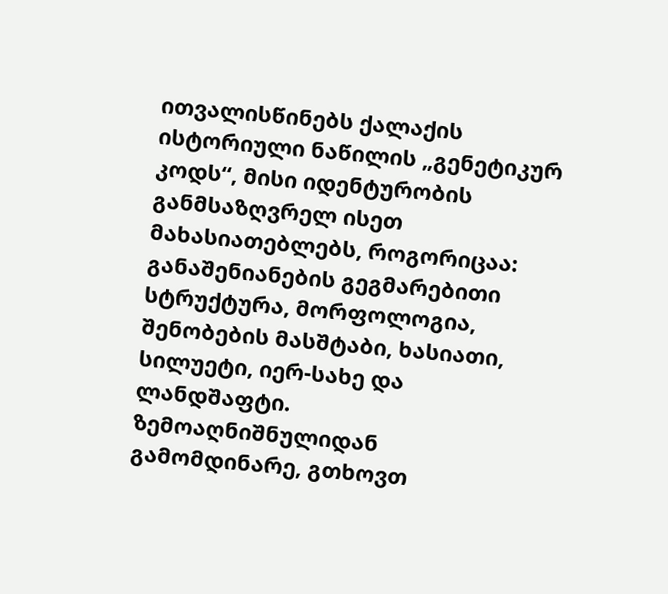ითვალისწინებს ქალაქის ისტორიული ნაწილის „გენეტიკურ კოდს“, მისი იდენტურობის განმსაზღვრელ ისეთ მახასიათებლებს, როგორიცაა: განაშენიანების გეგმარებითი სტრუქტურა, მორფოლოგია, შენობების მასშტაბი, ხასიათი, სილუეტი, იერ-სახე და ლანდშაფტი.
ზემოაღნიშნულიდან გამომდინარე, გთხოვთ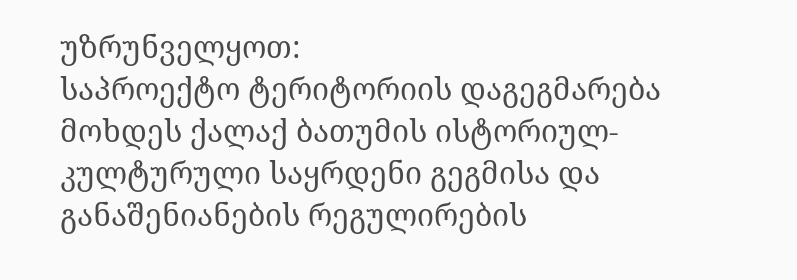უზრუნველყოთ:
საპროექტო ტერიტორიის დაგეგმარება მოხდეს ქალაქ ბათუმის ისტორიულ-კულტურული საყრდენი გეგმისა და განაშენიანების რეგულირების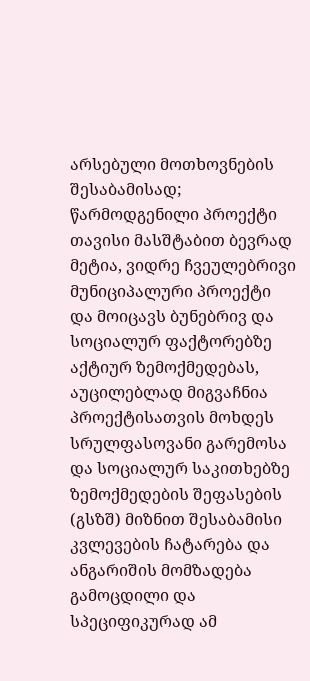არსებული მოთხოვნების შესაბამისად;
წარმოდგენილი პროექტი თავისი მასშტაბით ბევრად მეტია, ვიდრე ჩვეულებრივი მუნიციპალური პროექტი და მოიცავს ბუნებრივ და სოციალურ ფაქტორებზე აქტიურ ზემოქმედებას, აუცილებლად მიგვაჩნია პროექტისათვის მოხდეს სრულფასოვანი გარემოსა და სოციალურ საკითხებზე ზემოქმედების შეფასების (გსზშ) მიზნით შესაბამისი კვლევების ჩატარება და ანგარიშის მომზადება გამოცდილი და სპეციფიკურად ამ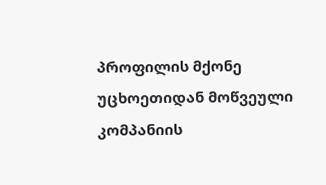პროფილის მქონე უცხოეთიდან მოწვეული კომპანიის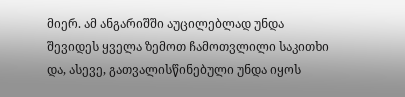მიერ. ამ ანგარიშში აუცილებლად უნდა შევიდეს ყველა ზემოთ ჩამოთვლილი საკითხი და, ასევე, გათვალისწინებული უნდა იყოს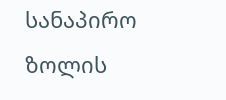სანაპირო ზოლის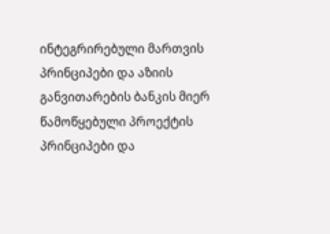ინტეგრირებული მართვის პრინციპები და აზიის განვითარების ბანკის მიერ წამოწყებული პროექტის პრინციპები და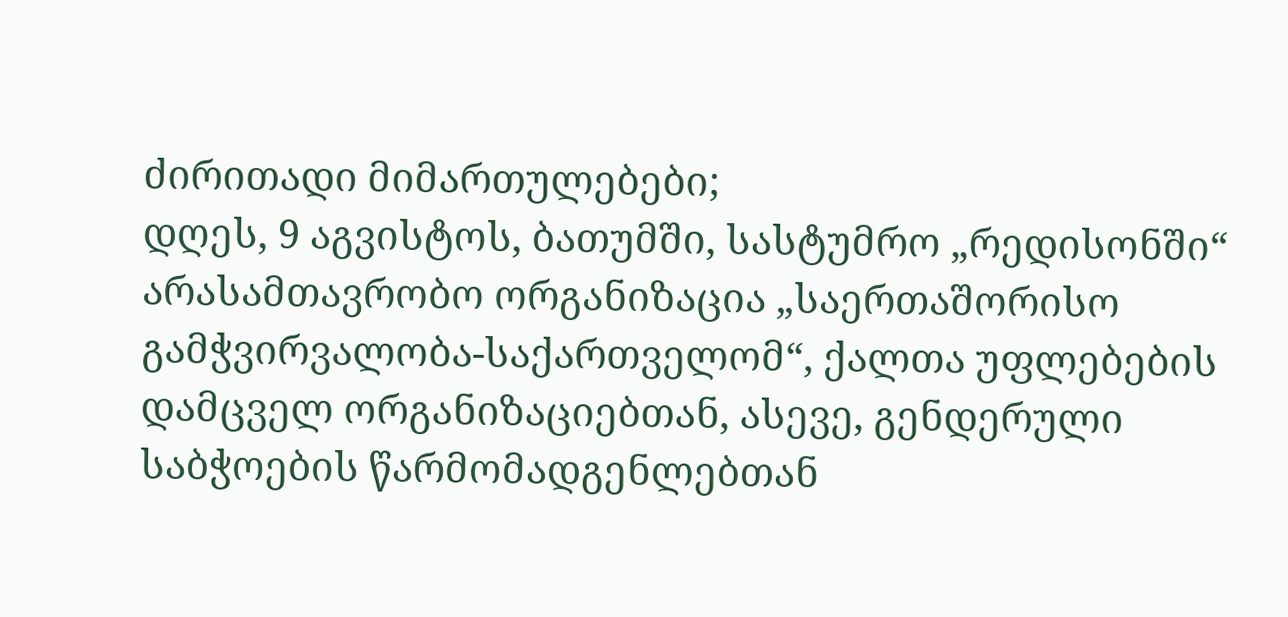ძირითადი მიმართულებები;
დღეს, 9 აგვისტოს, ბათუმში, სასტუმრო „რედისონში“ არასამთავრობო ორგანიზაცია „საერთაშორისო გამჭვირვალობა-საქართველომ“, ქალთა უფლებების დამცველ ორგანიზაციებთან, ასევე, გენდერული საბჭოების წარმომადგენლებთან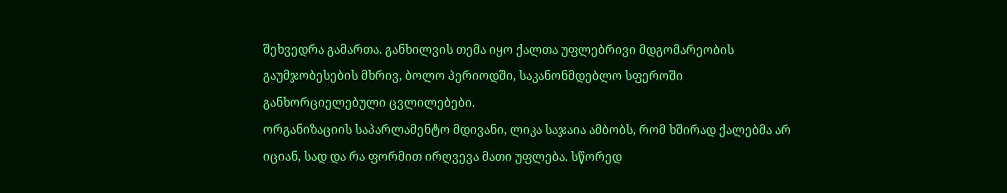შეხვედრა გამართა. განხილვის თემა იყო ქალთა უფლებრივი მდგომარეობის გაუმჯობესების მხრივ, ბოლო პერიოდში, საკანონმდებლო სფეროში განხორციელებული ცვლილებები.
ორგანიზაციის საპარლამენტო მდივანი, ლიკა საჯაია ამბობს, რომ ხშირად ქალებმა არ იციან, სად და რა ფორმით ირღვევა მათი უფლება. სწორედ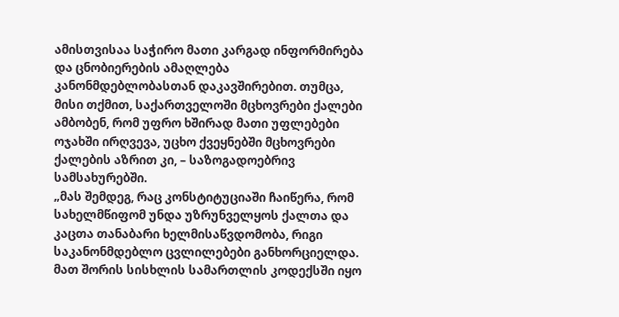ამისთვისაა საჭირო მათი კარგად ინფორმირება და ცნობიერების ამაღლება კანონმდებლობასთან დაკავშირებით. თუმცა, მისი თქმით, საქართველოში მცხოვრები ქალები ამბობენ, რომ უფრო ხშირად მათი უფლებები ოჯახში ირღვევა, უცხო ქვეყნებში მცხოვრები ქალების აზრით კი, – საზოგადოებრივ სამსახურებში.
„მას შემდეგ, რაც კონსტიტუციაში ჩაიწერა, რომ სახელმწიფომ უნდა უზრუნველყოს ქალთა და კაცთა თანაბარი ხელმისაწვდომობა, რიგი საკანონმდებლო ცვლილებები განხორციელდა. მათ შორის სისხლის სამართლის კოდექსში იყო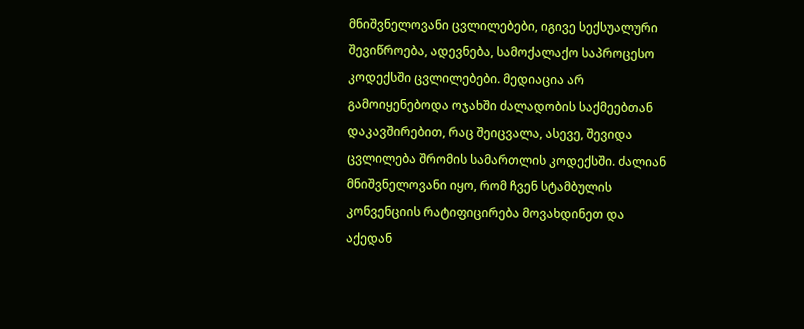მნიშვნელოვანი ცვლილებები, იგივე სექსუალური შევიწროება, ადევნება, სამოქალაქო საპროცესო კოდექსში ცვლილებები. მედიაცია არ გამოიყენებოდა ოჯახში ძალადობის საქმეებთან დაკავშირებით, რაც შეიცვალა, ასევე, შევიდა ცვლილება შრომის სამართლის კოდექსში. ძალიან მნიშვნელოვანი იყო, რომ ჩვენ სტამბულის კონვენციის რატიფიცირება მოვახდინეთ და აქედან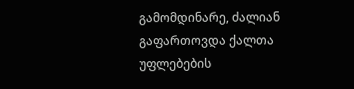გამომდინარე, ძალიან გაფართოვდა ქალთა უფლებების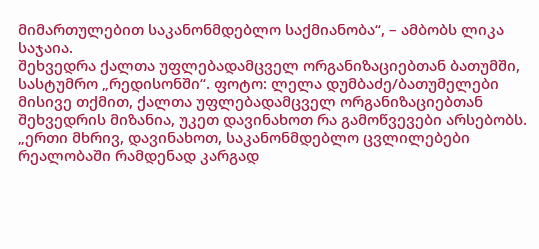მიმართულებით საკანონმდებლო საქმიანობა“, – ამბობს ლიკა საჯაია.
შეხვედრა ქალთა უფლებადამცველ ორგანიზაციებთან ბათუმში, სასტუმრო „რედისონში“. ფოტო: ლელა დუმბაძე/ბათუმელები
მისივე თქმით, ქალთა უფლებადამცველ ორგანიზაციებთან შეხვედრის მიზანია, უკეთ დავინახოთ რა გამოწვევები არსებობს. „ერთი მხრივ, დავინახოთ, საკანონმდებლო ცვლილებები რეალობაში რამდენად კარგად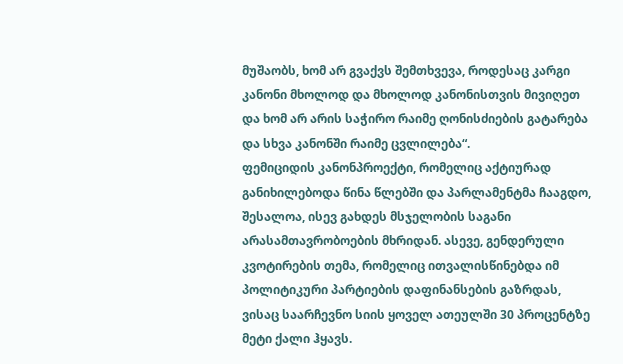მუშაობს, ხომ არ გვაქვს შემთხვევა, როდესაც კარგი კანონი მხოლოდ და მხოლოდ კანონისთვის მივიღეთ და ხომ არ არის საჭირო რაიმე ღონისძიების გატარება და სხვა კანონში რაიმე ცვლილება“.
ფემიციდის კანონპროექტი, რომელიც აქტიურად განიხილებოდა წინა წლებში და პარლამენტმა ჩააგდო, შესალოა, ისევ გახდეს მსჯელობის საგანი არასამთავრობოების მხრიდან. ასევე, გენდერული კვოტირების თემა, რომელიც ითვალისწინებდა იმ პოლიტიკური პარტიების დაფინანსების გაზრდას, ვისაც საარჩევნო სიის ყოველ ათეულში 30 პროცენტზე მეტი ქალი ჰყავს.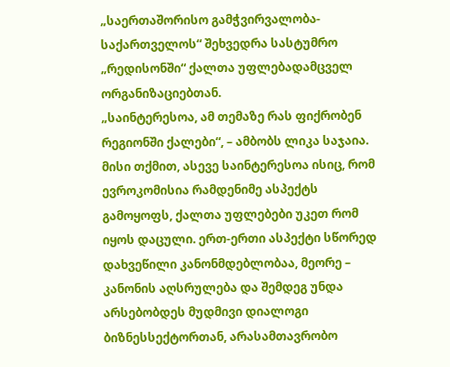„საერთაშორისო გამჭვირვალობა-საქართველოს“ შეხვედრა სასტუმრო „რედისონში“ ქალთა უფლებადამცველ ორგანიზაციებთან.
„საინტერესოა, ამ თემაზე რას ფიქრობენ რეგიონში ქალები“, – ამბობს ლიკა საჯაია. მისი თქმით, ასევე საინტერესოა ისიც, რომ ევროკომისია რამდენიმე ასპექტს გამოყოფს, ქალთა უფლებები უკეთ რომ იყოს დაცული. ერთ-ერთი ასპექტი სწორედ დახვეწილი კანონმდებლობაა, მეორე – კანონის აღსრულება და შემდეგ უნდა არსებობდეს მუდმივი დიალოგი ბიზნესსექტორთან, არასამთავრობო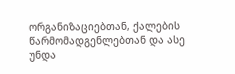ორგანიზაციებთან, ქალების წარმომადგენლებთან და ასე უნდა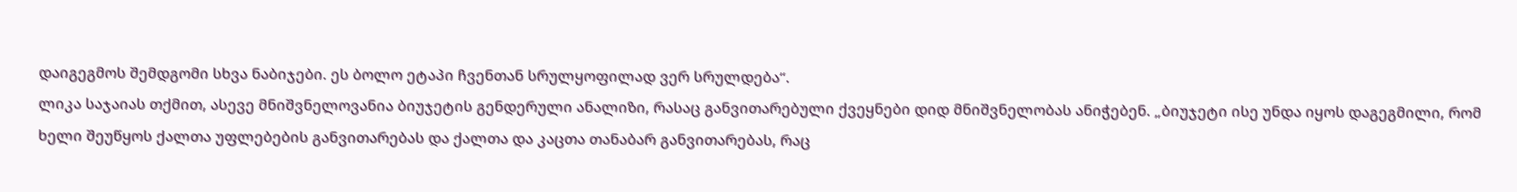დაიგეგმოს შემდგომი სხვა ნაბიჯები. ეს ბოლო ეტაპი ჩვენთან სრულყოფილად ვერ სრულდება“.
ლიკა საჯაიას თქმით, ასევე მნიშვნელოვანია ბიუჯეტის გენდერული ანალიზი, რასაც განვითარებული ქვეყნები დიდ მნიშვნელობას ანიჭებენ. „ბიუჯეტი ისე უნდა იყოს დაგეგმილი, რომ ხელი შეუწყოს ქალთა უფლებების განვითარებას და ქალთა და კაცთა თანაბარ განვითარებას, რაც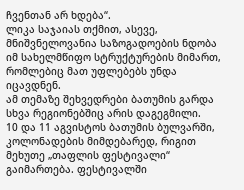ჩვენთან არ ხდება“.
ლიკა საჯაიას თქმით, ასევე, მნიშვნელოვანია საზოგადოების ნდობა იმ სახელმწიფო სტრუქტურების მიმართ, რომლებიც მათ უფლებებს უნდა იცავდნენ.
ამ თემაზე შეხვედრები ბათუმის გარდა სხვა რეგიონებშიც არის დაგეგმილი.
10 და 11 აგვისტოს ბათუმის ბულვარში, კოლონადების მიმდებარედ, რიგით მეხუთე „თაფლის ფესტივალი“ გაიმართება. ფესტივალში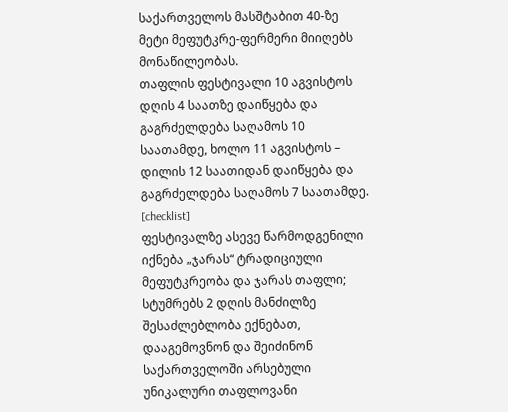საქართველოს მასშტაბით 40-ზე მეტი მეფუტკრე-ფერმერი მიიღებს მონაწილეობას.
თაფლის ფესტივალი 10 აგვისტოს დღის 4 საათზე დაიწყება და გაგრძელდება საღამოს 10 საათამდე, ხოლო 11 აგვისტოს – დილის 12 საათიდან დაიწყება და გაგრძელდება საღამოს 7 საათამდე.
[checklist]
ფესტივალზე ასევე წარმოდგენილი იქნება „ჯარას“ ტრადიციული მეფუტკრეობა და ჯარას თაფლი;
სტუმრებს 2 დღის მანძილზე შესაძლებლობა ექნებათ, დააგემოვნონ და შეიძინონ საქართველოში არსებული უნიკალური თაფლოვანი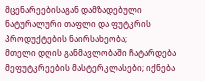მცენარეებისაგან დამზადებული ნატურალური თაფლი და ფუტკრის პროდუქტების ნაირსახეობა;
მთელი დღის განმავლობაში ჩატარდება მეფუტკრეების მასტერკლასები; იქნება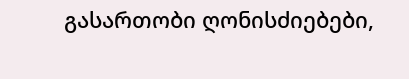გასართობი ღონისძიებები,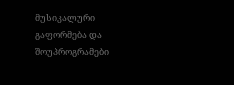მუსიკალური გაფორმება და შოუპროგრამები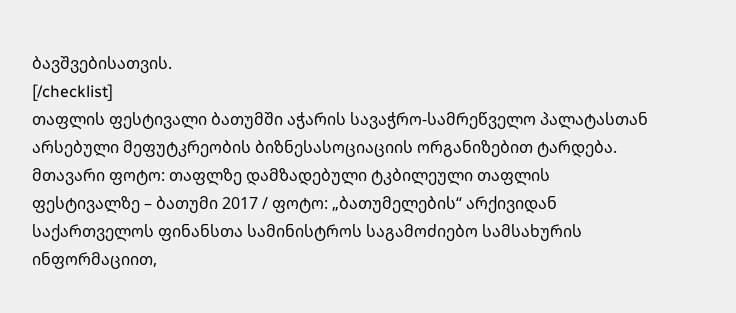ბავშვებისათვის.
[/checklist]
თაფლის ფესტივალი ბათუმში აჭარის სავაჭრო-სამრეწველო პალატასთან არსებული მეფუტკრეობის ბიზნესასოციაციის ორგანიზებით ტარდება.
მთავარი ფოტო: თაფლზე დამზადებული ტკბილეული თაფლის ფესტივალზე – ბათუმი 2017 / ფოტო: „ბათუმელების“ არქივიდან
საქართველოს ფინანსთა სამინისტროს საგამოძიებო სამსახურის ინფორმაციით,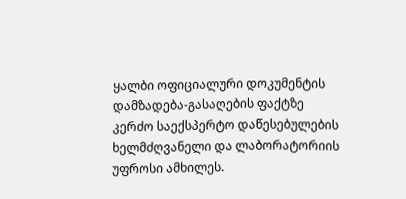ყალბი ოფიციალური დოკუმენტის დამზადება-გასაღების ფაქტზე კერძო საექსპერტო დაწესებულების ხელმძღვანელი და ლაბორატორიის უფროსი ამხილეს.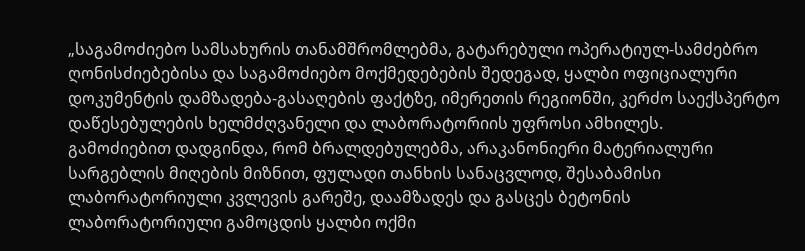„საგამოძიებო სამსახურის თანამშრომლებმა, გატარებული ოპერატიულ-სამძებრო ღონისძიებებისა და საგამოძიებო მოქმედებების შედეგად, ყალბი ოფიციალური დოკუმენტის დამზადება-გასაღების ფაქტზე, იმერეთის რეგიონში, კერძო საექსპერტო დაწესებულების ხელმძღვანელი და ლაბორატორიის უფროსი ამხილეს.
გამოძიებით დადგინდა, რომ ბრალდებულებმა, არაკანონიერი მატერიალური სარგებლის მიღების მიზნით, ფულადი თანხის სანაცვლოდ, შესაბამისი ლაბორატორიული კვლევის გარეშე, დაამზადეს და გასცეს ბეტონის ლაბორატორიული გამოცდის ყალბი ოქმი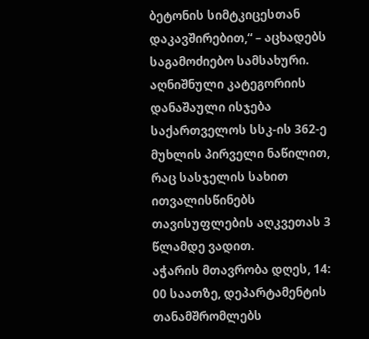ბეტონის სიმტკიცესთან დაკავშირებით,“ – აცხადებს საგამოძიებო სამსახური.
აღნიშნული კატეგორიის დანაშაული ისჯება საქართველოს სსკ-ის 362-ე მუხლის პირველი ნაწილით, რაც სასჯელის სახით ითვალისწინებს თავისუფლების აღკვეთას 3 წლამდე ვადით.
აჭარის მთავრობა დღეს, 14: 00 საათზე, დეპარტამენტის თანამშრომლებს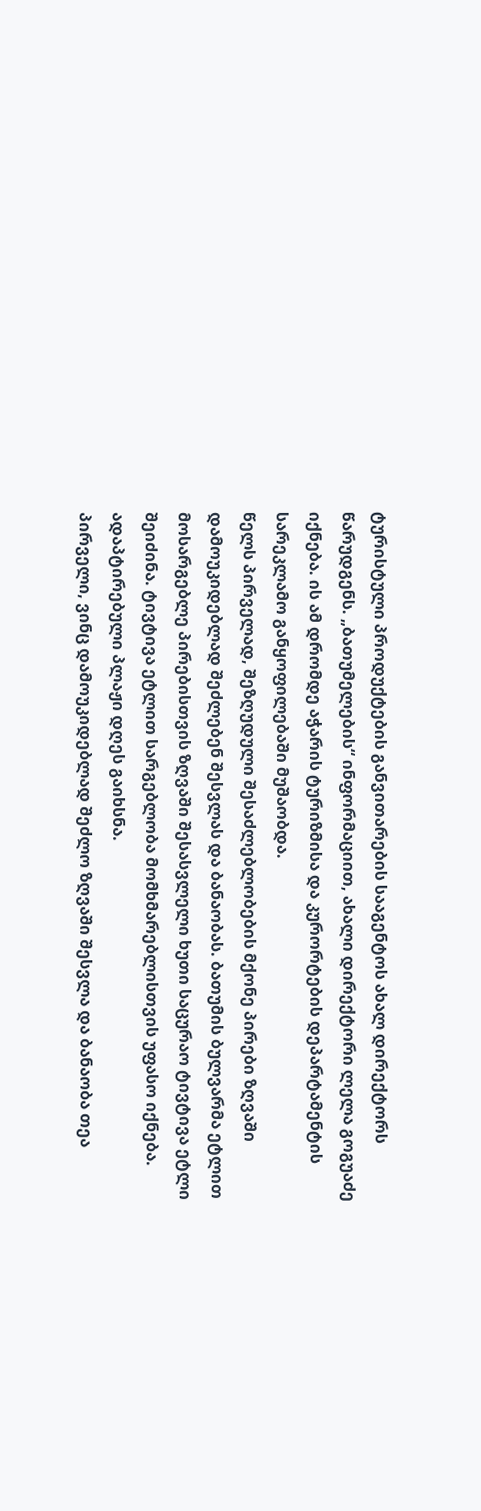ტურისტული პროდუქტების განვითარების სააგენტოს ახალ დირექტორს წარუდგენს. „ბათუმელების“ ინფორმაციით, ახალი დირექტორი ლელა გოგუაძე იქნება. ის ამ დრომდე აჭარის ტურიზმისა და კურორტების დეპარტამენტის სარეკლამო განყოფილებაში მუშაობდა.
წელს პირველად, შეზღუდული შესაძლებლობების მქონე პირები ზღვაში დამოუკიდებლად შეძლებენ შესვლას და ბანაობას. ბათუმის ბულვარმა ეტლით მოსარგებლე პირებისთვის ზღვაში შესასვლელი ხუთი საცურაო ტივტივა ეტლი შეიძინა. ტივტივა ეტლით სარგებლობა მომხმარებლისთვის უფასო იქნება. ადაპტირებული პლაჟი დღეს გაიხსნა.
პირველი, ვინც დამოუკიდებლად შეძლო ზღვაში შესვლა და ბანაობა თეა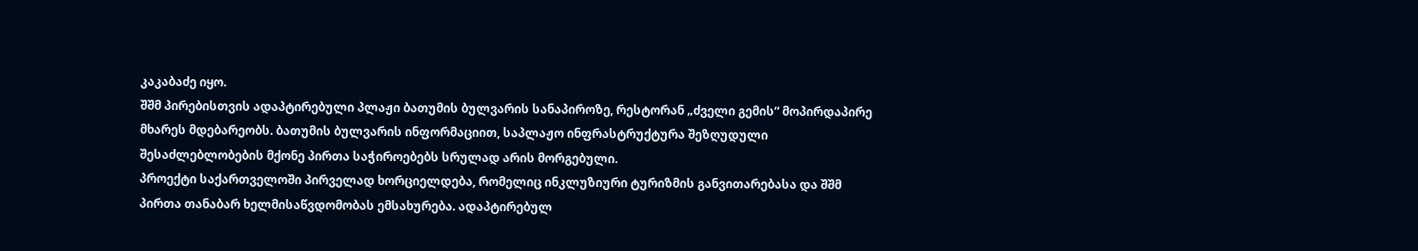კაკაბაძე იყო.
შშმ პირებისთვის ადაპტირებული პლაჟი ბათუმის ბულვარის სანაპიროზე, რესტორან „ძველი გემის“ მოპირდაპირე მხარეს მდებარეობს. ბათუმის ბულვარის ინფორმაციით, საპლაჟო ინფრასტრუქტურა შეზღუდული შესაძლებლობების მქონე პირთა საჭიროებებს სრულად არის მორგებული.
პროექტი საქართველოში პირველად ხორციელდება, რომელიც ინკლუზიური ტურიზმის განვითარებასა და შშმ პირთა თანაბარ ხელმისაწვდომობას ემსახურება. ადაპტირებულ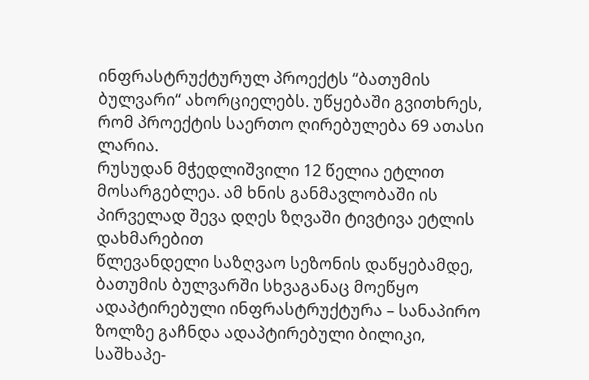ინფრასტრუქტურულ პროექტს “ბათუმის ბულვარი“ ახორციელებს. უწყებაში გვითხრეს, რომ პროექტის საერთო ღირებულება 69 ათასი ლარია.
რუსუდან მჭედლიშვილი 12 წელია ეტლით მოსარგებლეა. ამ ხნის განმავლობაში ის პირველად შევა დღეს ზღვაში ტივტივა ეტლის დახმარებით
წლევანდელი საზღვაო სეზონის დაწყებამდე, ბათუმის ბულვარში სხვაგანაც მოეწყო ადაპტირებული ინფრასტრუქტურა – სანაპირო ზოლზე გაჩნდა ადაპტირებული ბილიკი, საშხაპე-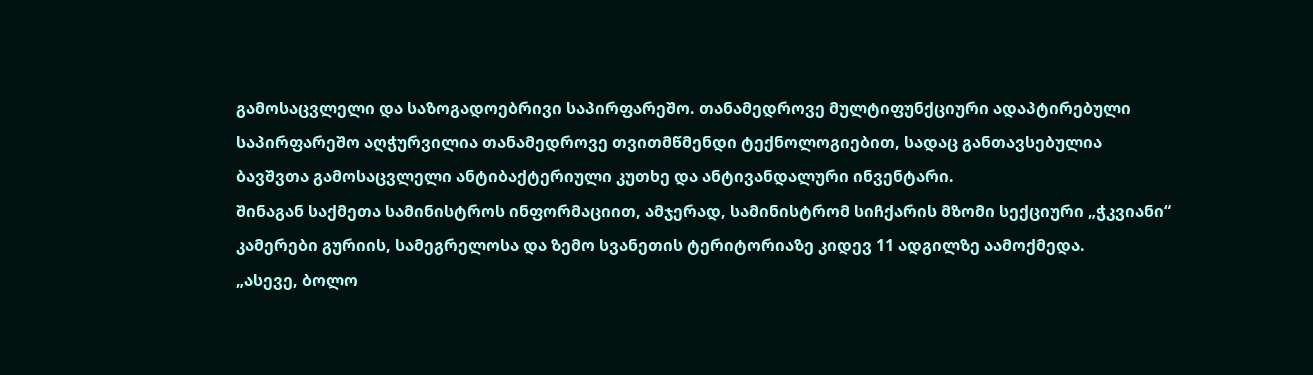გამოსაცვლელი და საზოგადოებრივი საპირფარეშო. თანამედროვე მულტიფუნქციური ადაპტირებული საპირფარეშო აღჭურვილია თანამედროვე თვითმწმენდი ტექნოლოგიებით, სადაც განთავსებულია ბავშვთა გამოსაცვლელი ანტიბაქტერიული კუთხე და ანტივანდალური ინვენტარი.
შინაგან საქმეთა სამინისტროს ინფორმაციით, ამჯერად, სამინისტრომ სიჩქარის მზომი სექციური „ჭკვიანი“ კამერები გურიის, სამეგრელოსა და ზემო სვანეთის ტერიტორიაზე კიდევ 11 ადგილზე აამოქმედა.
„ასევე, ბოლო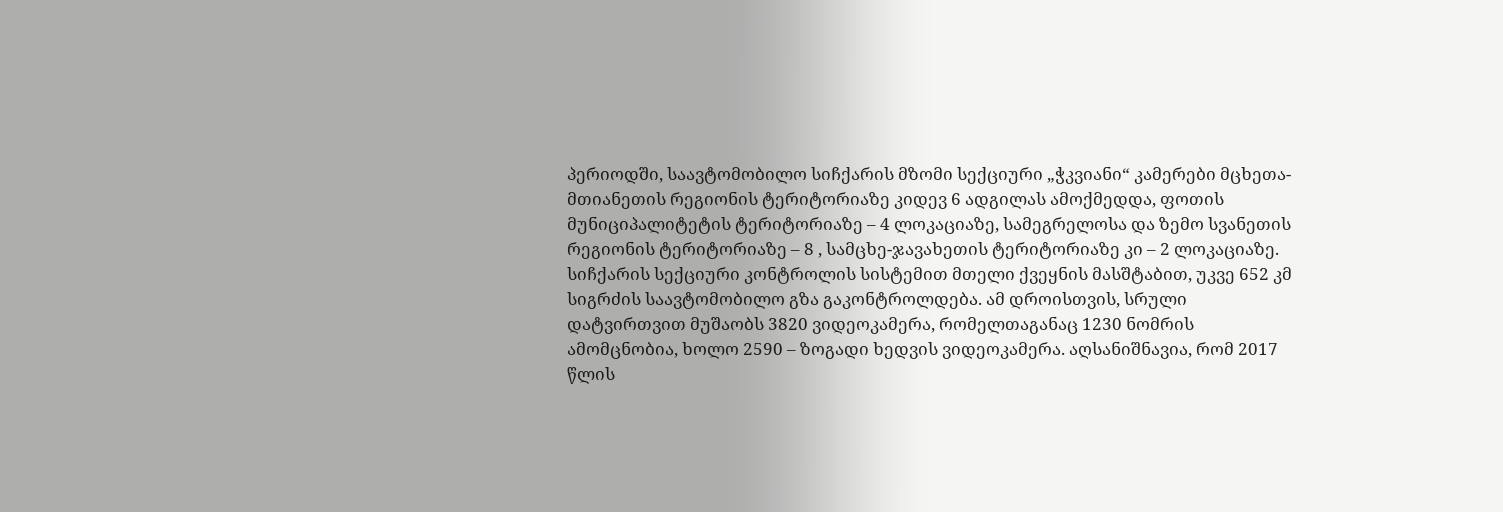პერიოდში, საავტომობილო სიჩქარის მზომი სექციური „ჭკვიანი“ კამერები მცხეთა-მთიანეთის რეგიონის ტერიტორიაზე კიდევ 6 ადგილას ამოქმედდა, ფოთის მუნიციპალიტეტის ტერიტორიაზე – 4 ლოკაციაზე, სამეგრელოსა და ზემო სვანეთის რეგიონის ტერიტორიაზე – 8 , სამცხე-ჯავახეთის ტერიტორიაზე კი – 2 ლოკაციაზე.
სიჩქარის სექციური კონტროლის სისტემით მთელი ქვეყნის მასშტაბით, უკვე 652 კმ სიგრძის საავტომობილო გზა გაკონტროლდება. ამ დროისთვის, სრული დატვირთვით მუშაობს 3820 ვიდეოკამერა, რომელთაგანაც 1230 ნომრის ამომცნობია, ხოლო 2590 – ზოგადი ხედვის ვიდეოკამერა. აღსანიშნავია, რომ 2017 წლის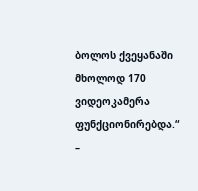ბოლოს ქვეყანაში მხოლოდ 170 ვიდეოკამერა ფუნქციონირებდა.“ –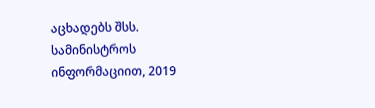აცხადებს შსს.
სამინისტროს ინფორმაციით, 2019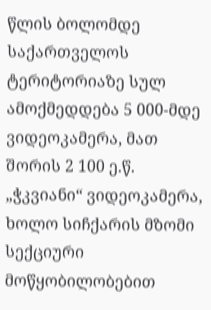წლის ბოლომდე საქართველოს ტერიტორიაზე სულ ამოქმედდება 5 000-მდე ვიდეოკამერა, მათ შორის 2 100 ე.წ. „ჭკვიანი“ ვიდეოკამერა, ხოლო სიჩქარის მზომი სექციური მოწყობილობებით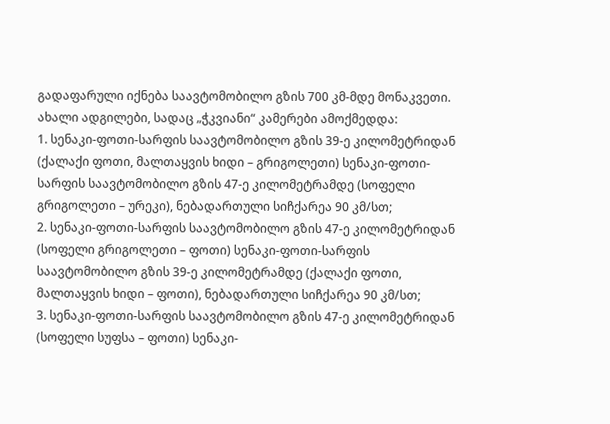გადაფარული იქნება საავტომობილო გზის 700 კმ-მდე მონაკვეთი.
ახალი ადგილები, სადაც „ჭკვიანი“ კამერები ამოქმედდა:
1. სენაკი-ფოთი-სარფის საავტომობილო გზის 39-ე კილომეტრიდან (ქალაქი ფოთი, მალთაყვის ხიდი – გრიგოლეთი) სენაკი-ფოთი-სარფის საავტომობილო გზის 47-ე კილომეტრამდე (სოფელი გრიგოლეთი – ურეკი), ნებადართული სიჩქარეა 90 კმ/სთ;
2. სენაკი-ფოთი-სარფის საავტომობილო გზის 47-ე კილომეტრიდან (სოფელი გრიგოლეთი – ფოთი) სენაკი-ფოთი-სარფის საავტომობილო გზის 39-ე კილომეტრამდე (ქალაქი ფოთი, მალთაყვის ხიდი – ფოთი), ნებადართული სიჩქარეა 90 კმ/სთ;
3. სენაკი-ფოთი-სარფის საავტომობილო გზის 47-ე კილომეტრიდან (სოფელი სუფსა – ფოთი) სენაკი-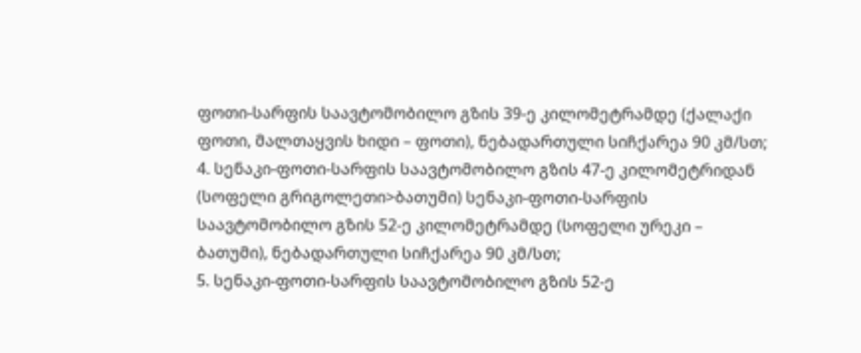ფოთი-სარფის საავტომობილო გზის 39-ე კილომეტრამდე (ქალაქი ფოთი, მალთაყვის ხიდი – ფოთი), ნებადართული სიჩქარეა 90 კმ/სთ;
4. სენაკი-ფოთი-სარფის საავტომობილო გზის 47-ე კილომეტრიდან (სოფელი გრიგოლეთი>ბათუმი) სენაკი-ფოთი-სარფის საავტომობილო გზის 52-ე კილომეტრამდე (სოფელი ურეკი – ბათუმი), ნებადართული სიჩქარეა 90 კმ/სთ;
5. სენაკი-ფოთი-სარფის საავტომობილო გზის 52-ე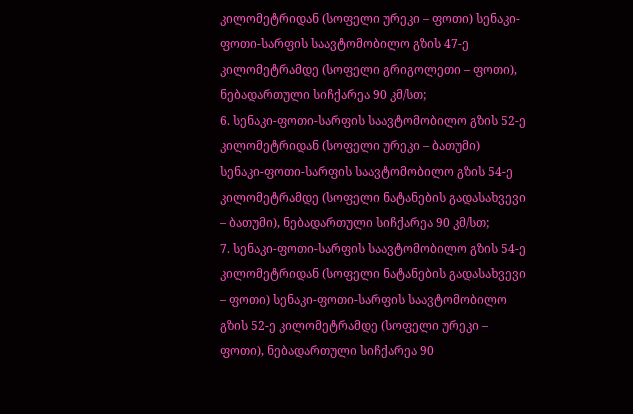კილომეტრიდან (სოფელი ურეკი – ფოთი) სენაკი-ფოთი-სარფის საავტომობილო გზის 47-ე კილომეტრამდე (სოფელი გრიგოლეთი – ფოთი), ნებადართული სიჩქარეა 90 კმ/სთ;
6. სენაკი-ფოთი-სარფის საავტომობილო გზის 52-ე კილომეტრიდან (სოფელი ურეკი – ბათუმი) სენაკი-ფოთი-სარფის საავტომობილო გზის 54-ე კილომეტრამდე (სოფელი ნატანების გადასახვევი – ბათუმი), ნებადართული სიჩქარეა 90 კმ/სთ;
7. სენაკი-ფოთი-სარფის საავტომობილო გზის 54-ე კილომეტრიდან (სოფელი ნატანების გადასახვევი – ფოთი) სენაკი-ფოთი-სარფის საავტომობილო გზის 52-ე კილომეტრამდე (სოფელი ურეკი – ფოთი), ნებადართული სიჩქარეა 90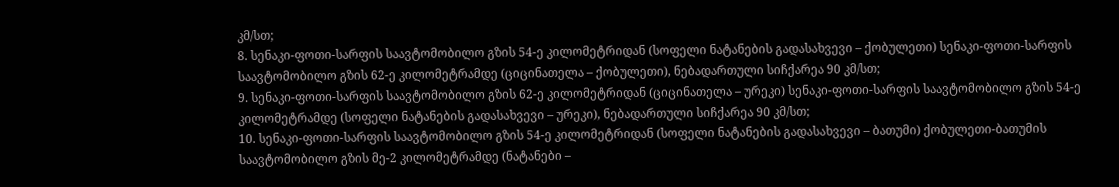კმ/სთ;
8. სენაკი-ფოთი-სარფის საავტომობილო გზის 54-ე კილომეტრიდან (სოფელი ნატანების გადასახვევი – ქობულეთი) სენაკი-ფოთი-სარფის საავტომობილო გზის 62-ე კილომეტრამდე (ციცინათელა – ქობულეთი), ნებადართული სიჩქარეა 90 კმ/სთ;
9. სენაკი-ფოთი-სარფის საავტომობილო გზის 62-ე კილომეტრიდან (ციცინათელა – ურეკი) სენაკი-ფოთი-სარფის საავტომობილო გზის 54-ე კილომეტრამდე (სოფელი ნატანების გადასახვევი – ურეკი), ნებადართული სიჩქარეა 90 კმ/სთ;
10. სენაკი-ფოთი-სარფის საავტომობილო გზის 54-ე კილომეტრიდან (სოფელი ნატანების გადასახვევი – ბათუმი) ქობულეთი-ბათუმის საავტომობილო გზის მე-2 კილომეტრამდე (ნატანები –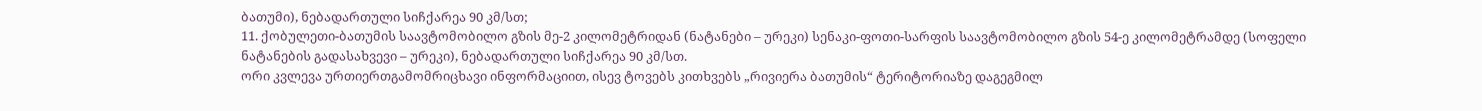ბათუმი), ნებადართული სიჩქარეა 90 კმ/სთ;
11. ქობულეთი-ბათუმის საავტომობილო გზის მე-2 კილომეტრიდან (ნატანები – ურეკი) სენაკი-ფოთი-სარფის საავტომობილო გზის 54-ე კილომეტრამდე (სოფელი ნატანების გადასახვევი – ურეკი), ნებადართული სიჩქარეა 90 კმ/სთ.
ორი კვლევა ურთიერთგამომრიცხავი ინფორმაციით, ისევ ტოვებს კითხვებს „რივიერა ბათუმის“ ტერიტორიაზე დაგეგმილ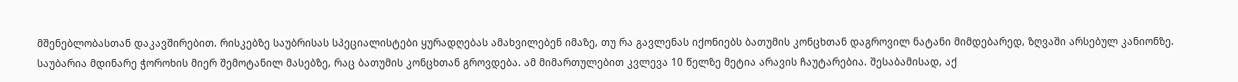მშენებლობასთან დაკავშირებით. რისკებზე საუბრისას სპეციალისტები ყურადღებას ამახვილებენ იმაზე, თუ რა გავლენას იქონიებს ბათუმის კონცხთან დაგროვილ ნატანი მიმდებარედ, ზღვაში არსებულ კანიონზე. საუბარია მდინარე ჭოროხის მიერ შემოტანილ მასებზე, რაც ბათუმის კონცხთან გროვდება. ამ მიმართულებით კვლევა 10 წელზე მეტია არავის ჩაუტარებია. შესაბამისად, აქ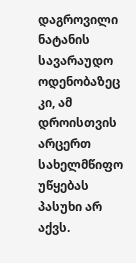დაგროვილი ნატანის სავარაუდო ოდენობაზეც კი, ამ დროისთვის არცერთ სახელმწიფო უწყებას პასუხი არ აქვს.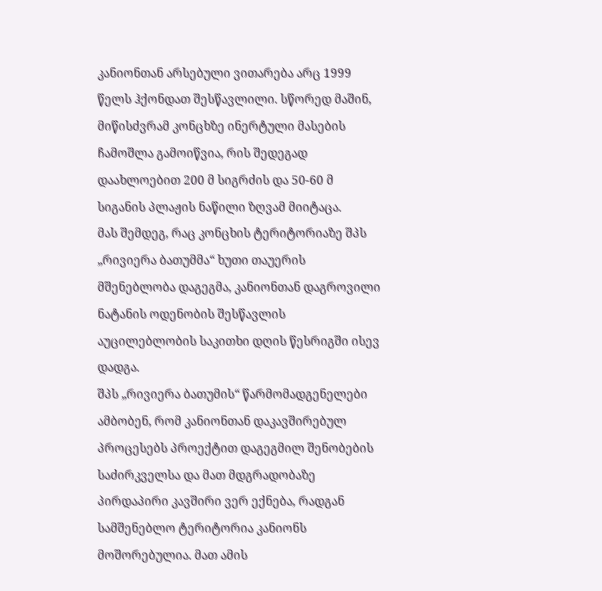კანიონთან არსებული ვითარება არც 1999 წელს ჰქონდათ შესწავლილი. სწორედ მაშინ, მიწისძვრამ კონცხზე ინერტული მასების ჩამოშლა გამოიწვია, რის შედეგად დაახლოებით 200 მ სიგრძის და 50-60 მ სიგანის პლაჟის ნაწილი ზღვამ მიიტაცა.
მას შემდეგ, რაც კონცხის ტერიტორიაზე შპს „რივიერა ბათუმმა“ ხუთი თაუერის მშენებლობა დაგეგმა, კანიონთან დაგროვილი ნატანის ოდენობის შესწავლის აუცილებლობის საკითხი დღის წესრიგში ისევ დადგა.
შპს „რივიერა ბათუმის“ წარმომადგენელები ამბობენ, რომ კანიონთან დაკავშირებულ პროცესებს პროექტით დაგეგმილ შენობების საძირკველსა და მათ მდგრადობაზე პირდაპირი კავშირი ვერ ექნება, რადგან სამშენებლო ტერიტორია კანიონს მოშორებულია. მათ ამის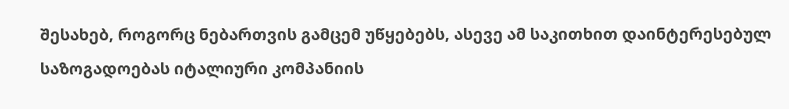შესახებ, როგორც ნებართვის გამცემ უწყებებს, ასევე ამ საკითხით დაინტერესებულ საზოგადოებას იტალიური კომპანიის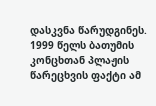დასკვნა წარუდგინეს. 1999 წელს ბათუმის კონცხთან პლაჟის წარეცხვის ფაქტი ამ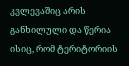კვლევაშიც არის განხილული და წერია ისიც, რომ ტერიტორიის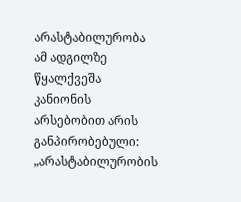არასტაბილურობა ამ ადგილზე წყალქვეშა კანიონის არსებობით არის განპირობებული:
„არასტაბილურობის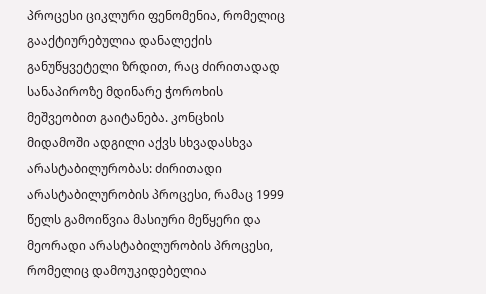პროცესი ციკლური ფენომენია, რომელიც გააქტიურებულია დანალექის განუწყვეტელი ზრდით, რაც ძირითადად სანაპიროზე მდინარე ჭოროხის მეშვეობით გაიტანება. კონცხის მიდამოში ადგილი აქვს სხვადასხვა არასტაბილურობას: ძირითადი არასტაბილურობის პროცესი, რამაც 1999 წელს გამოიწვია მასიური მეწყერი და მეორადი არასტაბილურობის პროცესი, რომელიც დამოუკიდებელია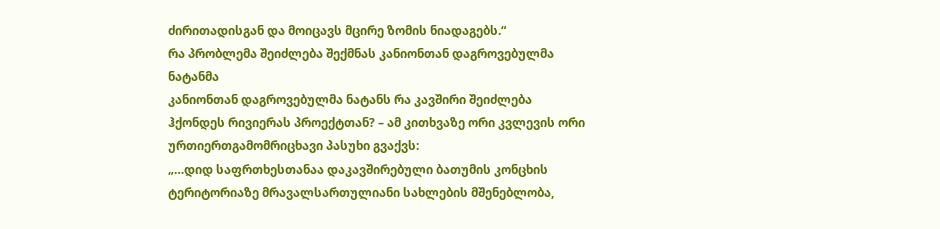ძირითადისგან და მოიცავს მცირე ზომის ნიადაგებს.“
რა პრობლემა შეიძლება შექმნას კანიონთან დაგროვებულმა ნატანმა
კანიონთან დაგროვებულმა ნატანს რა კავშირი შეიძლება ჰქონდეს რივიერას პროექტთან? – ამ კითხვაზე ორი კვლევის ორი ურთიერთგამომრიცხავი პასუხი გვაქვს:
„…დიდ საფრთხესთანაა დაკავშირებული ბათუმის კონცხის ტერიტორიაზე მრავალსართულიანი სახლების მშენებლობა,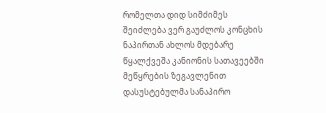რომელთა დიდ სიმძიმეს შეიძლება ვერ გაუძლოს კონცხის ნაპირთან ახლოს მდებარე წყალქვეშა კანიონის სათავეებში მეწყრების ზეგავლენით დასუსტებულმა სანაპირო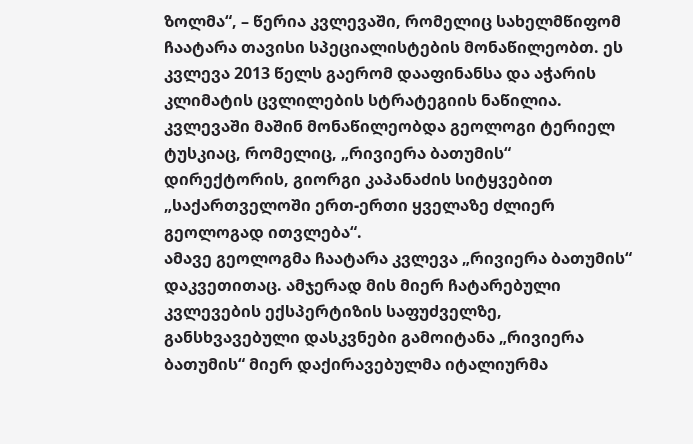ზოლმა“, – წერია კვლევაში, რომელიც სახელმწიფომ ჩაატარა თავისი სპეციალისტების მონაწილეობთ. ეს კვლევა 2013 წელს გაერომ დააფინანსა და აჭარის კლიმატის ცვლილების სტრატეგიის ნაწილია.
კვლევაში მაშინ მონაწილეობდა გეოლოგი ტერიელ ტუსკიაც, რომელიც, „რივიერა ბათუმის“ დირექტორის, გიორგი კაპანაძის სიტყვებით „საქართველოში ერთ-ერთი ყველაზე ძლიერ გეოლოგად ითვლება“.
ამავე გეოლოგმა ჩაატარა კვლევა „რივიერა ბათუმის“ დაკვეთითაც. ამჯერად მის მიერ ჩატარებული კვლევების ექსპერტიზის საფუძველზე, განსხვავებული დასკვნები გამოიტანა „რივიერა ბათუმის“ მიერ დაქირავებულმა იტალიურმა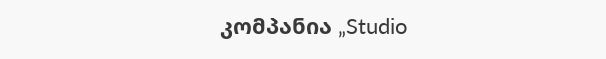კომპანია „Studio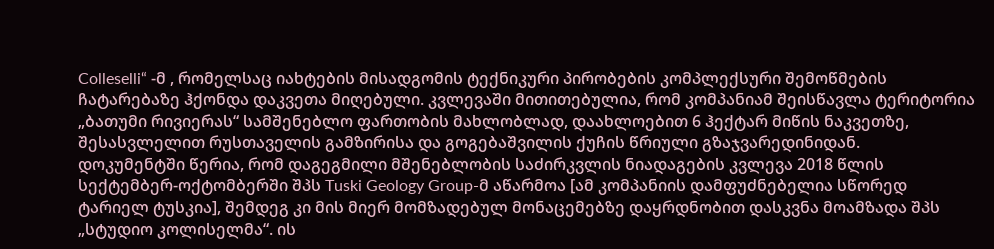Colleselli“ -მ , რომელსაც იახტების მისადგომის ტექნიკური პირობების კომპლექსური შემოწმების ჩატარებაზე ჰქონდა დაკვეთა მიღებული. კვლევაში მითითებულია, რომ კომპანიამ შეისწავლა ტერიტორია „ბათუმი რივიერას“ სამშენებლო ფართობის მახლობლად, დაახლოებით 6 ჰექტარ მიწის ნაკვეთზე, შესასვლელით რუსთაველის გამზირისა და გოგებაშვილის ქუჩის წრიული გზაჯვარედინიდან.
დოკუმენტში წერია, რომ დაგეგმილი მშენებლობის საძირკვლის ნიადაგების კვლევა 2018 წლის სექტემბერ-ოქტომბერში შპს Tuski Geology Group-მ აწარმოა [ამ კომპანიის დამფუძნებელია სწორედ ტარიელ ტუსკია], შემდეგ კი მის მიერ მომზადებულ მონაცემებზე დაყრდნობით დასკვნა მოამზადა შპს „სტუდიო კოლისელმა“. ის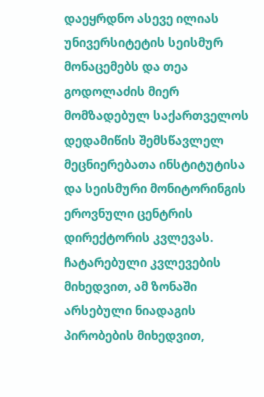დაეყრდნო ასევე ილიას უნივერსიტეტის სეისმურ მონაცემებს და თეა გოდოლაძის მიერ მომზადებულ საქართველოს დედამიწის შემსწავლელ მეცნიერებათა ინსტიტუტისა და სეისმური მონიტორინგის ეროვნული ცენტრის დირექტორის კვლევას.
ჩატარებული კვლევების მიხედვით, ამ ზონაში არსებული ნიადაგის პირობების მიხედვით,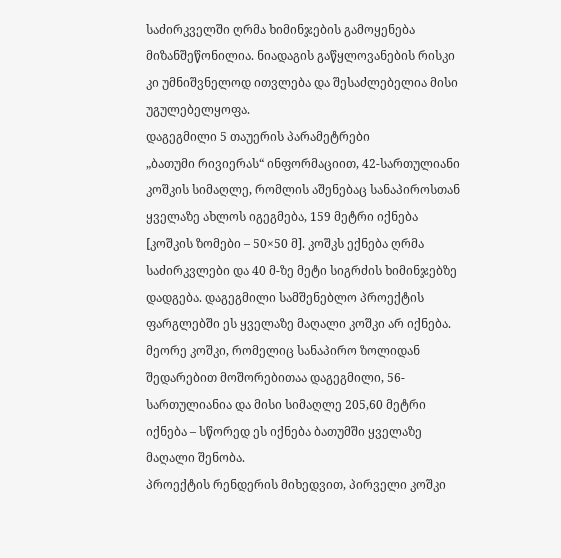საძირკველში ღრმა ხიმინჯების გამოყენება მიზანშეწონილია. ნიადაგის გაწყლოვანების რისკი კი უმნიშვნელოდ ითვლება და შესაძლებელია მისი უგულებელყოფა.
დაგეგმილი 5 თაუერის პარამეტრები
„ბათუმი რივიერას“ ინფორმაციით, 42-სართულიანი კოშკის სიმაღლე, რომლის აშენებაც სანაპიროსთან ყველაზე ახლოს იგეგმება, 159 მეტრი იქნება [კოშკის ზომები – 50×50 მ]. კოშკს ექნება ღრმა საძირკვლები და 40 მ-ზე მეტი სიგრძის ხიმინჯებზე დადგება. დაგეგმილი სამშენებლო პროექტის ფარგლებში ეს ყველაზე მაღალი კოშკი არ იქნება. მეორე კოშკი, რომელიც სანაპირო ზოლიდან შედარებით მოშორებითაა დაგეგმილი, 56-სართულიანია და მისი სიმაღლე 205,60 მეტრი იქნება – სწორედ ეს იქნება ბათუმში ყველაზე მაღალი შენობა.
პროექტის რენდერის მიხედვით, პირველი კოშკი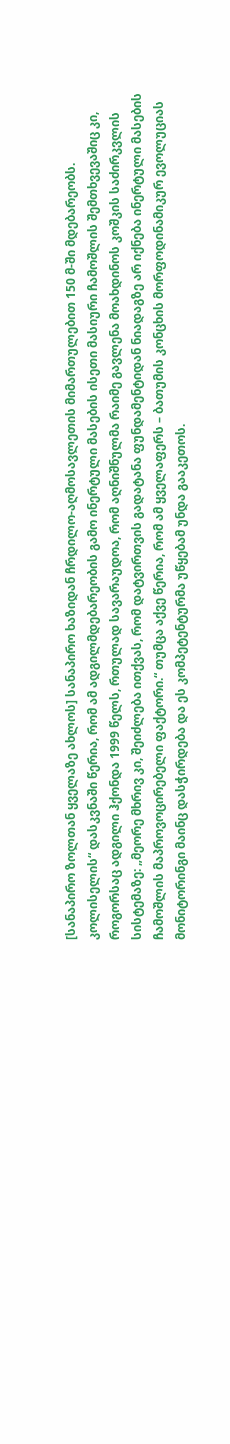[სანაპირო ზოლთან ყველაზე ახლოს] სანაპირო ხაზიდან ჩრდილო-აღმოსავლეთის მიმართულებით 150 მ-ში მდებარეობს. კოლისელის“ დასკვნაში წერია, რომ ამ ადგილმდებარეობის გამო ინერტული მასების ისეთი მასიური ჩამოშლის შემთხვევაშიც კი, როგორსაც ადგილი ჰქონდა 1999 წელს, რთულად სავარაუდოა, რომ აღნიშნულმა რაიმე გავლენა მოახდინოს კოშკის საძირკვლის სისტემაზე: „მეორე მხრივ კი, შეიძლება ითქვას, რომ დატვირთვის გადატანა ფუნდამენტიდან ნიადაგზე არ იქნება ინერტული მასების ჩამოშლის მაპროვოცირებელი ფაქტორი.“ თუმცა აქვე წერია, რომ ამ ყველაფერს – ბათუმის კონცხის მორფოდინამიკურ ევოლუციას მონიტორინგი მაინც დასჭირდება და ეს კომპეტენტურმა უწყებამ უნდა გააკეთოს.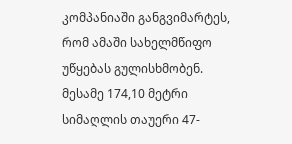კომპანიაში განგვიმარტეს, რომ ამაში სახელმწიფო უწყებას გულისხმობენ.
მესამე 174,10 მეტრი სიმაღლის თაუერი 47-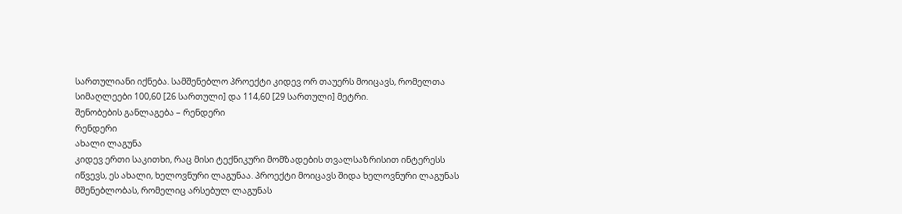სართულიანი იქნება. სამშენებლო პროექტი კიდევ ორ თაუერს მოიცავს, რომელთა სიმაღლეები 100,60 [26 სართული] და 114,60 [29 სართული] მეტრი.
შენობების განლაგება – რენდერი
რენდერი
ახალი ლაგუნა
კიდევ ერთი საკითხი, რაც მისი ტექნიკური მომზადების თვალსაზრისით ინტერესს იწვევს, ეს ახალი, ხელოვნური ლაგუნაა. პროექტი მოიცავს შიდა ხელოვნური ლაგუნას მშენებლობას, რომელიც არსებულ ლაგუნას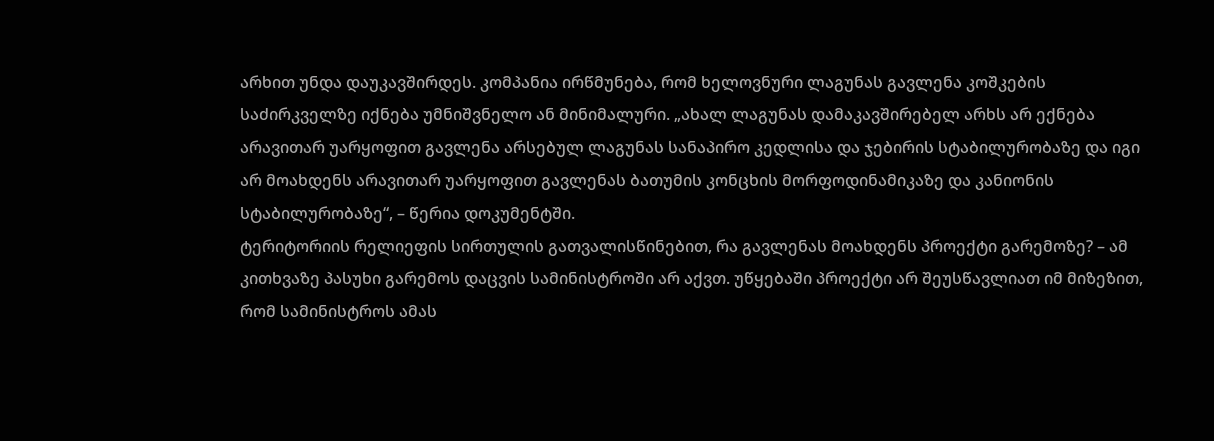არხით უნდა დაუკავშირდეს. კომპანია ირწმუნება, რომ ხელოვნური ლაგუნას გავლენა კოშკების საძირკველზე იქნება უმნიშვნელო ან მინიმალური. „ახალ ლაგუნას დამაკავშირებელ არხს არ ექნება არავითარ უარყოფით გავლენა არსებულ ლაგუნას სანაპირო კედლისა და ჯებირის სტაბილურობაზე და იგი არ მოახდენს არავითარ უარყოფით გავლენას ბათუმის კონცხის მორფოდინამიკაზე და კანიონის სტაბილურობაზე“, – წერია დოკუმენტში.
ტერიტორიის რელიეფის სირთულის გათვალისწინებით, რა გავლენას მოახდენს პროექტი გარემოზე? – ამ კითხვაზე პასუხი გარემოს დაცვის სამინისტროში არ აქვთ. უწყებაში პროექტი არ შეუსწავლიათ იმ მიზეზით, რომ სამინისტროს ამას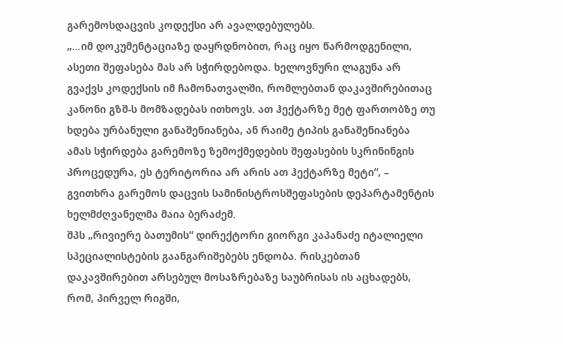გარემოსდაცვის კოდექსი არ ავალდებულებს.
„…იმ დოკუმენტაციაზე დაყრდნობით, რაც იყო წარმოდგენილი, ასეთი შეფასება მას არ სჭირდებოდა. ხელოვნური ლაგუნა არ გვაქვს კოდექსის იმ ჩამონათვალში, რომლებთან დაკავშირებითაც კანონი გზშ-ს მომზადებას ითხოვს. ათ ჰექტარზე მეტ ფართობზე თუ ხდება ურბანული განაშენიანება, ან რაიმე ტიპის განაშენიანება ამას სჭირდება გარემოზე ზემოქმედების შეფასების სკრინინგის პროცედურა, ეს ტერიტორია არ არის ათ ჰექტარზე მეტი“, – გვითხრა გარემოს დაცვის სამინისტროსშეფასების დეპარტამენტის ხელმძღვანელმა მაია ბერაძემ.
შპს „რივიერე ბათუმის“ დირექტორი გიორგი კაპანაძე იტალიელი სპეციალისტების გაანგარიშებებს ენდობა. რისკებთან დაკავშირებით არსებულ მოსაზრებაზე საუბრისას ის აცხადებს, რომ, პირველ რიგში,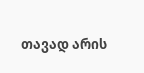თავად არის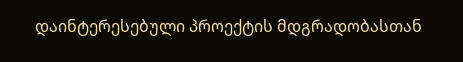დაინტერესებული პროექტის მდგრადობასთან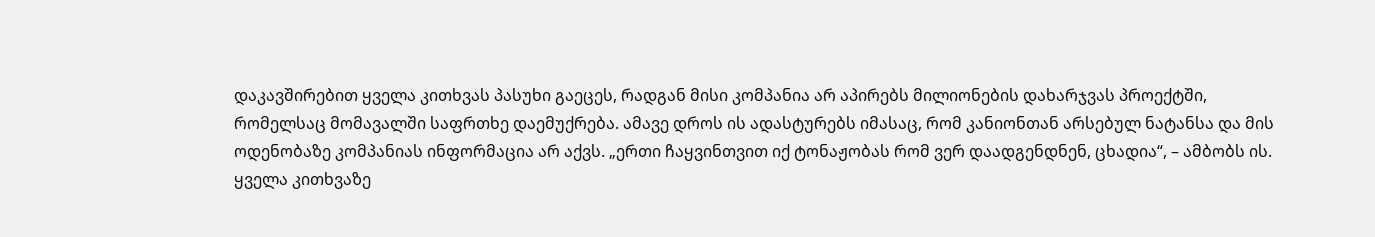დაკავშირებით ყველა კითხვას პასუხი გაეცეს, რადგან მისი კომპანია არ აპირებს მილიონების დახარჯვას პროექტში, რომელსაც მომავალში საფრთხე დაემუქრება. ამავე დროს ის ადასტურებს იმასაც, რომ კანიონთან არსებულ ნატანსა და მის ოდენობაზე კომპანიას ინფორმაცია არ აქვს. „ერთი ჩაყვინთვით იქ ტონაჟობას რომ ვერ დაადგენდნენ, ცხადია“, – ამბობს ის.
ყველა კითხვაზე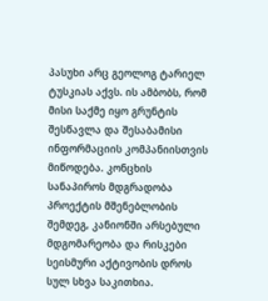პასუხი არც გეოლოგ ტარიელ ტუსკიას აქვს. ის ამბობს, რომ მისი საქმე იყო გრუნტის შესწავლა და შესაბამისი ინფორმაციის კომპანიისთვის მიწოდება. კონცხის სანაპიროს მდგრადობა პროექტის მშენებლობის შემდეგ, კანიონში არსებული მდგომარეობა და რისკები სეისმური აქტივობის დროს სულ სხვა საკითხია.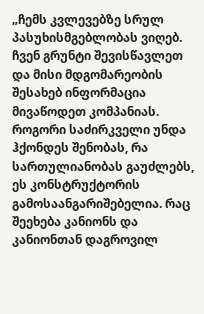„ჩემს კვლევებზე სრულ პასუხისმგებლობას ვიღებ. ჩვენ გრუნტი შევისწავლეთ და მისი მდგომარეობის შესახებ ინფორმაცია მივაწოდეთ კომპანიას. როგორი საძირკველი უნდა ჰქონდეს შენობას, რა სართულიანობას გაუძლებს, ეს კონსტრუქტორის გამოსაანგარიშებელია. რაც შეეხება კანიონს და კანიონთან დაგროვილ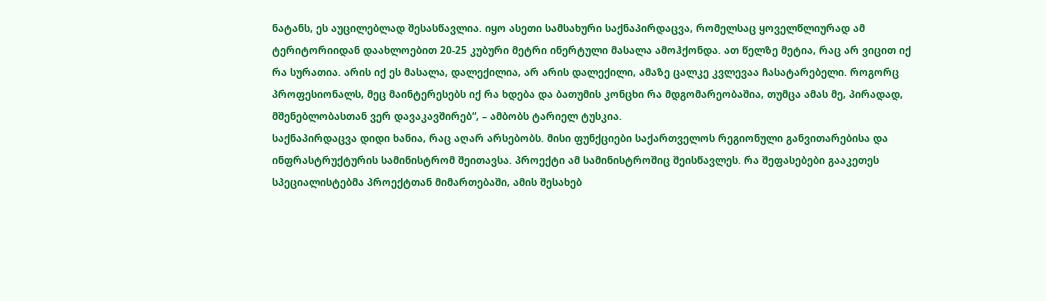ნატანს, ეს აუცილებლად შესასწავლია. იყო ასეთი სამსახური საქნაპირდაცვა, რომელსაც ყოველწლიურად ამ ტერიტორიიდან დაახლოებით 20-25 კუბური მეტრი ინერტული მასალა ამოჰქონდა. ათ წელზე მეტია, რაც არ ვიცით იქ რა სურათია. არის იქ ეს მასალა, დალექილია, არ არის დალექილი, ამაზე ცალკე კვლევაა ჩასატარებელი. როგორც პროფესიონალს, მეც მაინტერესებს იქ რა ხდება და ბათუმის კონცხი რა მდგომარეობაშია, თუმცა ამას მე, პირადად, მშენებლობასთან ვერ დავაკავშირებ“, – ამბობს ტარიელ ტუსკია.
საქნაპირდაცვა დიდი ხანია, რაც აღარ არსებობს. მისი ფუნქციები საქართველოს რეგიონული განვითარებისა და ინფრასტრუქტურის სამინისტრომ შეითავსა. პროექტი ამ სამინისტროშიც შეისწავლეს. რა შეფასებები გააკეთეს სპეციალისტებმა პროექტთან მიმართებაში, ამის შესახებ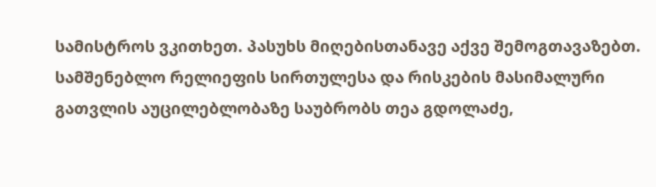სამისტროს ვკითხეთ. პასუხს მიღებისთანავე აქვე შემოგთავაზებთ.
სამშენებლო რელიეფის სირთულესა და რისკების მასიმალური გათვლის აუცილებლობაზე საუბრობს თეა გდოლაძე,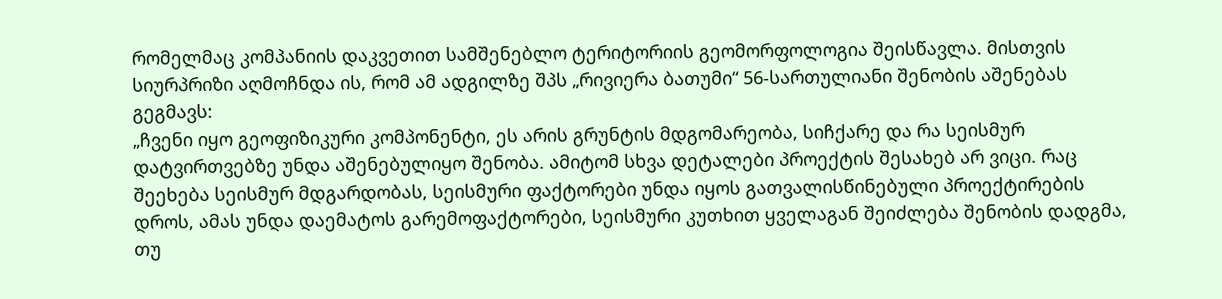რომელმაც კომპანიის დაკვეთით სამშენებლო ტერიტორიის გეომორფოლოგია შეისწავლა. მისთვის სიურპრიზი აღმოჩნდა ის, რომ ამ ადგილზე შპს „რივიერა ბათუმი“ 56-სართულიანი შენობის აშენებას გეგმავს:
„ჩვენი იყო გეოფიზიკური კომპონენტი, ეს არის გრუნტის მდგომარეობა, სიჩქარე და რა სეისმურ დატვირთვებზე უნდა აშენებულიყო შენობა. ამიტომ სხვა დეტალები პროექტის შესახებ არ ვიცი. რაც შეეხება სეისმურ მდგარდობას, სეისმური ფაქტორები უნდა იყოს გათვალისწინებული პროექტირების დროს, ამას უნდა დაემატოს გარემოფაქტორები, სეისმური კუთხით ყველაგან შეიძლება შენობის დადგმა, თუ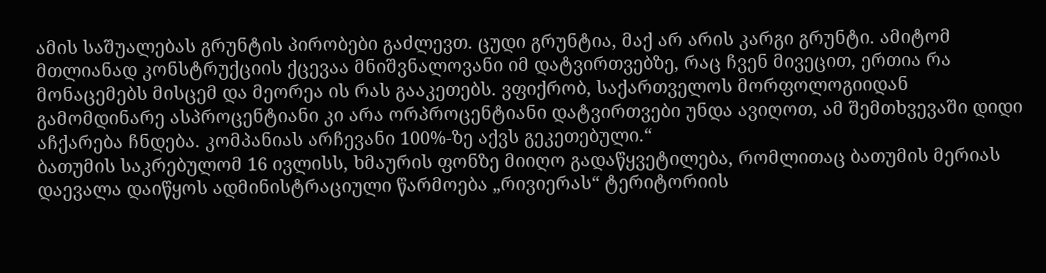ამის საშუალებას გრუნტის პირობები გაძლევთ. ცუდი გრუნტია, მაქ არ არის კარგი გრუნტი. ამიტომ მთლიანად კონსტრუქციის ქცევაა მნიშვნალოვანი იმ დატვირთვებზე, რაც ჩვენ მივეცით, ერთია რა მონაცემებს მისცემ და მეორეა ის რას გააკეთებს. ვფიქრობ, საქართველოს მორფოლოგიიდან გამომდინარე ასპროცენტიანი კი არა ორპროცენტიანი დატვირთვები უნდა ავიღოთ, ამ შემთხვევაში დიდი აჩქარება ჩნდება. კომპანიას არჩევანი 100%-ზე აქვს გეკეთებული.“
ბათუმის საკრებულომ 16 ივლისს, ხმაურის ფონზე მიიღო გადაწყვეტილება, რომლითაც ბათუმის მერიას დაევალა დაიწყოს ადმინისტრაციული წარმოება „რივიერას“ ტერიტორიის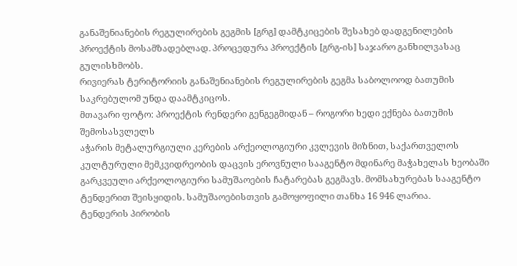განაშენიანების რეგულირების გეგმის [გრგ] დამტკიცების შესახებ დადგენილების პროექტის მოსამზადებლად. პროცედურა პროექტის [გრგ-ის] საჯარო განხილვასაც გულისხმობს.
რივიერას ტერიტორიის განაშენიანების რეგულირების გეგმა საბოლოოდ ბათუმის საკრებულომ უნდა დაამტკიცოს.
მთავარი ფოტო: პროექტის რენდერი გენგეგმიდან – როგორი ხედი ექნება ბათუმის შემოსასვლელს
აჭარის მეტალურგიული კერების არქეოლოგიური კვლევის მიზნით, საქართველოს კულტურული მემკვიდრეობის დაცვის ეროვნული სააგენტო მდინარე მაჭახელას ხეობაში გარკვეული არქეოლოგიური სამუშაოების ჩატარებას გეგმავს. მომსახურებას სააგენტო ტენდერით შეისყიდის. სამუშაოებისთვის გამოყოფილი თანხა 16 946 ლარია.
ტენდერის პირობის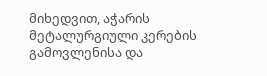მიხედვით, აჭარის მეტალურგიული კერების გამოვლენისა და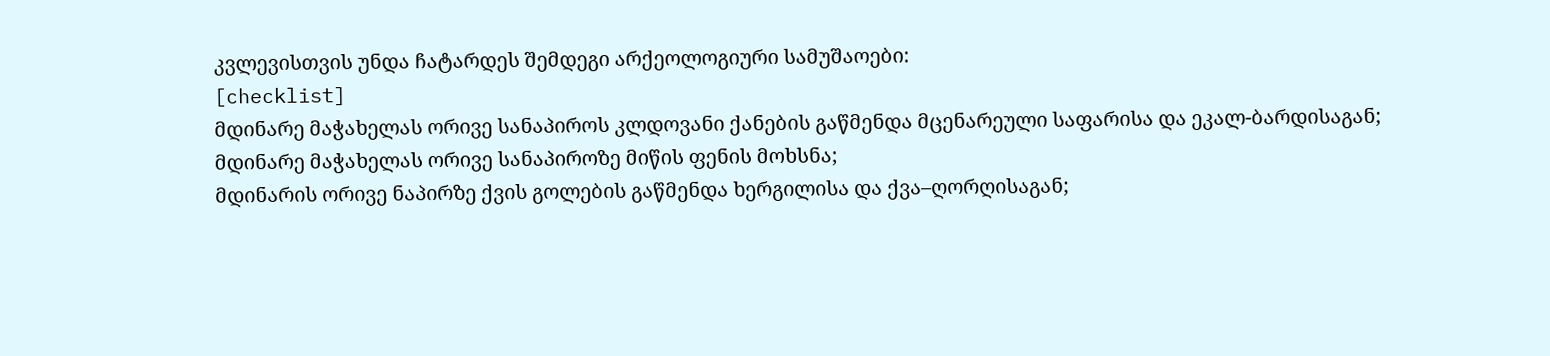კვლევისთვის უნდა ჩატარდეს შემდეგი არქეოლოგიური სამუშაოები:
[checklist]
მდინარე მაჭახელას ორივე სანაპიროს კლდოვანი ქანების გაწმენდა მცენარეული საფარისა და ეკალ-ბარდისაგან;
მდინარე მაჭახელას ორივე სანაპიროზე მიწის ფენის მოხსნა;
მდინარის ორივე ნაპირზე ქვის გოლების გაწმენდა ხერგილისა და ქვა–ღორღისაგან;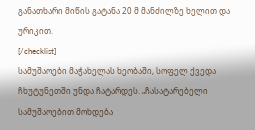განათხარი მიწის გატანა 20 მ მანძილზე ხელით და ურიკით.
[/checklist]
სამუშაოები მაჭახელას ხეობაში, სოფელ ქვედა ჩხუტუნეთში უნდა ჩატარდეს. „ჩასატარებელი სამუშაოებით მოხდება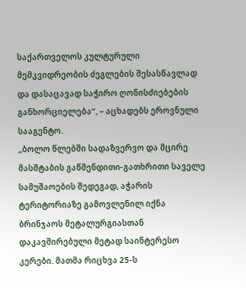საქართველოს კულტურული მემკვიდრეობის ძეგლების შესასწავლად და დასაცავად საჭირო ღონისძიებების განხორციელება“, – აცხადებს ეროვნული სააგენტო.
„ბოლო წლებში სადაზვერვო და მცირე მასშტაბის გაწმენდითი-გათხრითი საველე სამუშაოების შედეგად, აჭარის ტერიტორიაზე გამოვლენილ იქნა ბრინჯაოს მეტალურგიასთან დაკავშირებული მეტად საინტერესო კერები. მათმა რიცხვა 25-ს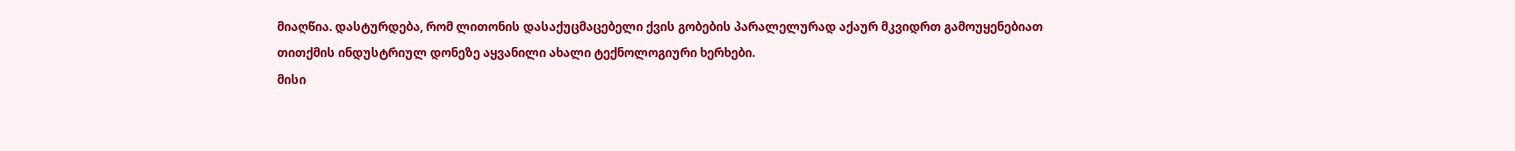მიაღწია. დასტურდება, რომ ლითონის დასაქუცმაცებელი ქვის გობების პარალელურად აქაურ მკვიდრთ გამოუყენებიათ თითქმის ინდუსტრიულ დონეზე აყვანილი ახალი ტექნოლოგიური ხერხები.
მისი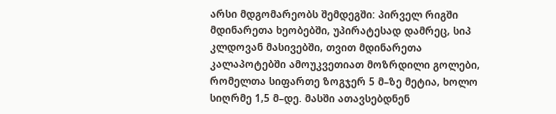არსი მდგომარეობს შემდეგში: პირველ რიგში მდინარეთა ხეობებში, უპირატესად დამრეც, სიპ კლდოვან მასივებში, თვით მდინარეთა კალაპოტებში ამოუკვეთიათ მოზრდილი გოლები, რომელთა სიფართე ზოგჯერ 5 მ–ზე მეტია, ხოლო სიღრმე 1,5 მ–დე. მასში ათავსებდნენ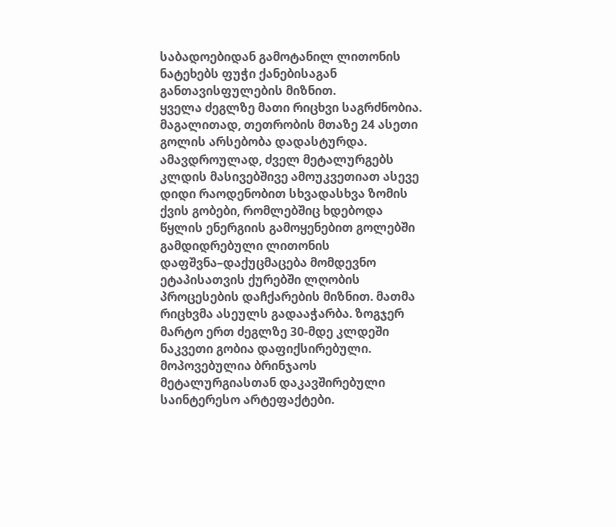საბადოებიდან გამოტანილ ლითონის ნატეხებს ფუჭი ქანებისაგან განთავისფულების მიზნით.
ყველა ძეგლზე მათი რიცხვი საგრძნობია. მაგალითად, თეთრობის მთაზე 24 ასეთი გოლის არსებობა დადასტურდა. ამავდროულად, ძველ მეტალურგებს კლდის მასივებშივე ამოუკვეთიათ ასევე დიდი რაოდენობით სხვადასხვა ზომის ქვის გობები, რომლებშიც ხდებოდა წყლის ენერგიის გამოყენებით გოლებში გამდიდრებული ლითონის დაფშვნა–დაქუცმაცება მომდევნო ეტაპისათვის ქურებში ლღობის პროცესების დაჩქარების მიზნით. მათმა რიცხვმა ასეულს გადააჭარბა. ზოგჯერ მარტო ერთ ძეგლზე 30-მდე კლდეში ნაკვეთი გობია დაფიქსირებული.
მოპოვებულია ბრინჯაოს მეტალურგიასთან დაკავშირებული საინტერესო არტეფაქტები.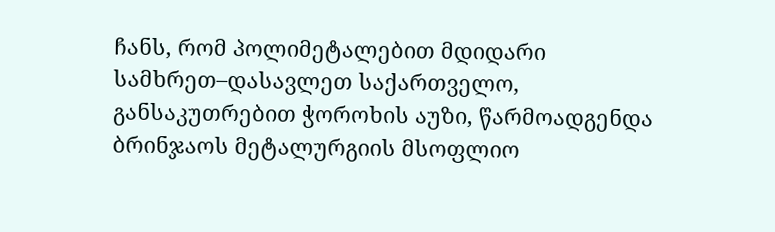ჩანს, რომ პოლიმეტალებით მდიდარი სამხრეთ–დასავლეთ საქართველო, განსაკუთრებით ჭოროხის აუზი, წარმოადგენდა ბრინჯაოს მეტალურგიის მსოფლიო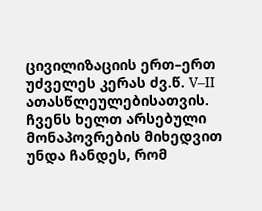ცივილიზაციის ერთ–ერთ უძველეს კერას ძვ.წ. V–II ათასწლეულებისათვის. ჩვენს ხელთ არსებული მონაპოვრების მიხედვით უნდა ჩანდეს, რომ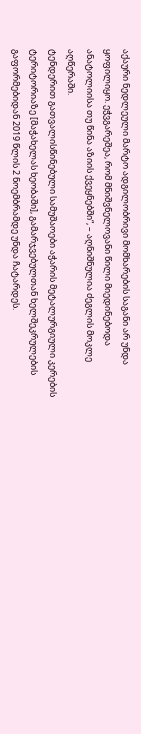აქაური ნედლეული მარტო ადგილობრივი მომხარების საგანი არ უნდა ყოფილიყო. ეჭვგარეშეა, რომ მნიშვნელოვანი წილი მიედინებოდა ანატოლიისა თუ წინა აზიის ქვეყნებში“, – აღნიშნულია ძეგლის მოკლე აღწერაში.
ტენდერით გათვალისწინებული სამუშაოები აჭარის მეტალურგიული კერების ტერიტორიაზე [მაჭახელას ხეობაში], გამარჯვებულთან ხელშეკრულების გაფორმებიდან 2019 წლის 2 ნოემბრამდე უნდა ჩატარდეს.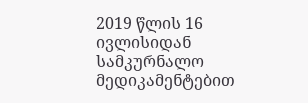2019 წლის 16 ივლისიდან სამკურნალო მედიკამენტებით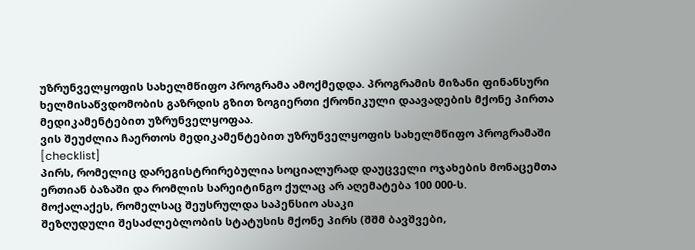უზრუნველყოფის სახელმწიფო პროგრამა ამოქმედდა. პროგრამის მიზანი ფინანსური ხელმისაწვდომობის გაზრდის გზით ზოგიერთი ქრონიკული დაავადების მქონე პირთა მედიკამენტებით უზრუნველყოფაა.
ვის შეუძლია ჩაერთოს მედიკამენტებით უზრუნველყოფის სახელმწიფო პროგრამაში
[checklist]
პირს, რომელიც დარეგისტრირებულია სოციალურად დაუცველი ოჯახების მონაცემთა ერთიან ბაზაში და რომლის სარეიტინგო ქულაც არ აღემატება 100 000-ს.
მოქალაქეს, რომელსაც შეუსრულდა საპენსიო ასაკი
შეზღუდული შესაძლებლობის სტატუსის მქონე პირს (შშმ ბავშვები,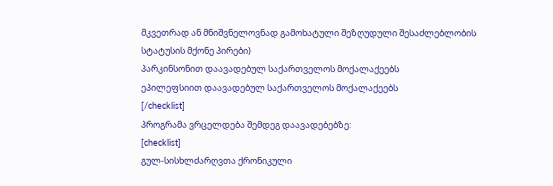მკვეთრად ან მნიშვნელოვნად გამოხატული შეზღუდული შესაძლებლობის სტატუსის მქონე პირები)
პარკინსონით დაავადებულ საქართველოს მოქალაქეებს
ეპილეფსიით დაავადებულ საქართველოს მოქალაქეებს
[/checklist]
პროგრამა ვრცელდება შემდეგ დაავადებებზე:
[checklist]
გულ-სისხლძარღვთა ქრონიკული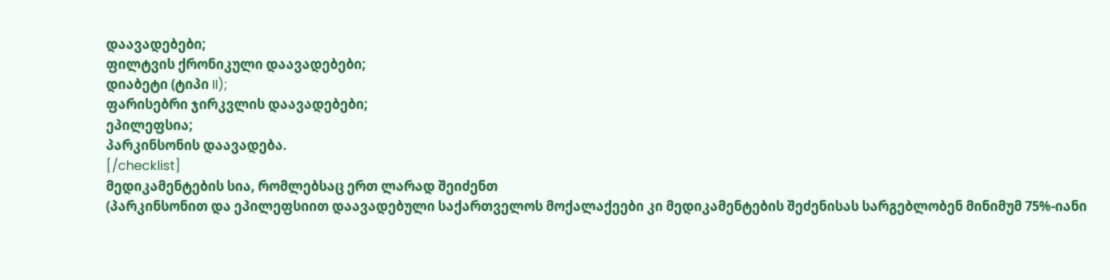დაავადებები;
ფილტვის ქრონიკული დაავადებები;
დიაბეტი (ტიპი II);
ფარისებრი ჯირკვლის დაავადებები;
ეპილეფსია;
პარკინსონის დაავადება.
[/checklist]
მედიკამენტების სია, რომლებსაც ერთ ლარად შეიძენთ
(პარკინსონით და ეპილეფსიით დაავადებული საქართველოს მოქალაქეები კი მედიკამენტების შეძენისას სარგებლობენ მინიმუმ 75%-იანი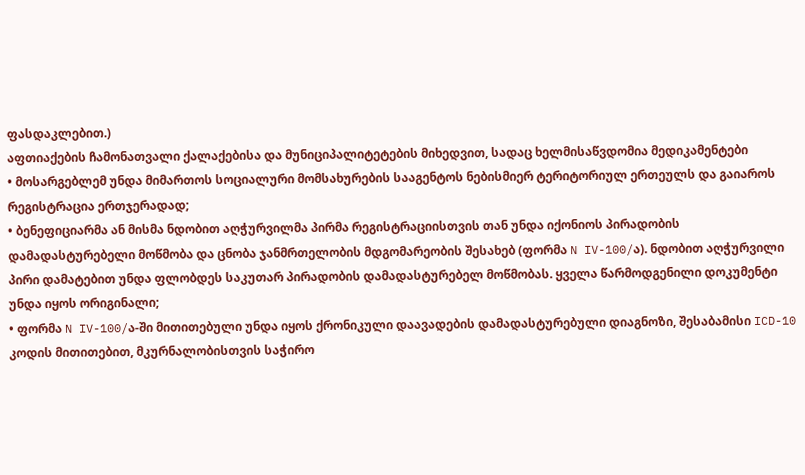ფასდაკლებით.)
აფთიაქების ჩამონათვალი ქალაქებისა და მუნიციპალიტეტების მიხედვით, სადაც ხელმისაწვდომია მედიკამენტები
• მოსარგებლემ უნდა მიმართოს სოციალური მომსახურების სააგენტოს ნებისმიერ ტერიტორიულ ერთეულს და გაიაროს რეგისტრაცია ერთჯერადად;
• ბენეფიციარმა ან მისმა ნდობით აღჭურვილმა პირმა რეგისტრაციისთვის თან უნდა იქონიოს პირადობის დამადასტურებელი მოწმობა და ცნობა ჯანმრთელობის მდგომარეობის შესახებ (ფორმა N IV-100/ა). ნდობით აღჭურვილი პირი დამატებით უნდა ფლობდეს საკუთარ პირადობის დამადასტურებელ მოწმობას. ყველა წარმოდგენილი დოკუმენტი უნდა იყოს ორიგინალი;
• ფორმა N IV-100/ა-ში მითითებული უნდა იყოს ქრონიკული დაავადების დამადასტურებული დიაგნოზი, შესაბამისი ICD-10 კოდის მითითებით, მკურნალობისთვის საჭირო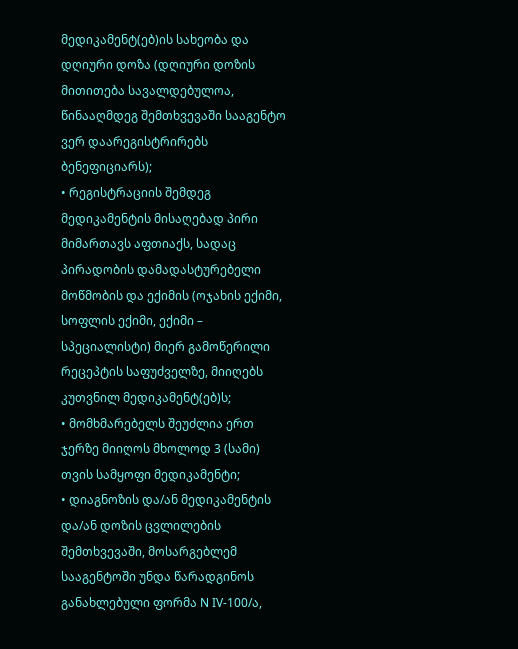მედიკამენტ(ებ)ის სახეობა და დღიური დოზა (დღიური დოზის მითითება სავალდებულოა, წინააღმდეგ შემთხვევაში სააგენტო ვერ დაარეგისტრირებს ბენეფიციარს);
• რეგისტრაციის შემდეგ მედიკამენტის მისაღებად პირი მიმართავს აფთიაქს, სადაც პირადობის დამადასტურებელი მოწმობის და ექიმის (ოჯახის ექიმი, სოფლის ექიმი, ექიმი – სპეციალისტი) მიერ გამოწერილი რეცეპტის საფუძველზე, მიიღებს კუთვნილ მედიკამენტ(ებ)ს;
• მომხმარებელს შეუძლია ერთ ჯერზე მიიღოს მხოლოდ 3 (სამი) თვის სამყოფი მედიკამენტი;
• დიაგნოზის და/ან მედიკამენტის და/ან დოზის ცვლილების შემთხვევაში, მოსარგებლემ სააგენტოში უნდა წარადგინოს განახლებული ფორმა N IV-100/ა,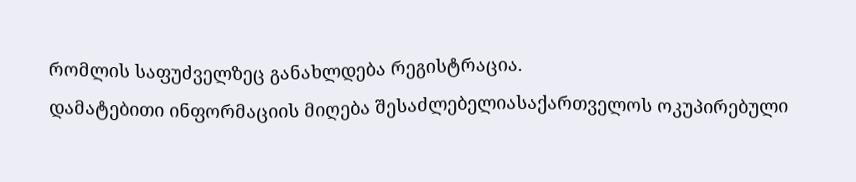რომლის საფუძველზეც განახლდება რეგისტრაცია.
დამატებითი ინფორმაციის მიღება შესაძლებელიასაქართველოს ოკუპირებული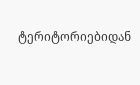ტერიტორიებიდან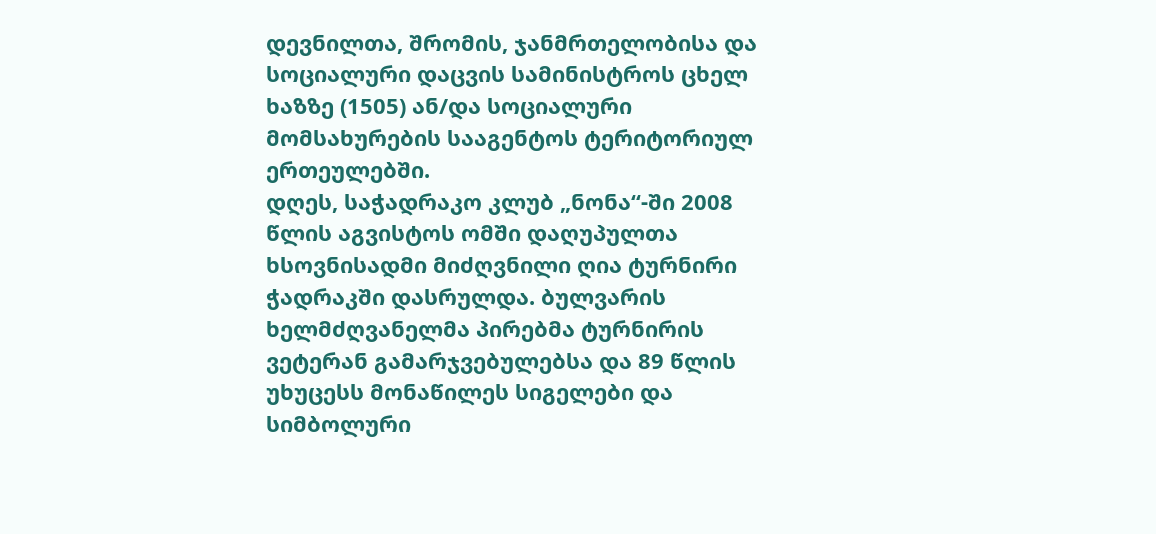დევნილთა, შრომის, ჯანმრთელობისა და სოციალური დაცვის სამინისტროს ცხელ ხაზზე (1505) ან/და სოციალური მომსახურების სააგენტოს ტერიტორიულ ერთეულებში.
დღეს, საჭადრაკო კლუბ „ნონა“-ში 2008 წლის აგვისტოს ომში დაღუპულთა ხსოვნისადმი მიძღვნილი ღია ტურნირი ჭადრაკში დასრულდა. ბულვარის ხელმძღვანელმა პირებმა ტურნირის ვეტერან გამარჯვებულებსა და 89 წლის უხუცესს მონაწილეს სიგელები და სიმბოლური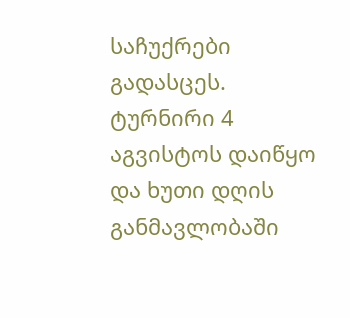საჩუქრები გადასცეს.
ტურნირი 4 აგვისტოს დაიწყო და ხუთი დღის განმავლობაში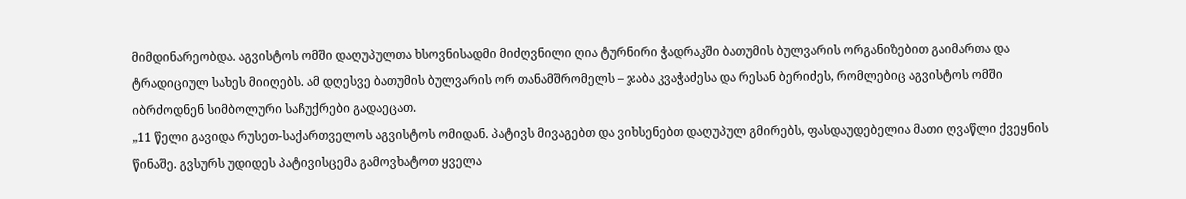მიმდინარეობდა. აგვისტოს ომში დაღუპულთა ხსოვნისადმი მიძღვნილი ღია ტურნირი ჭადრაკში ბათუმის ბულვარის ორგანიზებით გაიმართა და ტრადიციულ სახეს მიიღებს. ამ დღესვე ბათუმის ბულვარის ორ თანამშრომელს – ჯაბა კვაჭაძესა და რესან ბერიძეს, რომლებიც აგვისტოს ომში იბრძოდნენ სიმბოლური საჩუქრები გადაეცათ.
„11 წელი გავიდა რუსეთ-საქართველოს აგვისტოს ომიდან. პატივს მივაგებთ და ვიხსენებთ დაღუპულ გმირებს, ფასდაუდებელია მათი ღვაწლი ქვეყნის წინაშე. გვსურს უდიდეს პატივისცემა გამოვხატოთ ყველა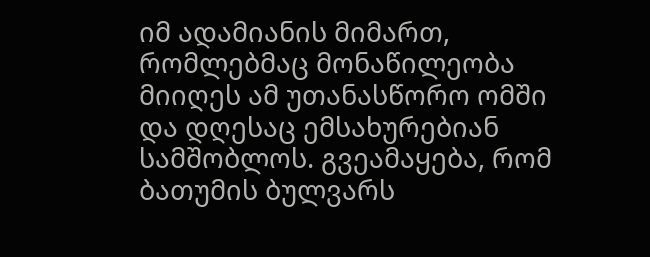იმ ადამიანის მიმართ, რომლებმაც მონაწილეობა მიიღეს ამ უთანასწორო ომში და დღესაც ემსახურებიან სამშობლოს. გვეამაყება, რომ ბათუმის ბულვარს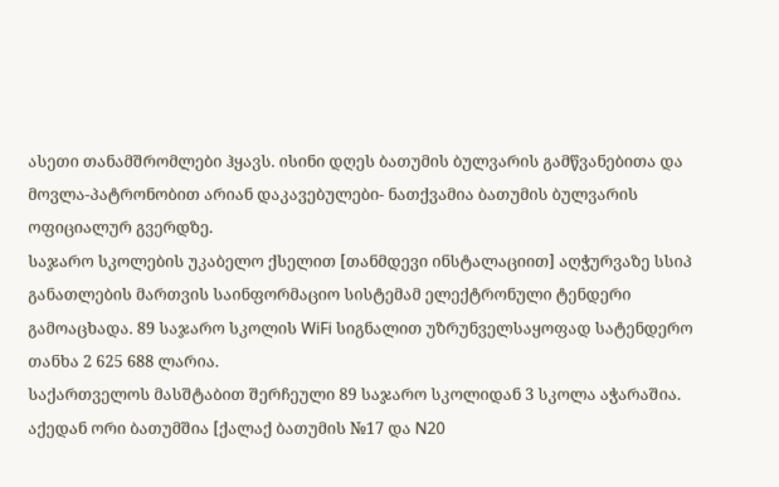ასეთი თანამშრომლები ჰყავს. ისინი დღეს ბათუმის ბულვარის გამწვანებითა და მოვლა-პატრონობით არიან დაკავებულები- ნათქვამია ბათუმის ბულვარის ოფიციალურ გვერდზე.
საჯარო სკოლების უკაბელო ქსელით [თანმდევი ინსტალაციით] აღჭურვაზე სსიპ განათლების მართვის საინფორმაციო სისტემამ ელექტრონული ტენდერი გამოაცხადა. 89 საჯარო სკოლის WiFi სიგნალით უზრუნველსაყოფად სატენდერო თანხა 2 625 688 ლარია.
საქართველოს მასშტაბით შერჩეული 89 საჯარო სკოლიდან 3 სკოლა აჭარაშია. აქედან ორი ბათუმშია [ქალაქ ბათუმის №17 და N20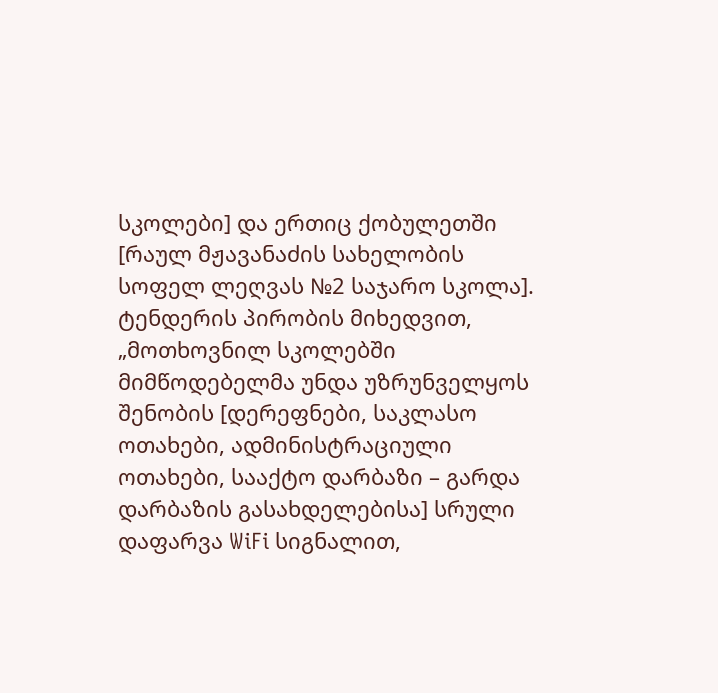სკოლები] და ერთიც ქობულეთში [რაულ მჟავანაძის სახელობის სოფელ ლეღვას №2 საჯარო სკოლა].
ტენდერის პირობის მიხედვით, „მოთხოვნილ სკოლებში მიმწოდებელმა უნდა უზრუნველყოს შენობის [დერეფნები, საკლასო ოთახები, ადმინისტრაციული ოთახები, სააქტო დარბაზი – გარდა დარბაზის გასახდელებისა] სრული დაფარვა WiFi სიგნალით,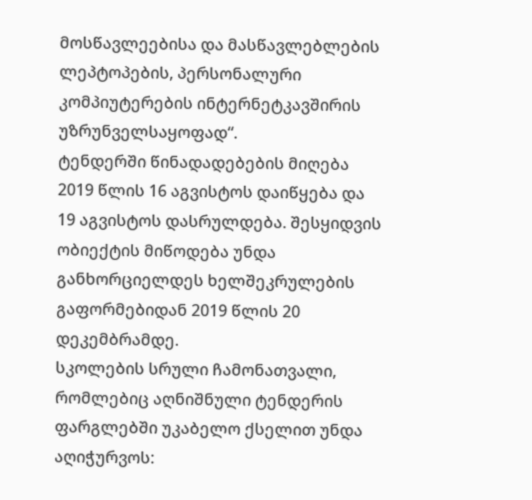მოსწავლეებისა და მასწავლებლების ლეპტოპების, პერსონალური კომპიუტერების ინტერნეტკავშირის უზრუნველსაყოფად“.
ტენდერში წინადადებების მიღება 2019 წლის 16 აგვისტოს დაიწყება და 19 აგვისტოს დასრულდება. შესყიდვის ობიექტის მიწოდება უნდა განხორციელდეს ხელშეკრულების გაფორმებიდან 2019 წლის 20 დეკემბრამდე.
სკოლების სრული ჩამონათვალი, რომლებიც აღნიშნული ტენდერის ფარგლებში უკაბელო ქსელით უნდა აღიჭურვოს: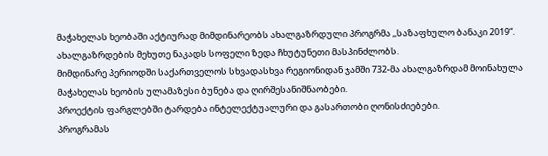მაჭახელას ხეობაში აქტიურად მიმდინარეობს ახალგაზრდული პროგრმა ,,საზაფხულო ბანაკი 2019“. ახალგაზრდების მეხუთე ნაკადს სოფელი ზედა ჩხუტუნეთი მასპინძლობს.
მიმდინარე პერიოდში საქართველოს სხვადასხვა რეგიონიდან ჯამში 732-მა ახალგაზრდამ მოინახულა მაჭახელას ხეობის ულამაზესი ბუნება და ღირშესანიშნაობები.
პროექტის ფარგლებში ტარდება ინტელექტუალური და გასართობი ღონისძიებები.
პროგრამას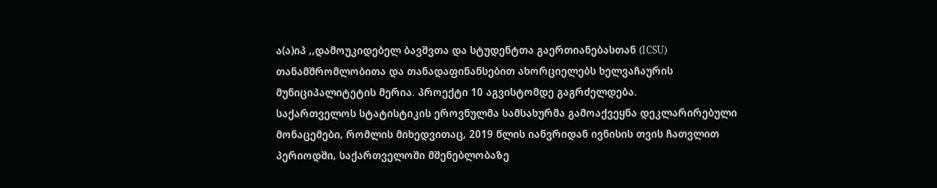ა(ა)იპ ,,დამოუკიდებელ ბავშვთა და სტუდენტთა გაერთიანებასთან (ICSU) თანამშრომლობითა და თანადაფინანსებით ახორციელებს ხელვაჩაურის მუნიციპალიტეტის მერია. პროექტი 10 აგვისტომდე გაგრძელდება.
საქართველოს სტატისტიკის ეროვნულმა სამსახურმა გამოაქვეყნა დეკლარირებული მონაცემები, რომლის მიხედვითაც, 2019 წლის იანვრიდან ივნისის თვის ჩათვლით პერიოდში, საქართველოში მშენებლობაზე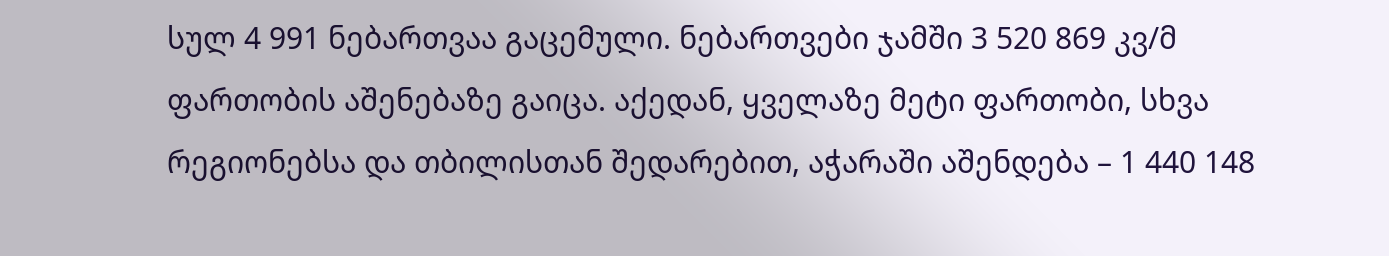სულ 4 991 ნებართვაა გაცემული. ნებართვები ჯამში 3 520 869 კვ/მ ფართობის აშენებაზე გაიცა. აქედან, ყველაზე მეტი ფართობი, სხვა რეგიონებსა და თბილისთან შედარებით, აჭარაში აშენდება – 1 440 148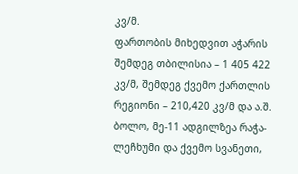კვ/მ.
ფართობის მიხედვით აჭარის შემდეგ თბილისია – 1 405 422 კვ/მ, შემდეგ ქვემო ქართლის რეგიონი – 210,420 კვ/მ და ა.შ. ბოლო, მე-11 ადგილზეა რაჭა-ლეჩხუმი და ქვემო სვანეთი,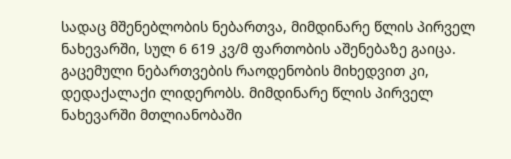სადაც მშენებლობის ნებართვა, მიმდინარე წლის პირველ ნახევარში, სულ 6 619 კვ/მ ფართობის აშენებაზე გაიცა.
გაცემული ნებართვების რაოდენობის მიხედვით კი, დედაქალაქი ლიდერობს. მიმდინარე წლის პირველ ნახევარში მთლიანობაში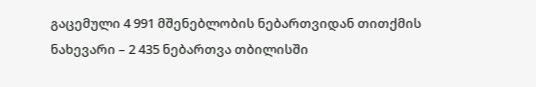გაცემული 4 991 მშენებლობის ნებართვიდან თითქმის ნახევარი – 2 435 ნებართვა თბილისში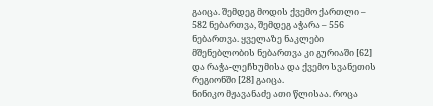გაიცა. შემდეგ მოდის ქვემო ქართლი – 582 ნებართვა, შემდეგ აჭარა – 556 ნებართვა. ყველაზე ნაკლები მშენებლობის ნებართვა კი გურიაში [62] და რაჭა-ლეჩხუმისა და ქვემო სვანეთის რეგიონში [28] გაიცა.
ნინიკო მჟავანაძე ათი წლისაა. როცა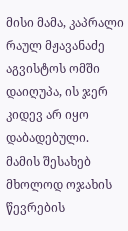მისი მამა, კაპრალი რაულ მჟავანაძე აგვისტოს ომში დაიღუპა, ის ჯერ კიდევ არ იყო დაბადებული. მამის შესახებ მხოლოდ ოჯახის წევრების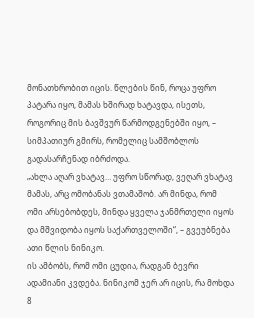მონათხრობით იცის. წლების წინ, როცა უფრო პატარა იყო, მამას ხშირად ხატავდა, ისეთს, როგორიც მის ბავშვურ წარმოდგენებში იყო, – სიმპათიურ გმირს, რომელიც სამშობლოს გადასარჩენად იბრძოდა.
„ახლა აღარ ვხატავ… უფრო სწორად, ვეღარ ვხატავ მამას, არც ომობანას ვთამაშობ. არ მინდა, რომ ომი არსებობდეს, მინდა ყველა ჯანმრთელი იყოს და მშვიდობა იყოს საქართველოში“, – გვეუბნება ათი წლის ნინიკო.
ის ამბობს, რომ ომი ცუდია, რადგან ბევრი ადამიანი კვდება. ნინიკომ ჯერ არ იცის, რა მოხდა 8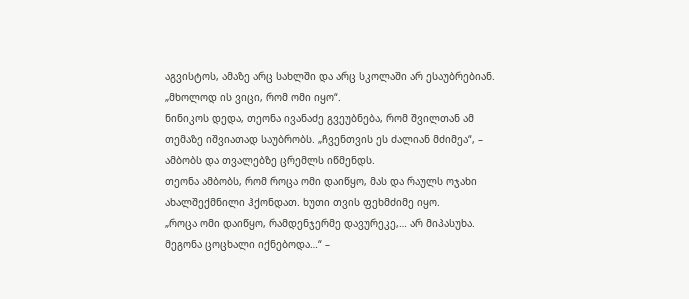აგვისტოს, ამაზე არც სახლში და არც სკოლაში არ ესაუბრებიან. „მხოლოდ ის ვიცი, რომ ომი იყო“.
ნინიკოს დედა, თეონა ივანაძე გვეუბნება, რომ შვილთან ამ თემაზე იშვიათად საუბრობს. „ჩვენთვის ეს ძალიან მძიმეა“, – ამბობს და თვალებზე ცრემლს იწმენდს.
თეონა ამბობს, რომ როცა ომი დაიწყო, მას და რაულს ოჯახი ახალშექმნილი ჰქონდათ. ხუთი თვის ფეხმძიმე იყო.
„როცა ომი დაიწყო, რამდენჯერმე დავურეკე,… არ მიპასუხა. მეგონა ცოცხალი იქნებოდა…“ –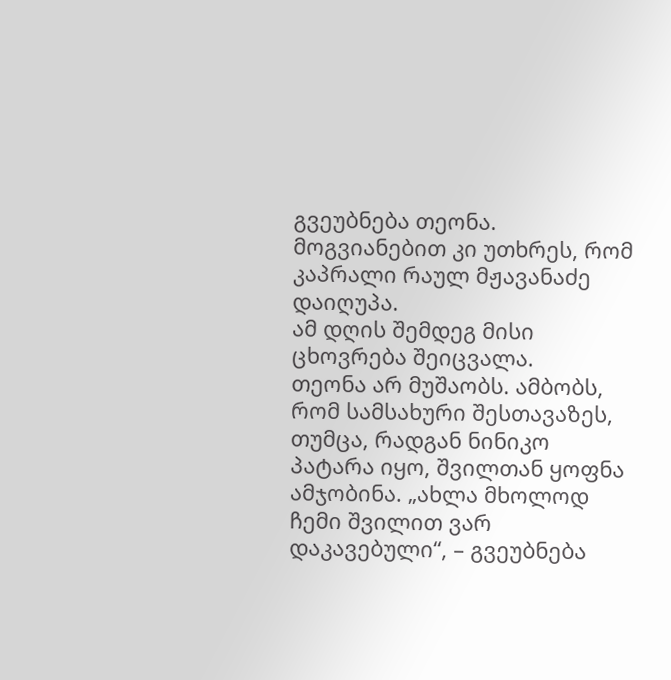გვეუბნება თეონა. მოგვიანებით კი უთხრეს, რომ კაპრალი რაულ მჟავანაძე დაიღუპა.
ამ დღის შემდეგ მისი ცხოვრება შეიცვალა.
თეონა არ მუშაობს. ამბობს, რომ სამსახური შესთავაზეს, თუმცა, რადგან ნინიკო პატარა იყო, შვილთან ყოფნა ამჯობინა. „ახლა მხოლოდ ჩემი შვილით ვარ დაკავებული“, – გვეუბნება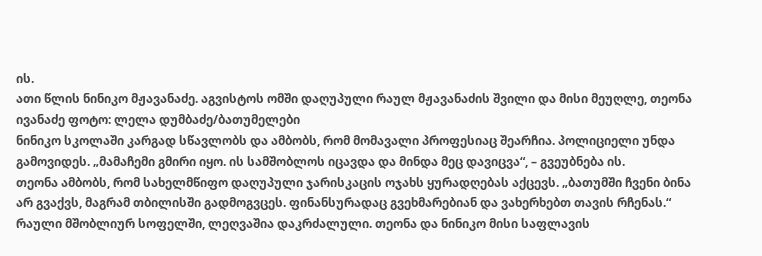ის.
ათი წლის ნინიკო მჟავანაძე. აგვისტოს ომში დაღუპული რაულ მჟავანაძის შვილი და მისი მეუღლე, თეონა ივანაძე ფოტო: ლელა დუმბაძე/ბათუმელები
ნინიკო სკოლაში კარგად სწავლობს და ამბობს, რომ მომავალი პროფესიაც შეარჩია. პოლიციელი უნდა გამოვიდეს. „მამაჩემი გმირი იყო. ის სამშობლოს იცავდა და მინდა მეც დავიცვა“, – გვეუბნება ის.
თეონა ამბობს, რომ სახელმწიფო დაღუპული ჯარისკაცის ოჯახს ყურადღებას აქცევს. „ბათუმში ჩვენი ბინა არ გვაქვს, მაგრამ თბილისში გადმოგვცეს. ფინანსურადაც გვეხმარებიან და ვახერხებთ თავის რჩენას.“
რაული მშობლიურ სოფელში, ლეღვაშია დაკრძალული. თეონა და ნინიკო მისი საფლავის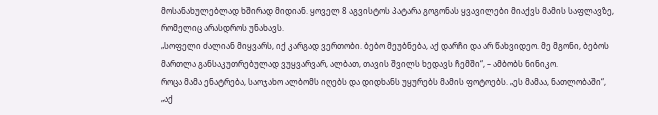მოსანახულებლად ხშირად მიდიან. ყოველ 8 აგვისტოს პატარა გოგონას ყვავილები მიაქვს მამის საფლავზე, რომელიც არასდროს უნახავს.
„სოფელი ძალიან მიყვარს, იქ კარგად ვერთობი. ბებო მეუბნება, აქ დარჩი და არ წახვიდეო. მე მგონი, ბებოს მართლა განსაკუთრებულად ვუყვარვარ, ალბათ, თავის შვილს ხედავს ჩემში“, – ამბობს ნინიკო.
როცა მამა ენატრება, საოჯახო ალბომს იღებს და დიდხანს უყურებს მამის ფოტოებს. „ეს მამაა, ნათლობაში“, „აქ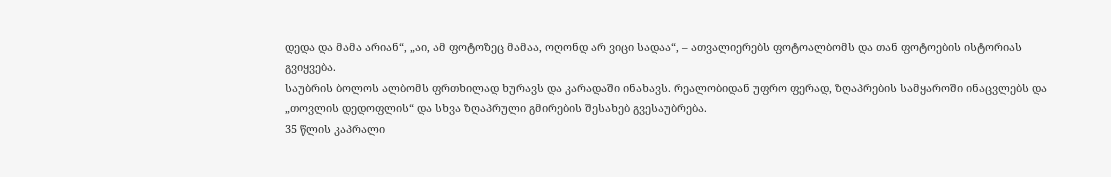დედა და მამა არიან“, „აი, ამ ფოტოზეც მამაა, ოღონდ არ ვიცი სადაა“, – ათვალიერებს ფოტოალბომს და თან ფოტოების ისტორიას გვიყვება.
საუბრის ბოლოს ალბომს ფრთხილად ხურავს და კარადაში ინახავს. რეალობიდან უფრო ფერად, ზღაპრების სამყაროში ინაცვლებს და „თოვლის დედოფლის“ და სხვა ზღაპრული გმირების შესახებ გვესაუბრება.
35 წლის კაპრალი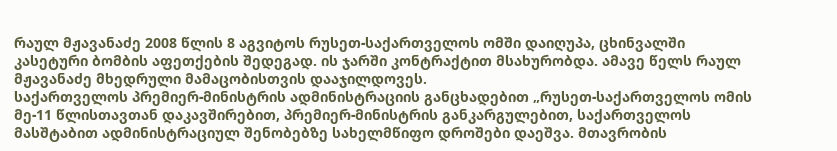რაულ მჟავანაძე 2008 წლის 8 აგვიტოს რუსეთ-საქართველოს ომში დაიღუპა, ცხინვალში კასეტური ბომბის აფეთქების შედეგად. ის ჯარში კონტრაქტით მსახურობდა. ამავე წელს რაულ მჟავანაძე მხედრული მამაცობისთვის დააჯილდოვეს.
საქართველოს პრემიერ-მინისტრის ადმინისტრაციის განცხადებით „რუსეთ-საქართველოს ომის მე-11 წლისთავთან დაკავშირებით, პრემიერ-მინისტრის განკარგულებით, საქართველოს მასშტაბით ადმინისტრაციულ შენობებზე სახელმწიფო დროშები დაეშვა. მთავრობის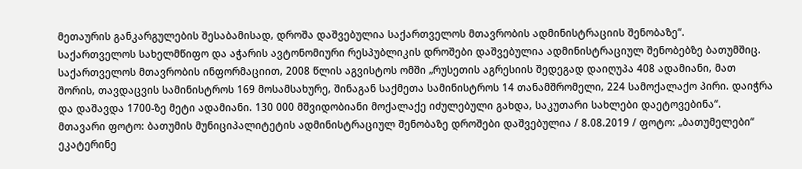მეთაურის განკარგულების შესაბამისად, დროშა დაშვებულია საქართველოს მთავრობის ადმინისტრაციის შენობაზე“.
საქართველოს სახელმწიფო და აჭარის ავტონომიური რესპუბლიკის დროშები დაშვებულია ადმინისტრაციულ შენობებზე ბათუმშიც.
საქართველოს მთავრობის ინფორმაციით, 2008 წლის აგვისტოს ომში „რუსეთის აგრესიის შედეგად დაიღუპა 408 ადამიანი, მათ შორის, თავდაცვის სამინისტროს 169 მოსამსახურე, შინაგან საქმეთა სამინისტროს 14 თანამშრომელი, 224 სამოქალაქო პირი. დაიჭრა და დაშავდა 1700-ზე მეტი ადამიანი. 130 000 მშვიდობიანი მოქალაქე იძულებული გახდა, საკუთარი სახლები დაეტოვებინა“.
მთავარი ფოტო: ბათუმის მუნიციპალიტეტის ადმინისტრაციულ შენობაზე დროშები დაშვებულია / 8.08.2019 / ფოტო: „ბათუმელები“
ეკატერინე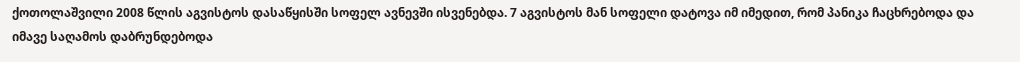ქოთოლაშვილი 2008 წლის აგვისტოს დასაწყისში სოფელ ავნევში ისვენებდა. 7 აგვისტოს მან სოფელი დატოვა იმ იმედით, რომ პანიკა ჩაცხრებოდა და იმავე საღამოს დაბრუნდებოდა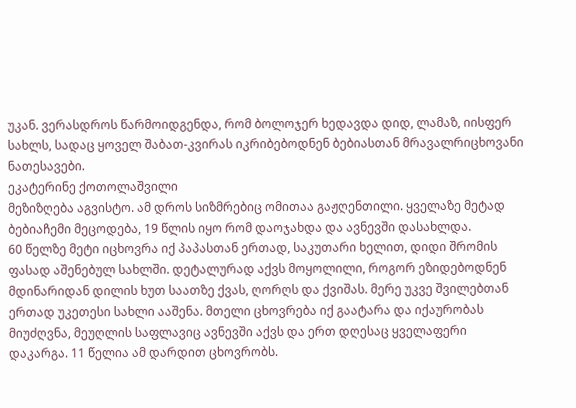უკან. ვერასდროს წარმოიდგენდა, რომ ბოლოჯერ ხედავდა დიდ, ლამაზ, იისფერ სახლს, სადაც ყოველ შაბათ-კვირას იკრიბებოდნენ ბებიასთან მრავალრიცხოვანი ნათესავები.
ეკატერინე ქოთოლაშვილი
მეზიზღება აგვისტო. ამ დროს სიზმრებიც ომითაა გაჟღენთილი. ყველაზე მეტად ბებიაჩემი მეცოდება, 19 წლის იყო რომ დაოჯახდა და ავნევში დასახლდა.
60 წელზე მეტი იცხოვრა იქ პაპასთან ერთად, საკუთარი ხელით, დიდი შრომის ფასად აშენებულ სახლში. დეტალურად აქვს მოყოლილი, როგორ ეზიდებოდნენ მდინარიდან დილის ხუთ საათზე ქვას, ღორღს და ქვიშას. მერე უკვე შვილებთან ერთად უკეთესი სახლი ააშენა. მთელი ცხოვრება იქ გაატარა და იქაურობას მიუძღვნა, მეუღლის საფლავიც ავნევში აქვს და ერთ დღესაც ყველაფერი დაკარგა. 11 წელია ამ დარდით ცხოვრობს.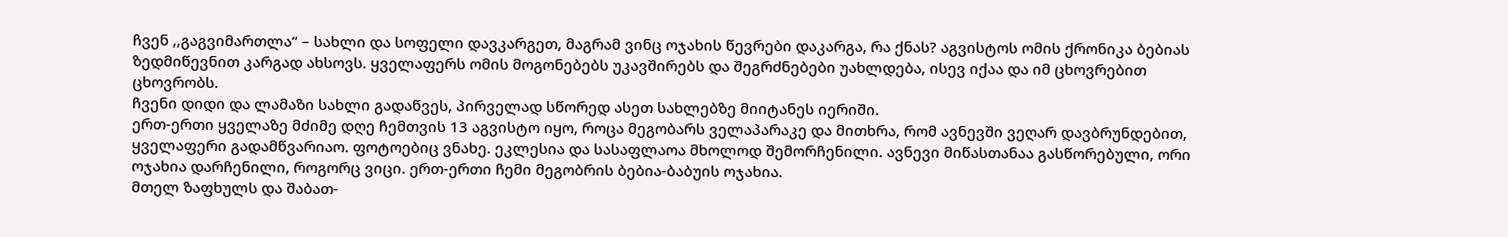ჩვენ ,,გაგვიმართლა“ – სახლი და სოფელი დავკარგეთ, მაგრამ ვინც ოჯახის წევრები დაკარგა, რა ქნას? აგვისტოს ომის ქრონიკა ბებიას ზედმიწევნით კარგად ახსოვს. ყველაფერს ომის მოგონებებს უკავშირებს და შეგრძნებები უახლდება, ისევ იქაა და იმ ცხოვრებით ცხოვრობს.
ჩვენი დიდი და ლამაზი სახლი გადაწვეს, პირველად სწორედ ასეთ სახლებზე მიიტანეს იერიში.
ერთ-ერთი ყველაზე მძიმე დღე ჩემთვის 13 აგვისტო იყო, როცა მეგობარს ველაპარაკე და მითხრა, რომ ავნევში ვეღარ დავბრუნდებით, ყველაფერი გადამწვარიაო. ფოტოებიც ვნახე. ეკლესია და სასაფლაოა მხოლოდ შემორჩენილი. ავნევი მიწასთანაა გასწორებული, ორი ოჯახია დარჩენილი, როგორც ვიცი. ერთ-ერთი ჩემი მეგობრის ბებია-ბაბუის ოჯახია.
მთელ ზაფხულს და შაბათ-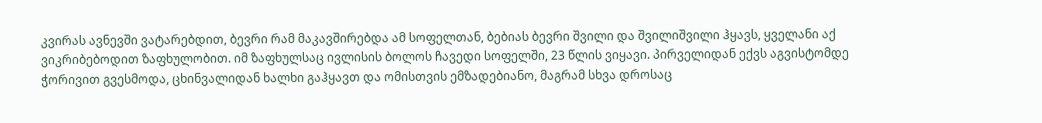კვირას ავნევში ვატარებდით, ბევრი რამ მაკავშირებდა ამ სოფელთან, ბებიას ბევრი შვილი და შვილიშვილი ჰყავს, ყველანი აქ ვიკრიბებოდით ზაფხულობით. იმ ზაფხულსაც ივლისის ბოლოს ჩავედი სოფელში, 23 წლის ვიყავი. პირველიდან ექვს აგვისტომდე ჭორივით გვესმოდა, ცხინვალიდან ხალხი გაჰყავთ და ომისთვის ემზადებიანო, მაგრამ სხვა დროსაც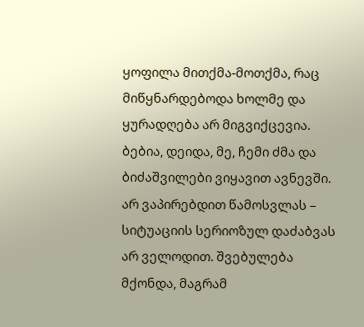ყოფილა მითქმა-მოთქმა, რაც მიწყნარდებოდა ხოლმე და ყურადღება არ მიგვიქცევია.
ბებია, დეიდა, მე, ჩემი ძმა და ბიძაშვილები ვიყავით ავნევში. არ ვაპირებდით წამოსვლას – სიტუაციის სერიოზულ დაძაბვას არ ველოდით. შვებულება მქონდა, მაგრამ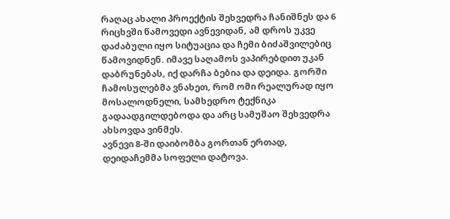რაღაც ახალი პროექტის შეხვედრა ჩანიშნეს და 6 რიცხვში წამოვედი ავნევიდან, ამ დროს უკვე დაძაბული იყო სიტუაცია და ჩემი ბიძაშვილებიც წამოვიდნენ. იმავე საღამოს ვაპირებდით უკან დაბრუნებას, იქ დარჩა ბებია და დეიდა. გორში ჩამოსულებმა ვნახეთ, რომ ომი რეალურად იყო მოსალოდნელი, სამხედრო ტექნიკა გადაადგილდებოდა და არც სამუშაო შეხვედრა ახსოვდა ვინმეს.
ავნევი 8-ში დაიბომბა გორთან ერთად, დეიდაჩემმა სოფელი დატოვა.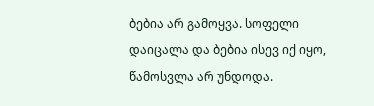ბებია არ გამოყვა. სოფელი დაიცალა და ბებია ისევ იქ იყო, წამოსვლა არ უნდოდა.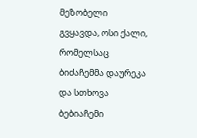მეზობელი გვყავდა, ოსი ქალი, რომელსაც ბიძაჩემმა დაურეკა და სთხოვა ბებიაჩემი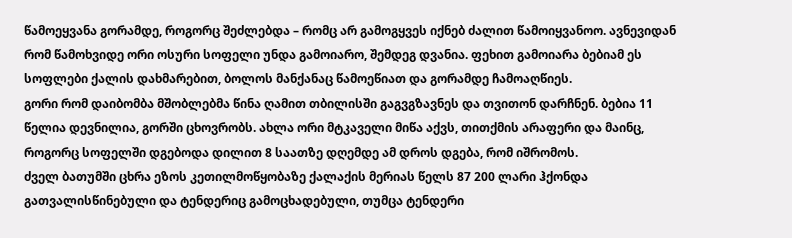წამოეყვანა გორამდე, როგორც შეძლებდა – რომც არ გამოგყვეს იქნებ ძალით წამოიყვანოო. ავნევიდან რომ წამოხვიდე ორი ოსური სოფელი უნდა გამოიარო, შემდეგ დვანია. ფეხით გამოიარა ბებიამ ეს სოფლები ქალის დახმარებით, ბოლოს მანქანაც წამოეწიათ და გორამდე ჩამოაღწიეს.
გორი რომ დაიბომბა მშობლებმა წინა ღამით თბილისში გაგვგზავნეს და თვითონ დარჩნენ. ბებია 11 წელია დევნილია, გორში ცხოვრობს. ახლა ორი მტკაველი მიწა აქვს, თითქმის არაფერი და მაინც, როგორც სოფელში დგებოდა დილით 8 საათზე დღემდე ამ დროს დგება, რომ იშრომოს.
ძველ ბათუმში ცხრა ეზოს კეთილმოწყობაზე ქალაქის მერიას წელს 87 200 ლარი ჰქონდა გათვალისწინებული და ტენდერიც გამოცხადებული, თუმცა ტენდერი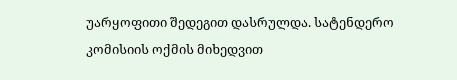უარყოფითი შედეგით დასრულდა. სატენდერო კომისიის ოქმის მიხედვით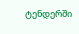ტენდერში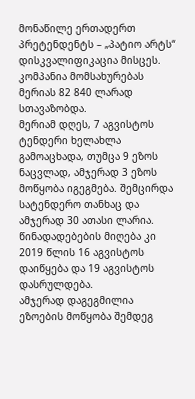მონაწილე ერთადერთ პრეტენდენტს – „პატიო არტს“ დისკვალიფიკაცია მისცეს. კომპანია მომსახურებას მერიას 82 840 ლარად სთავაზობდა.
მერიამ დღეს, 7 აგვისტოს ტენდერი ხელახლა გამოაცხადა, თუმცა 9 ეზოს ნაცვლად, ამჯერად 3 ეზოს მოწყობა იგეგმება. შემცირდა სატენდერო თანხაც და ამჯერად 30 ათასი ლარია. წინადადებების მიღება კი 2019 წლის 16 აგვისტოს დაიწყება და 19 აგვისტოს დასრულდება.
ამჯერად დაგეგმილია ეზოების მოწყობა შემდეგ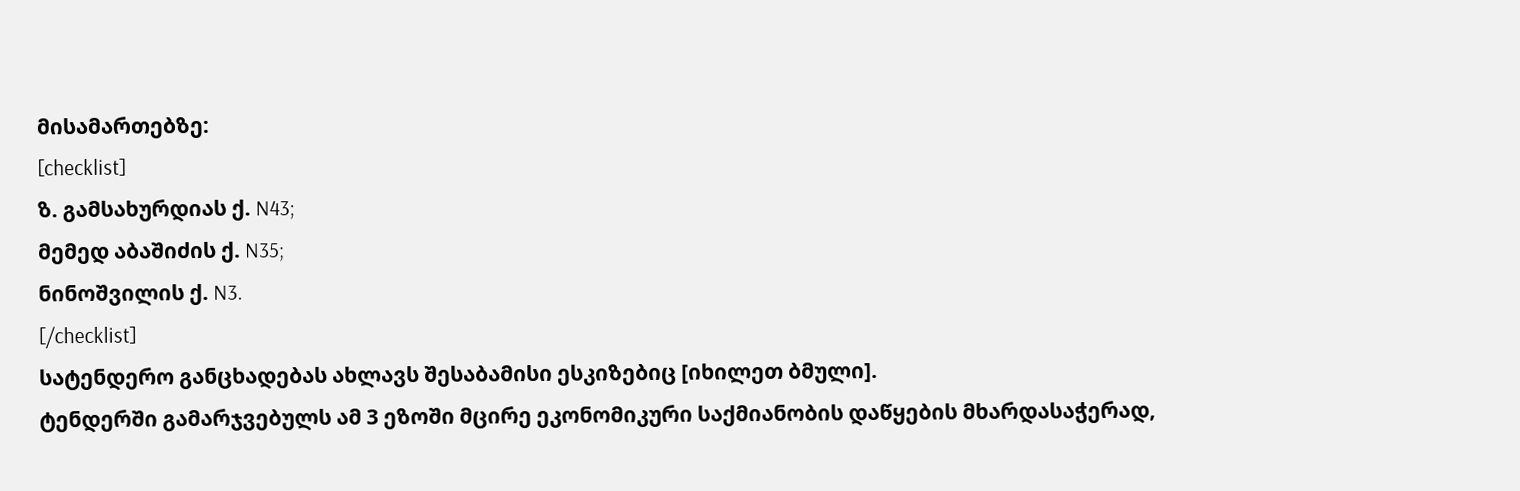მისამართებზე:
[checklist]
ზ. გამსახურდიას ქ. N43;
მემედ აბაშიძის ქ. N35;
ნინოშვილის ქ. N3.
[/checklist]
სატენდერო განცხადებას ახლავს შესაბამისი ესკიზებიც [იხილეთ ბმული].
ტენდერში გამარჯვებულს ამ 3 ეზოში მცირე ეკონომიკური საქმიანობის დაწყების მხარდასაჭერად,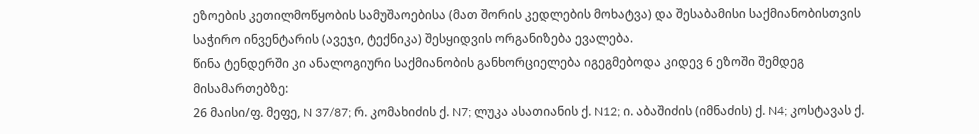ეზოების კეთილმოწყობის სამუშაოებისა (მათ შორის კედლების მოხატვა) და შესაბამისი საქმიანობისთვის საჭირო ინვენტარის (ავეჯი, ტექნიკა) შესყიდვის ორგანიზება ევალება.
წინა ტენდერში კი ანალოგიური საქმიანობის განხორციელება იგეგმებოდა კიდევ 6 ეზოში შემდეგ მისამართებზე:
26 მაისი/ფ. მეფე, N 37/87; რ. კომახიძის ქ. N7; ლუკა ასათიანის ქ. N12; ი. აბაშიძის (იმნაძის) ქ. N4; კოსტავას ქ.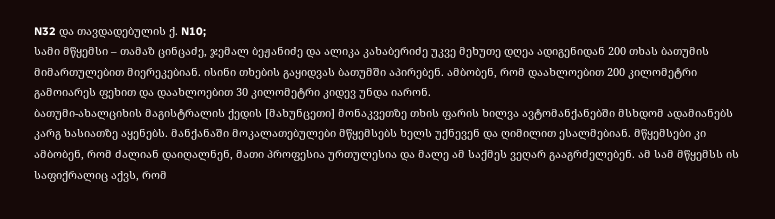N32 და თავდადებულის ქ. N10;
სამი მწყემსი – თამაზ ცინცაძე, ჯემალ ბეჟანიძე და ალიკა კახაბერიძე უკვე მეხუთე დღეა ადიგენიდან 200 თხას ბათუმის მიმართულებით მიერეკებიან. ისინი თხების გაყიდვას ბათუმში აპირებენ. ამბობენ, რომ დაახლოებით 200 კილომეტრი გამოიარეს ფეხით და დაახლოებით 30 კილომეტრი კიდევ უნდა იარონ.
ბათუმი-ახალციხის მაგისტრალის ქედის [მახუნცეთი] მონაკვეთზე თხის ფარის ხილვა ავტომანქანებში მსხდომ ადამიანებს კარგ ხასიათზე აყენებს. მანქანაში მოკალათებულები მწყემსებს ხელს უქნევენ და ღიმილით ესალმებიან. მწყემსები კი ამბობენ, რომ ძალიან დაიღალნენ, მათი პროფესია ურთულესია და მალე ამ საქმეს ვეღარ გააგრძელებენ. ამ სამ მწყემსს ის საფიქრალიც აქვს, რომ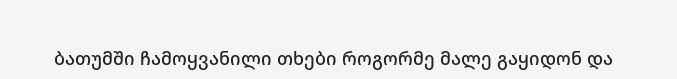ბათუმში ჩამოყვანილი თხები როგორმე მალე გაყიდონ და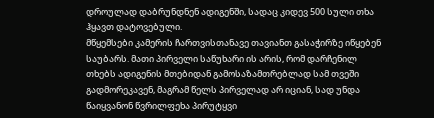დროულად დაბრუნდნენ ადიგენში, სადაც კიდევ 500 სული თხა ჰყავთ დატოვებული.
მწყემსები კამერის ჩართვისთანავე თავიანთ გასაჭირზე იწყებენ საუბარს. მათი პირველი საწუხარი ის არის, რომ დარჩენილ თხებს ადიგენის მთებიდან გამოსაზამთრებლად სამ თვეში გადმორეკავენ, მაგრამ წელს პირველად არ იციან, სად უნდა წაიყვანონ წვრილფეხა პირუტყვი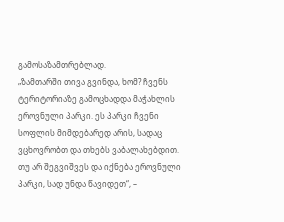გამოსაზამთრებლად.
„ზამთარში თივა გვინდა, ხომ? ჩვენს ტერიტორიაზე გამოცხადდა მაჭახლის ეროვნული პარკი. ეს პარკი ჩვენი სოფლის მიმდებარედ არის, სადაც ვცხოვრობთ და თხებს ვაბალახებდით. თუ არ შეგვიშვეს და იქნება ეროვნული პარკი, სად უნდა წავიდეთ“, –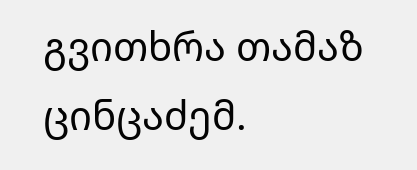გვითხრა თამაზ ცინცაძემ.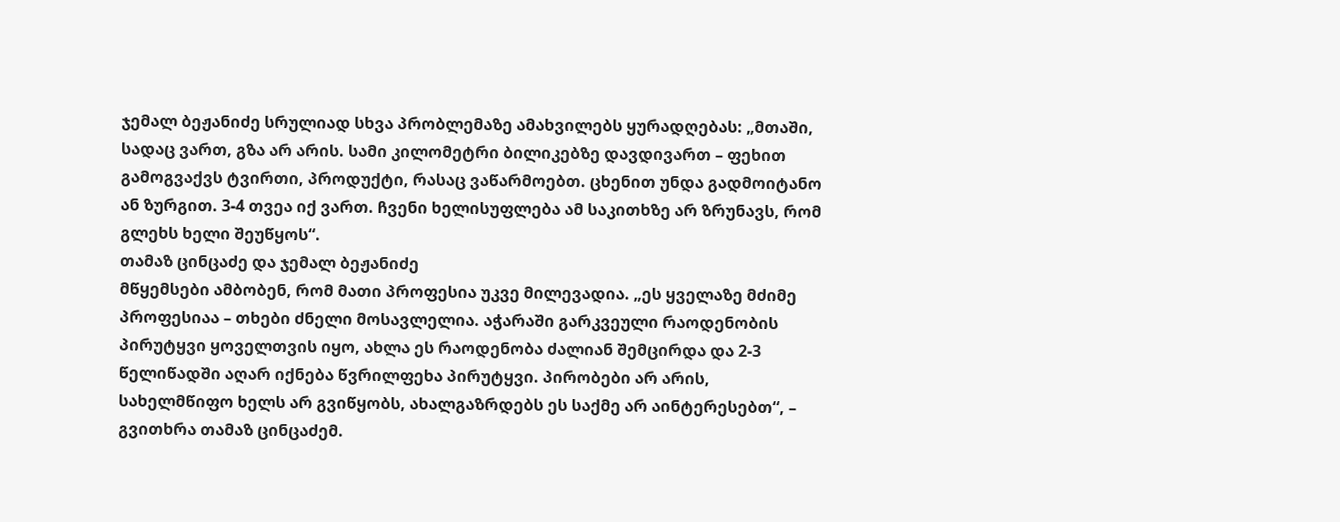ჯემალ ბეჟანიძე სრულიად სხვა პრობლემაზე ამახვილებს ყურადღებას: „მთაში, სადაც ვართ, გზა არ არის. სამი კილომეტრი ბილიკებზე დავდივართ – ფეხით გამოგვაქვს ტვირთი, პროდუქტი, რასაც ვაწარმოებთ. ცხენით უნდა გადმოიტანო ან ზურგით. 3-4 თვეა იქ ვართ. ჩვენი ხელისუფლება ამ საკითხზე არ ზრუნავს, რომ გლეხს ხელი შეუწყოს“.
თამაზ ცინცაძე და ჯემალ ბეჟანიძე
მწყემსები ამბობენ, რომ მათი პროფესია უკვე მილევადია. „ეს ყველაზე მძიმე პროფესიაა – თხები ძნელი მოსავლელია. აჭარაში გარკვეული რაოდენობის პირუტყვი ყოველთვის იყო, ახლა ეს რაოდენობა ძალიან შემცირდა და 2-3 წელიწადში აღარ იქნება წვრილფეხა პირუტყვი. პირობები არ არის, სახელმწიფო ხელს არ გვიწყობს, ახალგაზრდებს ეს საქმე არ აინტერესებთ“, – გვითხრა თამაზ ცინცაძემ.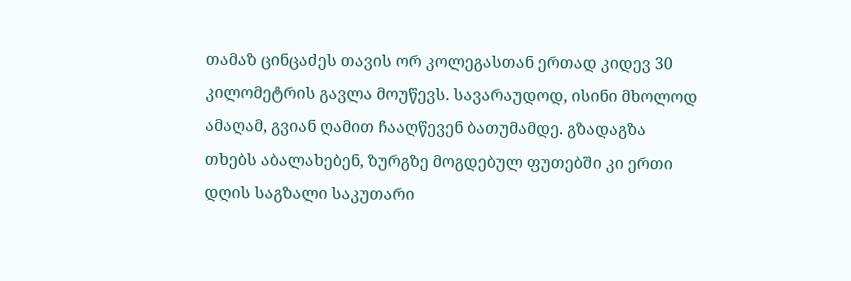თამაზ ცინცაძეს თავის ორ კოლეგასთან ერთად კიდევ 30 კილომეტრის გავლა მოუწევს. სავარაუდოდ, ისინი მხოლოდ ამაღამ, გვიან ღამით ჩააღწევენ ბათუმამდე. გზადაგზა თხებს აბალახებენ, ზურგზე მოგდებულ ფუთებში კი ერთი დღის საგზალი საკუთარი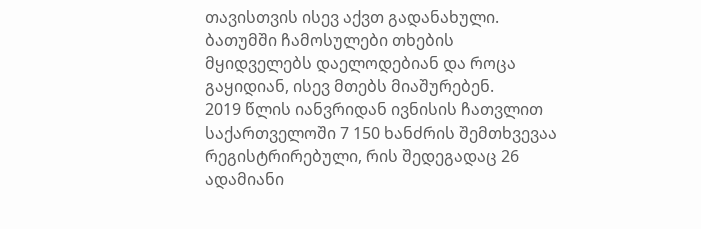თავისთვის ისევ აქვთ გადანახული.
ბათუმში ჩამოსულები თხების მყიდველებს დაელოდებიან და როცა გაყიდიან, ისევ მთებს მიაშურებენ.
2019 წლის იანვრიდან ივნისის ჩათვლით საქართველოში 7 150 ხანძრის შემთხვევაა რეგისტრირებული, რის შედეგადაც 26 ადამიანი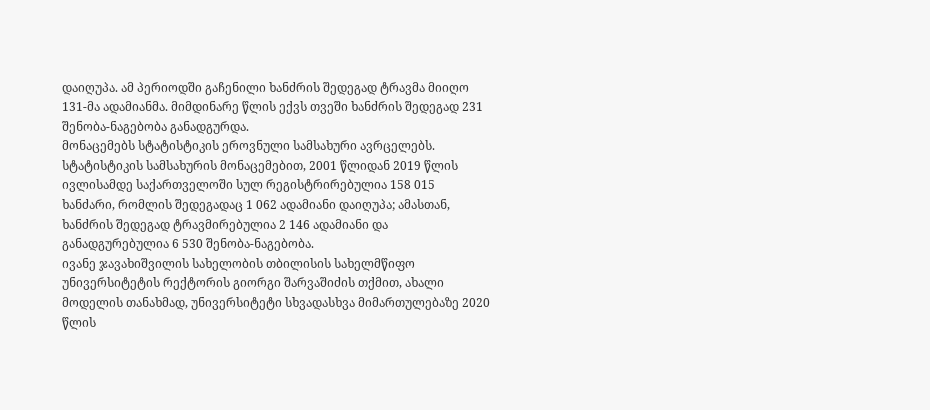დაიღუპა. ამ პერიოდში გაჩენილი ხანძრის შედეგად ტრავმა მიიღო 131-მა ადამიანმა. მიმდინარე წლის ექვს თვეში ხანძრის შედეგად 231 შენობა-ნაგებობა განადგურდა.
მონაცემებს სტატისტიკის ეროვნული სამსახური ავრცელებს.
სტატისტიკის სამსახურის მონაცემებით, 2001 წლიდან 2019 წლის ივლისამდე საქართველოში სულ რეგისტრირებულია 158 015 ხანძარი, რომლის შედეგადაც 1 062 ადამიანი დაიღუპა; ამასთან, ხანძრის შედეგად ტრავმირებულია 2 146 ადამიანი და განადგურებულია 6 530 შენობა-ნაგებობა.
ივანე ჯავახიშვილის სახელობის თბილისის სახელმწიფო უნივერსიტეტის რექტორის გიორგი შარვაშიძის თქმით, ახალი მოდელის თანახმად, უნივერსიტეტი სხვადასხვა მიმართულებაზე 2020 წლის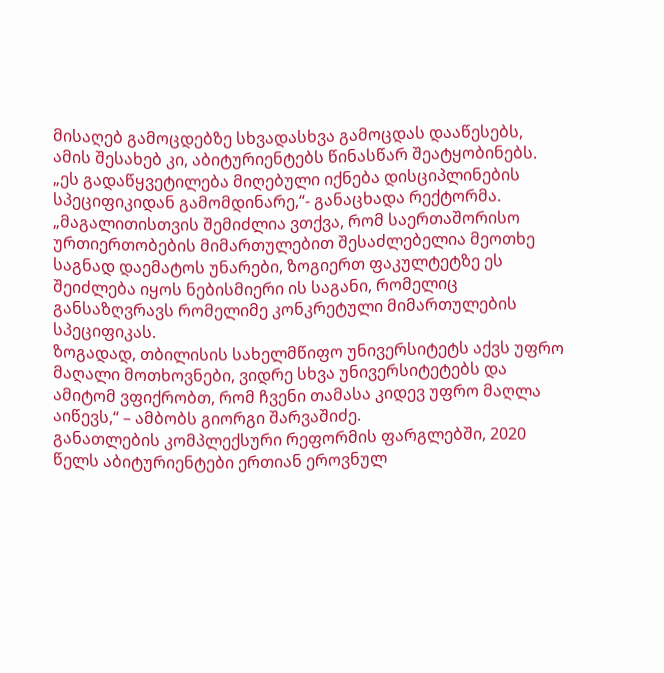მისაღებ გამოცდებზე სხვადასხვა გამოცდას დააწესებს, ამის შესახებ კი, აბიტურიენტებს წინასწარ შეატყობინებს. „ეს გადაწყვეტილება მიღებული იქნება დისციპლინების სპეციფიკიდან გამომდინარე,“- განაცხადა რექტორმა.
„მაგალითისთვის შემიძლია ვთქვა, რომ საერთაშორისო ურთიერთობების მიმართულებით შესაძლებელია მეოთხე საგნად დაემატოს უნარები, ზოგიერთ ფაკულტეტზე ეს შეიძლება იყოს ნებისმიერი ის საგანი, რომელიც განსაზღვრავს რომელიმე კონკრეტული მიმართულების სპეციფიკას.
ზოგადად, თბილისის სახელმწიფო უნივერსიტეტს აქვს უფრო მაღალი მოთხოვნები, ვიდრე სხვა უნივერსიტეტებს და ამიტომ ვფიქრობთ, რომ ჩვენი თამასა კიდევ უფრო მაღლა აიწევს,“ – ამბობს გიორგი შარვაშიძე.
განათლების კომპლექსური რეფორმის ფარგლებში, 2020 წელს აბიტურიენტები ერთიან ეროვნულ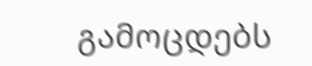გამოცდებს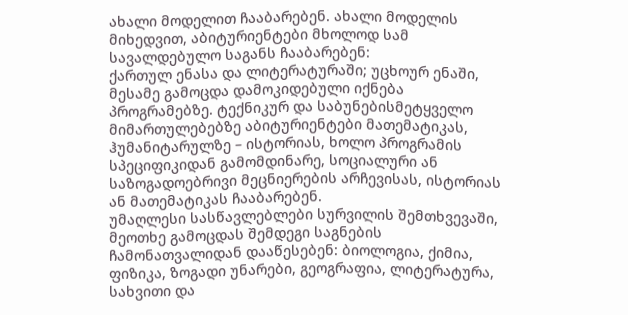ახალი მოდელით ჩააბარებენ. ახალი მოდელის მიხედვით, აბიტურიენტები მხოლოდ სამ სავალდებულო საგანს ჩააბარებენ:
ქართულ ენასა და ლიტერატურაში; უცხოურ ენაში,
მესამე გამოცდა დამოკიდებული იქნება პროგრამებზე. ტექნიკურ და საბუნებისმეტყველო მიმართულებებზე აბიტურიენტები მათემატიკას, ჰუმანიტარულზე – ისტორიას, ხოლო პროგრამის სპეციფიკიდან გამომდინარე, სოციალური ან საზოგადოებრივი მეცნიერების არჩევისას, ისტორიას ან მათემატიკას ჩააბარებენ.
უმაღლესი სასწავლებლები სურვილის შემთხვევაში, მეოთხე გამოცდას შემდეგი საგნების ჩამონათვალიდან დააწესებენ: ბიოლოგია, ქიმია, ფიზიკა, ზოგადი უნარები, გეოგრაფია, ლიტერატურა, სახვითი და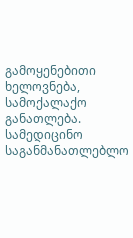გამოყენებითი ხელოვნება, სამოქალაქო განათლება.
სამედიცინო საგანმანათლებლო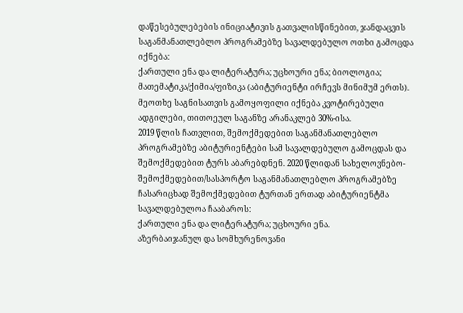დაწესებულებების ინიციატივის გათვალისწინებით, ჯანდაცვის საგანმანათლებლო პროგრამებზე სავალდებულო ოთხი გამოცდა იქნება:
ქართული ენა და ლიტერატურა; უცხოური ენა; ბიოლოგია; მათემატიკა/ქიმია/ფიზიკა (აბიტურიენტი ირჩევს მინიმუმ ერთს). მეოთხე საგნისათვის გამოყოფილი იქნება კვოტირებული ადგილები, თითოეულ საგანზე არანაკლებ 30%-ისა.
2019 წლის ჩათვლით, შემოქმედებით საგანმანათლებლო პროგრამებზე აბიტურიენტები სამ სავალდებულო გამოცდას და შემოქმედებით ტურს აბარებდნენ. 2020 წლიდან სახელოვნებო-შემოქმედებით/სასპორტო საგანმანათლებლო პროგრამებზე ჩასარიცხად შემოქმედებით ტურთან ერთად აბიტურიენტმა სავალდებულოა ჩააბაროს:
ქართული ენა და ლიტერატურა; უცხოური ენა.
აზერბაიჯანულ და სომხურენოვანი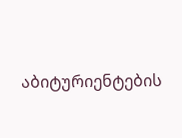აბიტურიენტების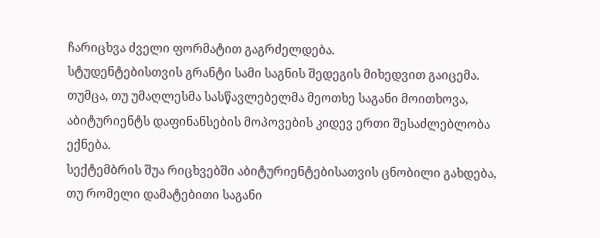ჩარიცხვა ძველი ფორმატით გაგრძელდება.
სტუდენტებისთვის გრანტი სამი საგნის შედეგის მიხედვით გაიცემა. თუმცა, თუ უმაღლესმა სასწავლებელმა მეოთხე საგანი მოითხოვა, აბიტურიენტს დაფინანსების მოპოვების კიდევ ერთი შესაძლებლობა ექნება.
სექტემბრის შუა რიცხვებში აბიტურიენტებისათვის ცნობილი გახდება, თუ რომელი დამატებითი საგანი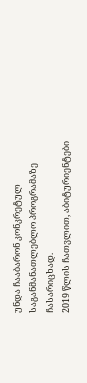უნდა ჩააბარონ კონკრეტულ საგანმანათლებლო პროგრამაზე ჩასარიცხად.
2019 წლის ჩათვლით, აბიტურიენტები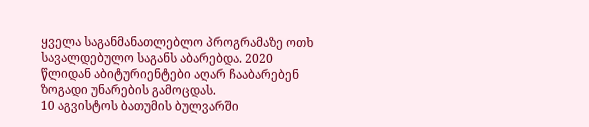ყველა საგანმანათლებლო პროგრამაზე ოთხ სავალდებულო საგანს აბარებდა. 2020 წლიდან აბიტურიენტები აღარ ჩააბარებენ ზოგადი უნარების გამოცდას.
10 აგვისტოს ბათუმის ბულვარში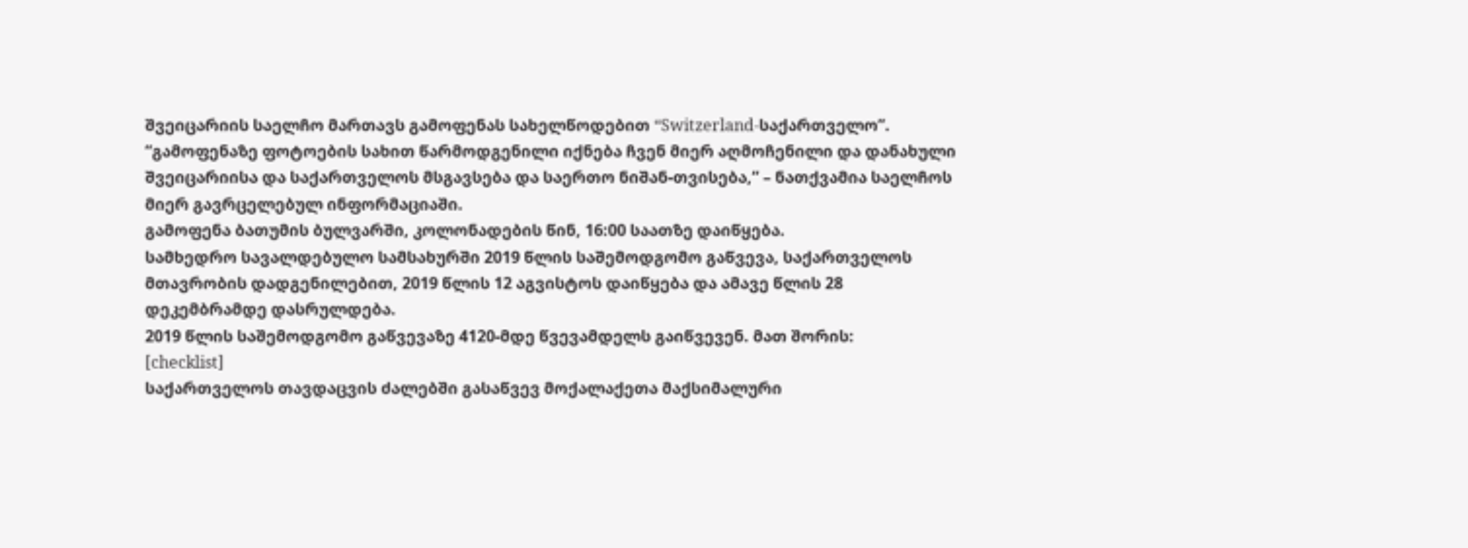შვეიცარიის საელჩო მართავს გამოფენას სახელწოდებით “Switzerland-საქართველო”.
“გამოფენაზე ფოტოების სახით წარმოდგენილი იქნება ჩვენ მიერ აღმოჩენილი და დანახული შვეიცარიისა და საქართველოს მსგავსება და საერთო ნიშან-თვისება,” – ნათქვამია საელჩოს მიერ გავრცელებულ ინფორმაციაში.
გამოფენა ბათუმის ბულვარში, კოლონადების წინ, 16:00 საათზე დაიწყება.
სამხედრო სავალდებულო სამსახურში 2019 წლის საშემოდგომო გაწვევა, საქართველოს მთავრობის დადგენილებით, 2019 წლის 12 აგვისტოს დაიწყება და ამავე წლის 28 დეკემბრამდე დასრულდება.
2019 წლის საშემოდგომო გაწვევაზე 4120-მდე წვევამდელს გაიწვევენ. მათ შორის:
[checklist]
საქართველოს თავდაცვის ძალებში გასაწვევ მოქალაქეთა მაქსიმალური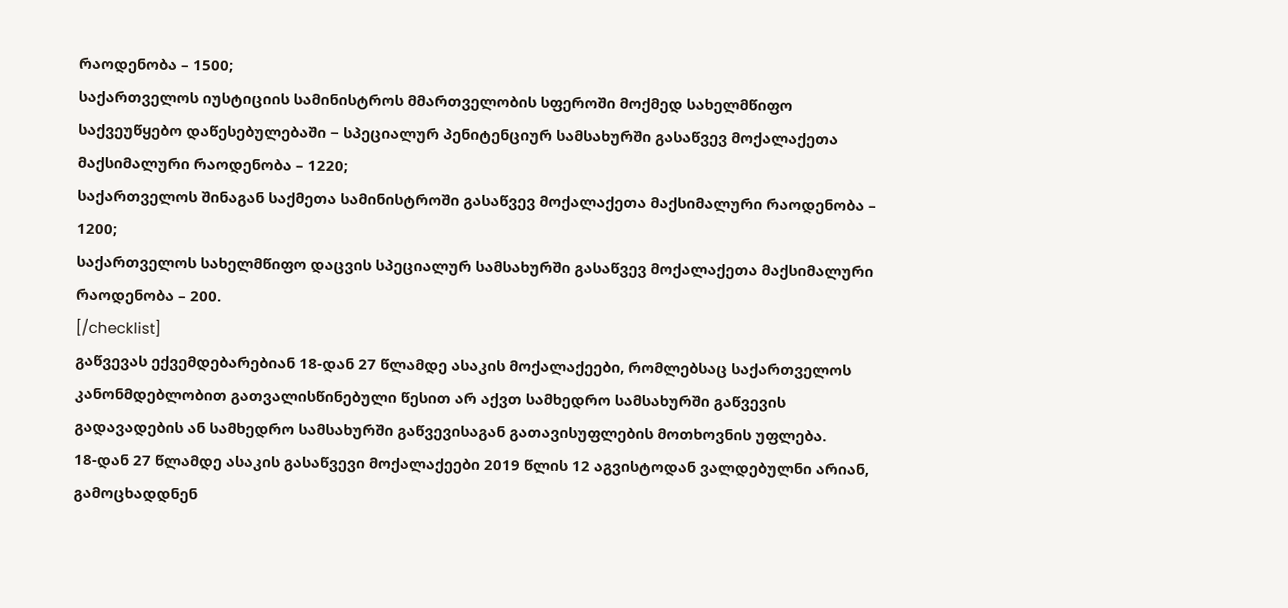რაოდენობა – 1500;
საქართველოს იუსტიციის სამინისტროს მმართველობის სფეროში მოქმედ სახელმწიფო საქვეუწყებო დაწესებულებაში − სპეციალურ პენიტენციურ სამსახურში გასაწვევ მოქალაქეთა მაქსიმალური რაოდენობა – 1220;
საქართველოს შინაგან საქმეთა სამინისტროში გასაწვევ მოქალაქეთა მაქსიმალური რაოდენობა – 1200;
საქართველოს სახელმწიფო დაცვის სპეციალურ სამსახურში გასაწვევ მოქალაქეთა მაქსიმალური რაოდენობა – 200.
[/checklist]
გაწვევას ექვემდებარებიან 18-დან 27 წლამდე ასაკის მოქალაქეები, რომლებსაც საქართველოს კანონმდებლობით გათვალისწინებული წესით არ აქვთ სამხედრო სამსახურში გაწვევის გადავადების ან სამხედრო სამსახურში გაწვევისაგან გათავისუფლების მოთხოვნის უფლება.
18-დან 27 წლამდე ასაკის გასაწვევი მოქალაქეები 2019 წლის 12 აგვისტოდან ვალდებულნი არიან, გამოცხადდნენ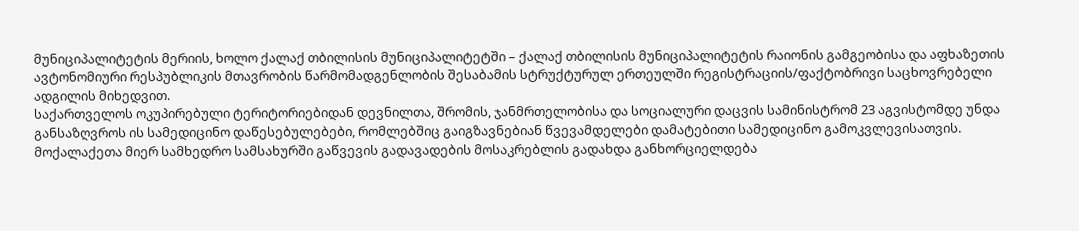მუნიციპალიტეტის მერიის, ხოლო ქალაქ თბილისის მუნიციპალიტეტში – ქალაქ თბილისის მუნიციპალიტეტის რაიონის გამგეობისა და აფხაზეთის ავტონომიური რესპუბლიკის მთავრობის წარმომადგენლობის შესაბამის სტრუქტურულ ერთეულში რეგისტრაციის/ფაქტობრივი საცხოვრებელი ადგილის მიხედვით.
საქართველოს ოკუპირებული ტერიტორიებიდან დევნილთა, შრომის, ჯანმრთელობისა და სოციალური დაცვის სამინისტრომ 23 აგვისტომდე უნდა განსაზღვროს ის სამედიცინო დაწესებულებები, რომლებშიც გაიგზავნებიან წვევამდელები დამატებითი სამედიცინო გამოკვლევისათვის.
მოქალაქეთა მიერ სამხედრო სამსახურში გაწვევის გადავადების მოსაკრებლის გადახდა განხორციელდება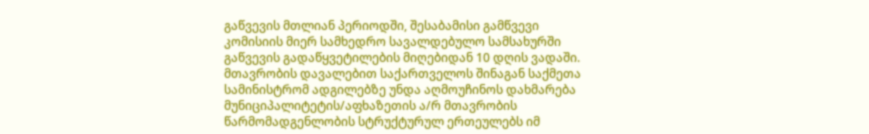გაწვევის მთლიან პერიოდში, შესაბამისი გამწვევი კომისიის მიერ სამხედრო სავალდებულო სამსახურში გაწვევის გადაწყვეტილების მიღებიდან 10 დღის ვადაში.
მთავრობის დავალებით საქართველოს შინაგან საქმეთა სამინისტრომ ადგილებზე უნდა აღმოუჩინოს დახმარება მუნიციპალიტეტის/აფხაზეთის ა/რ მთავრობის წარმომადგენლობის სტრუქტურულ ერთეულებს იმ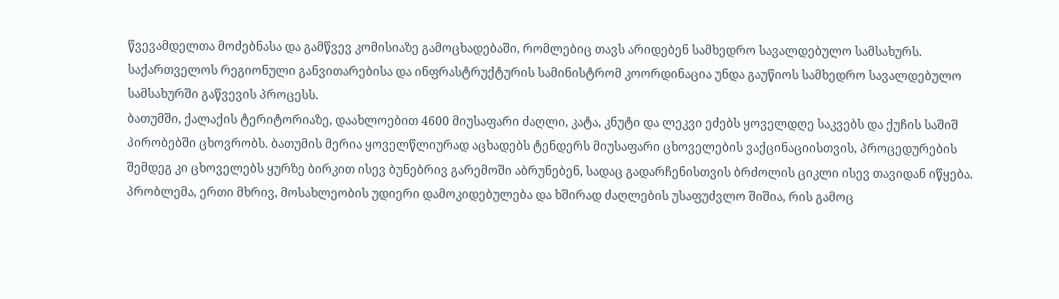წვევამდელთა მოძებნასა და გამწვევ კომისიაზე გამოცხადებაში, რომლებიც თავს არიდებენ სამხედრო სავალდებულო სამსახურს.
საქართველოს რეგიონული განვითარებისა და ინფრასტრუქტურის სამინისტრომ კოორდინაცია უნდა გაუწიოს სამხედრო სავალდებულო სამსახურში გაწვევის პროცესს.
ბათუმში, ქალაქის ტერიტორიაზე, დაახლოებით 4600 მიუსაფარი ძაღლი, კატა, კნუტი და ლეკვი ეძებს ყოველდღე საკვებს და ქუჩის საშიშ პირობებში ცხოვრობს. ბათუმის მერია ყოველწლიურად აცხადებს ტენდერს მიუსაფარი ცხოველების ვაქცინაციისთვის, პროცედურების შემდეგ კი ცხოველებს ყურზე ბირკით ისევ ბუნებრივ გარემოში აბრუნებენ, სადაც გადარჩენისთვის ბრძოლის ციკლი ისევ თავიდან იწყება. პრობლემა, ერთი მხრივ, მოსახლეობის უდიერი დამოკიდებულება და ხშირად ძაღლების უსაფუძვლო შიშია, რის გამოც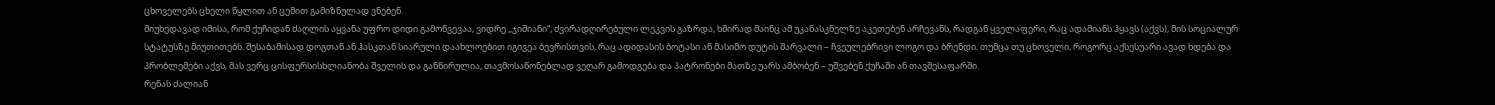ცხოველებს ცხელი წყლით ან ცემით გამიზნულად ვნებენ.
მიუხედავად იმისა, რომ ქუჩიდან ძაღლის აყვანა უფრო დიდი გამოწვევაა, ვიდრე ,,ჯიშიანი“, ძვირადღირებული ლეკვის გაზრდა, ხშირად მაინც ამ უკანასკნელზე აკეთებენ არჩევანს, რადგან ყველაფერი, რაც ადამიანს ჰყავს (აქვს), მის სოციალურ სტატუსზე მიუთითებს. შესაბამისად დოგთან ან ჰასკთან სიარული დაახლოებით იგივეა ბევრისთვის, რაც ადიდასის ბოტასი ან მასიმო დუტის შარვალი – ჩვეულებრივი ლოგო და ბრენდი. თუმცა თუ ცხოველი, როგორც აქსესუარი ავად ხდება და პრობლემები აქვს, მას ვერც ცისფერსისხლიანობა შველის და განწირულია, თავმოსაწონებლად ვეღარ გამოდგება და პატრონები მათზე უარს ამბობენ – უშვებენ ქუჩაში ან თავშესაფარში.
რენას ძალიან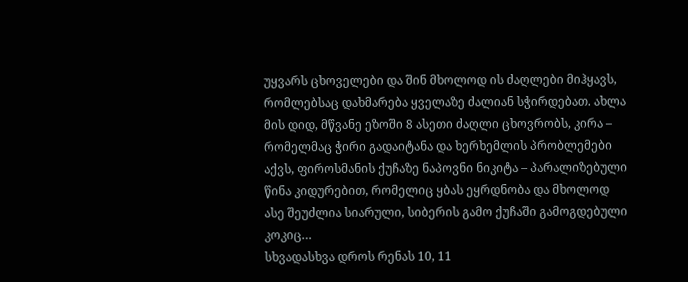უყვარს ცხოველები და შინ მხოლოდ ის ძაღლები მიჰყავს, რომლებსაც დახმარება ყველაზე ძალიან სჭირდებათ. ახლა მის დიდ, მწვანე ეზოში 8 ასეთი ძაღლი ცხოვრობს, კირა – რომელმაც ჭირი გადაიტანა და ხერხემლის პრობლემები აქვს, ფიროსმანის ქუჩაზე ნაპოვნი ნიკიტა – პარალიზებული წინა კიდურებით, რომელიც ყბას ეყრდნობა და მხოლოდ ასე შეუძლია სიარული, სიბერის გამო ქუჩაში გამოგდებული კოკიც…
სხვადასხვა დროს რენას 10, 11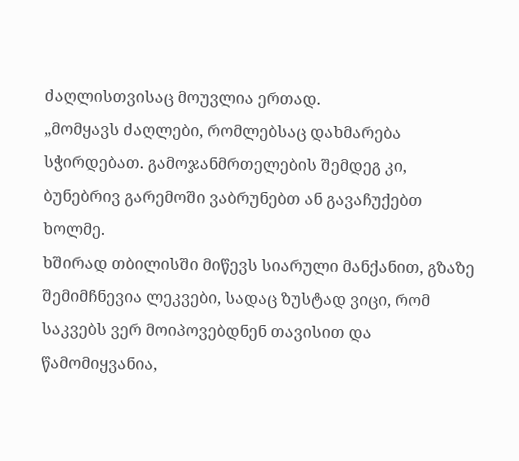ძაღლისთვისაც მოუვლია ერთად.
„მომყავს ძაღლები, რომლებსაც დახმარება სჭირდებათ. გამოჯანმრთელების შემდეგ კი, ბუნებრივ გარემოში ვაბრუნებთ ან გავაჩუქებთ ხოლმე.
ხშირად თბილისში მიწევს სიარული მანქანით, გზაზე შემიმჩნევია ლეკვები, სადაც ზუსტად ვიცი, რომ საკვებს ვერ მოიპოვებდნენ თავისით და წამომიყვანია,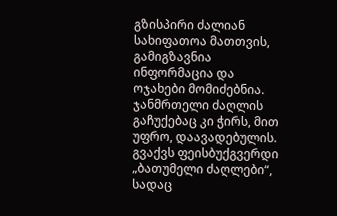გზისპირი ძალიან სახიფათოა მათთვის, გამიგზავნია ინფორმაცია და ოჯახები მომიძებნია. ჯანმრთელი ძაღლის გაჩუქებაც კი ჭირს, მით უფრო, დაავადებულის.
გვაქვს ფეისბუქგვერდი „ბათუმელი ძაღლები“, სადაც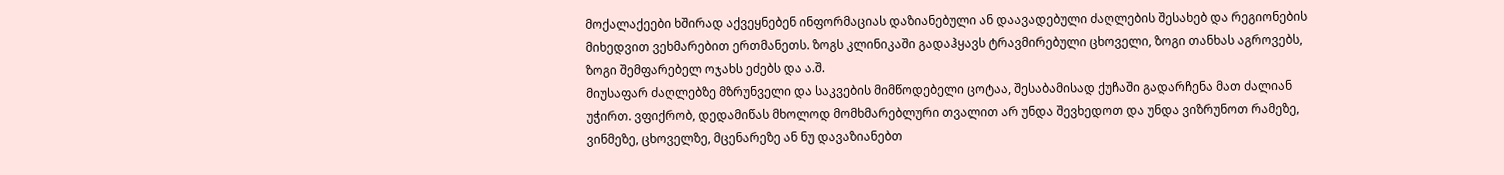მოქალაქეები ხშირად აქვეყნებენ ინფორმაციას დაზიანებული ან დაავადებული ძაღლების შესახებ და რეგიონების მიხედვით ვეხმარებით ერთმანეთს. ზოგს კლინიკაში გადაჰყავს ტრავმირებული ცხოველი, ზოგი თანხას აგროვებს, ზოგი შემფარებელ ოჯახს ეძებს და ა.შ.
მიუსაფარ ძაღლებზე მზრუნველი და საკვების მიმწოდებელი ცოტაა, შესაბამისად ქუჩაში გადარჩენა მათ ძალიან უჭირთ. ვფიქრობ, დედამიწას მხოლოდ მომხმარებლური თვალით არ უნდა შევხედოთ და უნდა ვიზრუნოთ რამეზე, ვინმეზე, ცხოველზე, მცენარეზე ან ნუ დავაზიანებთ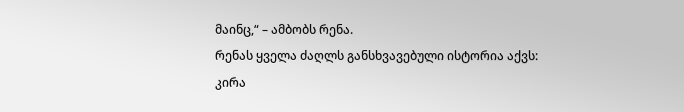მაინც,“ – ამბობს რენა.
რენას ყველა ძაღლს განსხვავებული ისტორია აქვს:
კირა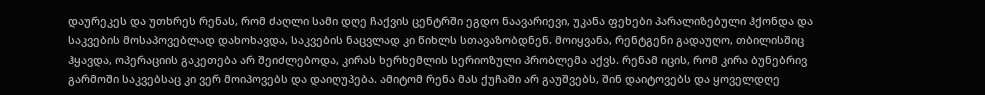დაურეკეს და უთხრეს რენას, რომ ძაღლი სამი დღე ჩაქვის ცენტრში ეგდო ნაავარიევი, უკანა ფეხები პარალიზებული ჰქონდა და საკვების მოსაპოვებლად დახოხავდა, საკვების ნაცვლად კი წიხლს სთავაზობდნენ. მოიყვანა, რენტგენი გადაუღო, თბილისშიც ჰყავდა, ოპერაციის გაკეთება არ შეიძლებოდა, კირას ხერხემლის სერიოზული პრობლემა აქვს. რენამ იცის, რომ კირა ბუნებრივ გარმოში საკვებსაც კი ვერ მოიპოვებს და დაიღუპება. ამიტომ რენა მას ქუჩაში არ გაუშვებს, შინ დაიტოვებს და ყოველდღე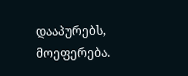დააპურებს, მოეფერება.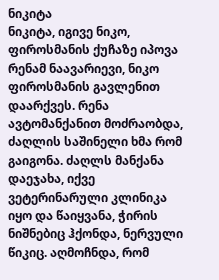ნიკიტა
ნიკიტა, იგივე ნიკო, ფიროსმანის ქუჩაზე იპოვა რენამ ნაავარიევი, ნიკო ფიროსმანის გავლენით დაარქვეს. რენა ავტომანქანით მოძრაობდა, ძაღლის საშინელი ხმა რომ გაიგონა. ძაღლს მანქანა დაეჯახა, იქვე ვეტერინარული კლინიკა იყო და წაიყვანა, ჭირის ნიშნებიც ჰქონდა, ნერვული წიკიც. აღმოჩნდა, რომ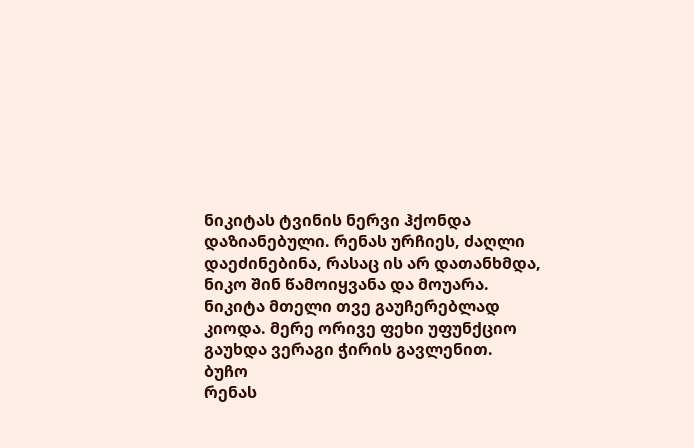ნიკიტას ტვინის ნერვი ჰქონდა დაზიანებული. რენას ურჩიეს, ძაღლი დაეძინებინა, რასაც ის არ დათანხმდა, ნიკო შინ წამოიყვანა და მოუარა. ნიკიტა მთელი თვე გაუჩერებლად კიოდა. მერე ორივე ფეხი უფუნქციო გაუხდა ვერაგი ჭირის გავლენით.
ბუჩო
რენას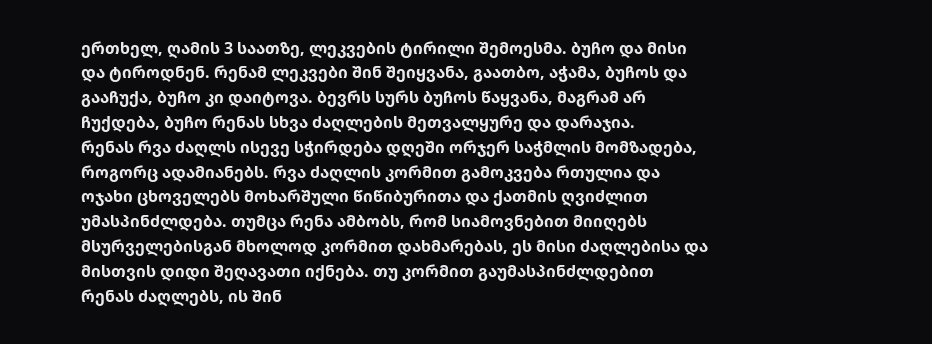ერთხელ, ღამის 3 საათზე, ლეკვების ტირილი შემოესმა. ბუჩო და მისი და ტიროდნენ. რენამ ლეკვები შინ შეიყვანა, გაათბო, აჭამა, ბუჩოს და გააჩუქა, ბუჩო კი დაიტოვა. ბევრს სურს ბუჩოს წაყვანა, მაგრამ არ ჩუქდება, ბუჩო რენას სხვა ძაღლების მეთვალყურე და დარაჯია.
რენას რვა ძაღლს ისევე სჭირდება დღეში ორჯერ საჭმლის მომზადება, როგორც ადამიანებს. რვა ძაღლის კორმით გამოკვება რთულია და ოჯახი ცხოველებს მოხარშული წიწიბურითა და ქათმის ღვიძლით უმასპინძლდება. თუმცა რენა ამბობს, რომ სიამოვნებით მიიღებს მსურველებისგან მხოლოდ კორმით დახმარებას, ეს მისი ძაღლებისა და მისთვის დიდი შეღავათი იქნება. თუ კორმით გაუმასპინძლდებით რენას ძაღლებს, ის შინ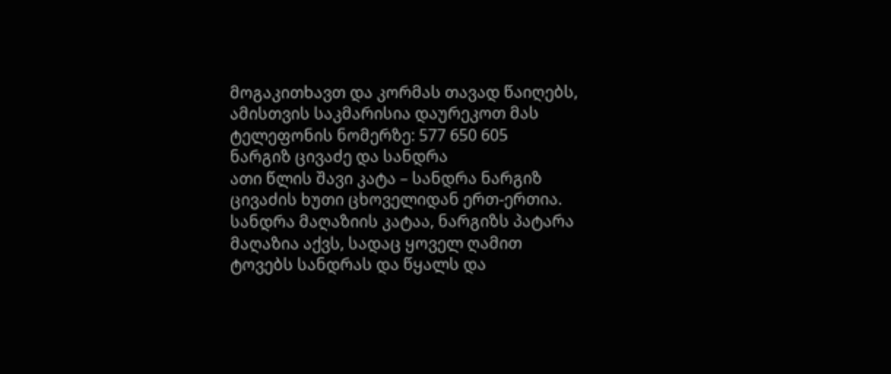მოგაკითხავთ და კორმას თავად წაიღებს, ამისთვის საკმარისია დაურეკოთ მას ტელეფონის ნომერზე: 577 650 605
ნარგიზ ცივაძე და სანდრა
ათი წლის შავი კატა – სანდრა ნარგიზ ცივაძის ხუთი ცხოველიდან ერთ-ერთია. სანდრა მაღაზიის კატაა, ნარგიზს პატარა მაღაზია აქვს, სადაც ყოველ ღამით ტოვებს სანდრას და წყალს და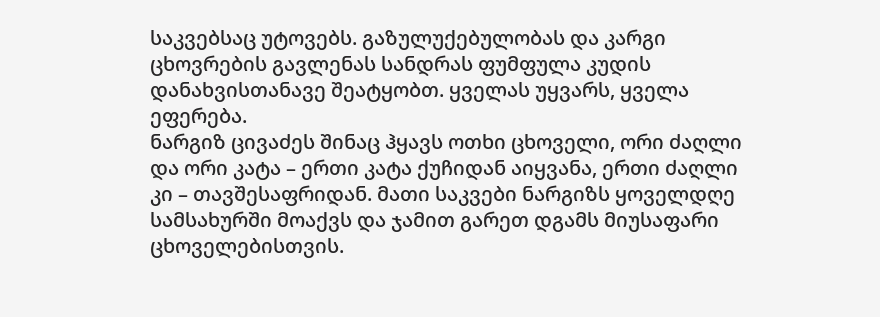საკვებსაც უტოვებს. გაზულუქებულობას და კარგი ცხოვრების გავლენას სანდრას ფუმფულა კუდის დანახვისთანავე შეატყობთ. ყველას უყვარს, ყველა ეფერება.
ნარგიზ ცივაძეს შინაც ჰყავს ოთხი ცხოველი, ორი ძაღლი და ორი კატა – ერთი კატა ქუჩიდან აიყვანა, ერთი ძაღლი კი – თავშესაფრიდან. მათი საკვები ნარგიზს ყოველდღე სამსახურში მოაქვს და ჯამით გარეთ დგამს მიუსაფარი ცხოველებისთვის.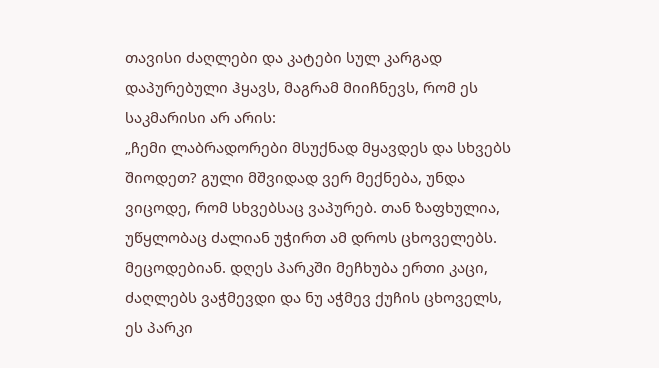თავისი ძაღლები და კატები სულ კარგად დაპურებული ჰყავს, მაგრამ მიიჩნევს, რომ ეს საკმარისი არ არის:
„ჩემი ლაბრადორები მსუქნად მყავდეს და სხვებს შიოდეთ? გული მშვიდად ვერ მექნება, უნდა ვიცოდე, რომ სხვებსაც ვაპურებ. თან ზაფხულია, უწყლობაც ძალიან უჭირთ ამ დროს ცხოველებს. მეცოდებიან. დღეს პარკში მეჩხუბა ერთი კაცი, ძაღლებს ვაჭმევდი და ნუ აჭმევ ქუჩის ცხოველს, ეს პარკი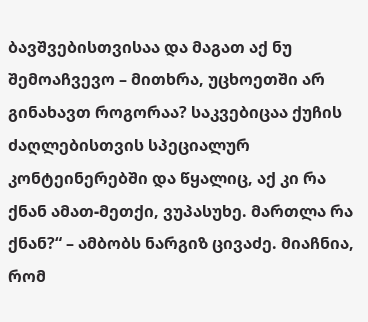ბავშვებისთვისაა და მაგათ აქ ნუ შემოაჩვევო – მითხრა, უცხოეთში არ გინახავთ როგორაა? საკვებიცაა ქუჩის ძაღლებისთვის სპეციალურ კონტეინერებში და წყალიც, აქ კი რა ქნან ამათ-მეთქი, ვუპასუხე. მართლა რა ქნან?“ – ამბობს ნარგიზ ცივაძე. მიაჩნია, რომ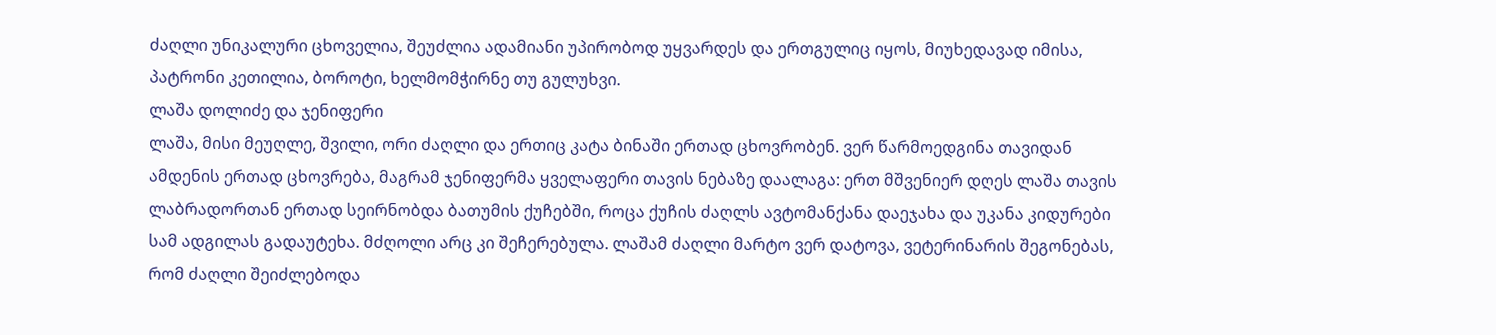ძაღლი უნიკალური ცხოველია, შეუძლია ადამიანი უპირობოდ უყვარდეს და ერთგულიც იყოს, მიუხედავად იმისა, პატრონი კეთილია, ბოროტი, ხელმომჭირნე თუ გულუხვი.
ლაშა დოლიძე და ჯენიფერი
ლაშა, მისი მეუღლე, შვილი, ორი ძაღლი და ერთიც კატა ბინაში ერთად ცხოვრობენ. ვერ წარმოედგინა თავიდან ამდენის ერთად ცხოვრება, მაგრამ ჯენიფერმა ყველაფერი თავის ნებაზე დაალაგა: ერთ მშვენიერ დღეს ლაშა თავის ლაბრადორთან ერთად სეირნობდა ბათუმის ქუჩებში, როცა ქუჩის ძაღლს ავტომანქანა დაეჯახა და უკანა კიდურები სამ ადგილას გადაუტეხა. მძღოლი არც კი შეჩერებულა. ლაშამ ძაღლი მარტო ვერ დატოვა, ვეტერინარის შეგონებას, რომ ძაღლი შეიძლებოდა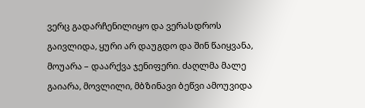ვერც გადარჩენილიყო და ვერასდროს გაივლიდა, ყური არ დაუგდო და შინ წაიყვანა, მოუარა – დაარქვა ჯენიფერი. ძაღლმა მალე გაიარა, მოვლილი, მბზინავი ბეწვი ამოუვიდა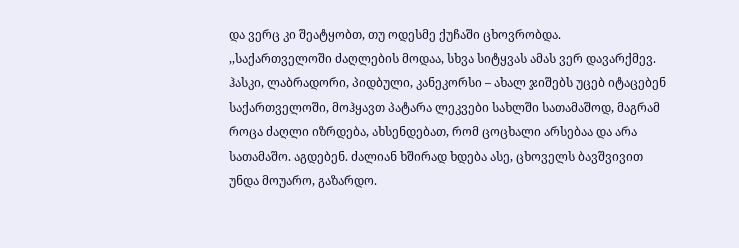და ვერც კი შეატყობთ, თუ ოდესმე ქუჩაში ცხოვრობდა.
,,საქართველოში ძაღლების მოდაა, სხვა სიტყვას ამას ვერ დავარქმევ. ჰასკი, ლაბრადორი, პიდბული, კანეკორსი – ახალ ჯიშებს უცებ იტაცებენ საქართველოში, მოჰყავთ პატარა ლეკვები სახლში სათამაშოდ, მაგრამ როცა ძაღლი იზრდება, ახსენდებათ, რომ ცოცხალი არსებაა და არა სათამაშო. აგდებენ. ძალიან ხშირად ხდება ასე, ცხოველს ბავშვივით უნდა მოუარო, გაზარდო.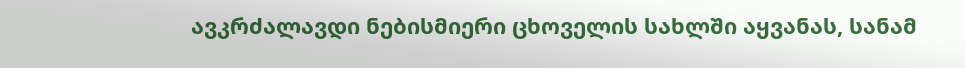ავკრძალავდი ნებისმიერი ცხოველის სახლში აყვანას, სანამ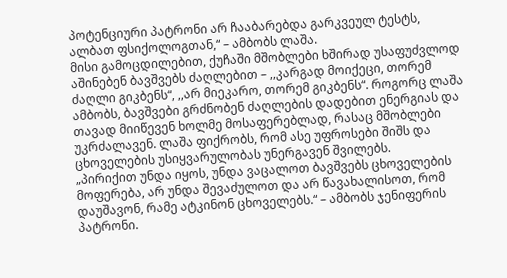პოტენციური პატრონი არ ჩააბარებდა გარკვეულ ტესტს, ალბათ ფსიქოლოგთან,“ – ამბობს ლაშა.
მისი გამოცდილებით, ქუჩაში მშობლები ხშირად უსაფუძვლოდ აშინებენ ბავშვებს ძაღლებით – ,,კარგად მოიქეცი, თორემ ძაღლი გიკბენს“, ,,არ მიეკარო, თორემ გიკბენს“. როგორც ლაშა ამბობს, ბავშვები გრძნობენ ძაღლების დადებით ენერგიას და თავად მიიწევენ ხოლმე მოსაფერებლად, რასაც მშობლები უკრძალავენ. ლაშა ფიქრობს, რომ ასე უფროსები შიშს და ცხოველების უსიყვარულობას უნერგავენ შვილებს.
„პირიქით უნდა იყოს, უნდა ვაცალოთ ბავშვებს ცხოველების მოფერება, არ უნდა შევაძულოთ და არ წავახალისოთ, რომ დაუშავონ, რამე ატკინონ ცხოველებს.“ – ამბობს ჯენიფერის პატრონი.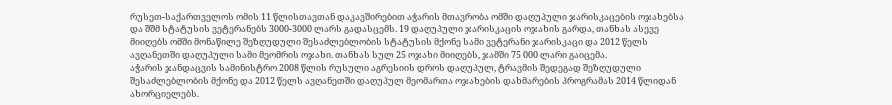რუსეთ-საქართველოს ომის 11 წლისთავთან დაკავშირებით აჭარის მთავრობა ომში დაღუპული ჯარისკაცების ოჯახებსა და შშმ სტატუსის ვეტერანებს 3000-3000 ლარს გადასცემს. 19 დაღუპული ჯარისკაცის ოჯახის გარდა, თანხას ასევე მიიღებს ომში მონაწილე შეზღუდული შესაძლებლობის სტატუსის მქონე სამი ვეტერანი ჯარისკაცი და 2012 წელს ავღანეთში დაღუპული სამი მეომრის ოჯახი. თანხას სულ 25 ოჯახი მიიღებს, ჯამში 75 000 ლარი გაიცემა.
აჭარის ჯანდაცვის სამინისტრო 2008 წლის რუსული აგრესიის დროს დაღუპულ, ტრავმის შედეგად შეზღუდული შესაძლებლობის მქონე და 2012 წელს ავღანეთში დაღუპულ მეომართა ოჯახების დახმარების პროგრამას 2014 წლიდან ახორციელებს.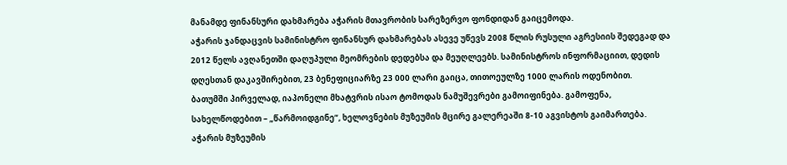მანამდე ფინანსური დახმარება აჭარის მთავრობის სარეზერვო ფონდიდან გაიცემოდა.
აჭარის ჯანდაცვის სამინისტრო ფინანსურ დახმარებას ასევე უწევს 2008 წლის რუსული აგრესიის შედეგად და 2012 წელს ავღანეთში დაღუპული მეომრების დედებსა და მეუღლეებს. სამინისტროს ინფორმაციით, დედის დღესთან დაკავშირებით, 23 ბენეფიციარზე 23 000 ლარი გაიცა, თითოეულზე 1000 ლარის ოდენობით.
ბათუმში პირველად, იაპონელი მხატვრის ისაო ტომოდას ნამუშევრები გამოიფინება. გამოფენა, სახელწოდებით – „წარმოიდგინე“, ხელოვნების მუზეუმის მცირე გალერეაში 8-10 აგვისტოს გაიმართება.
აჭარის მუზეუმის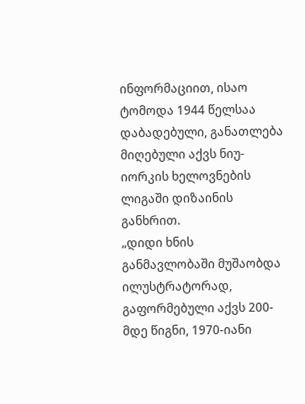ინფორმაციით, ისაო ტომოდა 1944 წელსაა დაბადებული, განათლება მიღებული აქვს ნიუ-იორკის ხელოვნების ლიგაში დიზაინის განხრით.
„დიდი ხნის განმავლობაში მუშაობდა ილუსტრატორად, გაფორმებული აქვს 200-მდე წიგნი, 1970-იანი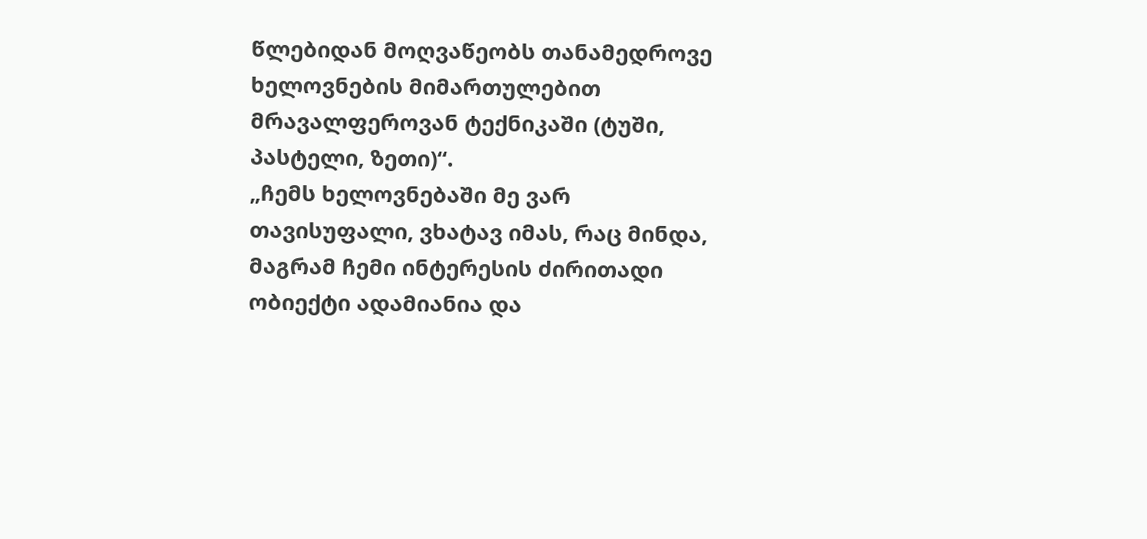წლებიდან მოღვაწეობს თანამედროვე ხელოვნების მიმართულებით მრავალფეროვან ტექნიკაში (ტუში, პასტელი, ზეთი)“.
„ჩემს ხელოვნებაში მე ვარ თავისუფალი, ვხატავ იმას, რაც მინდა, მაგრამ ჩემი ინტერესის ძირითადი ობიექტი ადამიანია და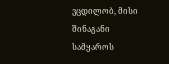ვცდილობ, მისი შინაგანი სამყაროს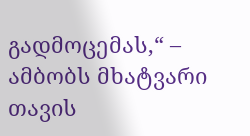გადმოცემას,“ – ამბობს მხატვარი თავის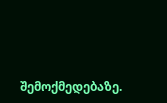შემოქმედებაზე.